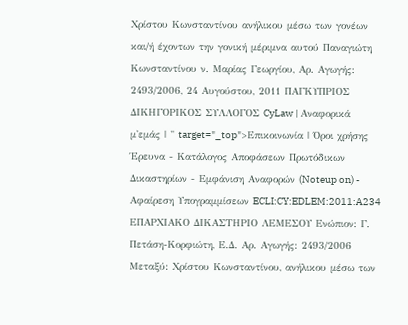Χρίστου Κωνσταντίνου ανήλικου μέσω των γονέων και/ή έχοντων την γονική μέριμνα αυτού Παναγιώτη Κωνσταντίνου ν. Μαρίας Γεωργίου, Αρ. Αγωγής: 2493/2006, 24 Αυγούστου, 2011 ΠΑΓΚΥΠΡΙΟΣ ΔΙΚΗΓΟΡΙΚΟΣ ΣΥΛΛΟΓΟΣ CyLaw | Αναφορικά μ'εμάς | " target="_top">Επικοινωνία | Όροι χρήσης Έρευνα - Κατάλογος Αποφάσεων Πρωτόδικων Δικαστηρίων - Εμφάνιση Αναφορών (Noteup on) - Αφαίρεση Υπογραμμίσεων ECLI:CY:EDLEM:2011:A234 ΕΠΑΡΧΙΑΚΟ ΔΙΚΑΣΤΗΡΙΟ ΛΕΜΕΣΟΥ Ενώπιον: Γ. Πετάση-Κορφιώτη, Ε.Δ. Αρ. Αγωγής: 2493/2006 Μεταξύ: Χρίστου Κωνσταντίνου, ανήλικου μέσω των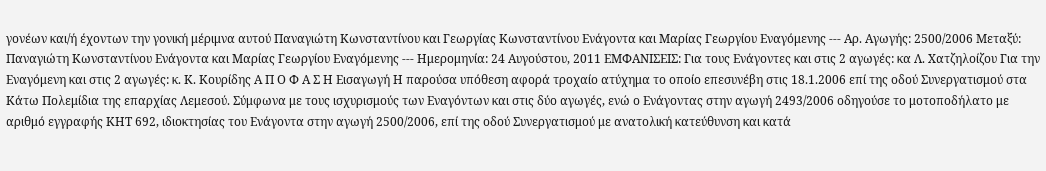γονέων και/ή έχοντων την γονική μέριμνα αυτού Παναγιώτη Κωνσταντίνου και Γεωργίας Κωνσταντίνου Ενάγοντα και Μαρίας Γεωργίου Εναγόμενης --- Αρ. Αγωγής: 2500/2006 Μεταξύ: Παναγιώτη Κωνσταντίνου Ενάγοντα και Μαρίας Γεωργίου Εναγόμενης --- Ημερομηνία: 24 Αυγούστου, 2011 ΕΜΦΑΝΙΣΕΙΣ: Για τους Ενάγοντες και στις 2 αγωγές: κα Λ. Χατζηλοίζου Για την Εναγόμενη και στις 2 αγωγές: κ. Κ. Κουρίδης Α Π Ο Φ Α Σ Η Εισαγωγή Η παρούσα υπόθεση αφορά τροχαίο ατύχημα το οποίο επεσυνέβη στις 18.1.2006 επί της οδού Συνεργατισμού στα Κάτω Πολεμίδια της επαρχίας Λεμεσού. Σύμφωνα με τους ισχυρισμούς των Εναγόντων και στις δύο αγωγές, ενώ ο Ενάγοντας στην αγωγή 2493/2006 οδηγούσε το μοτοποδήλατο με αριθμό εγγραφής ΚΗΤ 692, ιδιοκτησίας του Ενάγοντα στην αγωγή 2500/2006, επί της οδού Συνεργατισμού με ανατολική κατεύθυνση και κατά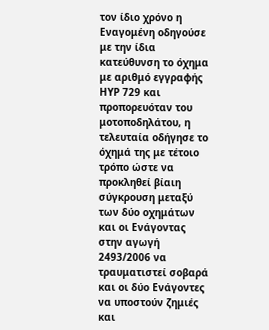τον ίδιο χρόνο η Εναγομένη οδηγούσε με την ίδια κατεύθυνση το όχημα με αριθμό εγγραφής ΗΥΡ 729 και προπορευόταν του μοτοποδηλάτου, η τελευταία οδήγησε το όχημά της με τέτοιο τρόπο ώστε να προκληθεί βίαιη σύγκρουση μεταξύ των δύο οχημάτων και οι Ενάγοντας στην αγωγή 2493/2006 να τραυματιστεί σοβαρά και οι δύο Ενάγοντες να υποστούν ζημιές και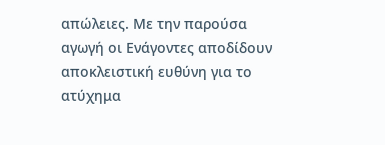απώλειες. Με την παρούσα αγωγή οι Ενάγοντες αποδίδουν αποκλειστική ευθύνη για το ατύχημα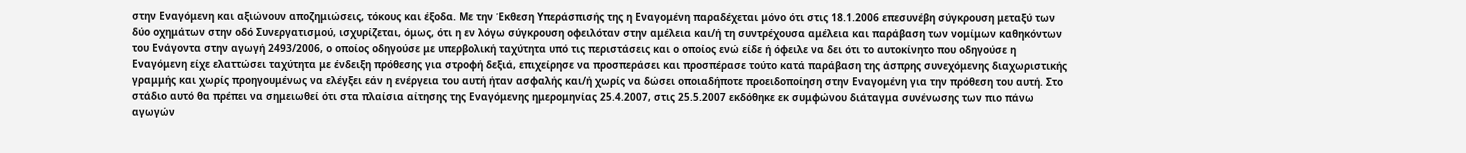στην Εναγόμενη και αξιώνουν αποζημιώσεις, τόκους και έξοδα. Με την Έκθεση Υπεράσπισής της η Εναγομένη παραδέχεται μόνο ότι στις 18.1.2006 επεσυνέβη σύγκρουση μεταξύ των δύο οχημάτων στην οδό Συνεργατισμού, ισχυρίζεται, όμως, ότι η εν λόγω σύγκρουση οφειλόταν στην αμέλεια και/ή τη συντρέχουσα αμέλεια και παράβαση των νομίμων καθηκόντων του Ενάγοντα στην αγωγή 2493/2006, ο οποίος οδηγούσε με υπερβολική ταχύτητα υπό τις περιστάσεις και ο οποίος ενώ είδε ή όφειλε να δει ότι το αυτοκίνητο που οδηγούσε η Εναγόμενη είχε ελαττώσει ταχύτητα με ένδειξη πρόθεσης για στροφή δεξιά, επιχείρησε να προσπεράσει και προσπέρασε τούτο κατά παράβαση της άσπρης συνεχόμενης διαχωριστικής γραμμής και χωρίς προηγουμένως να ελέγξει εάν η ενέργεια του αυτή ήταν ασφαλής και/ή χωρίς να δώσει οποιαδήποτε προειδοποίηση στην Εναγομένη για την πρόθεση του αυτή. Στο στάδιο αυτό θα πρέπει να σημειωθεί ότι στα πλαίσια αίτησης της Εναγόμενης ημερομηνίας 25.4.2007, στις 25.5.2007 εκδόθηκε εκ συμφώνου διάταγμα συνένωσης των πιο πάνω αγωγών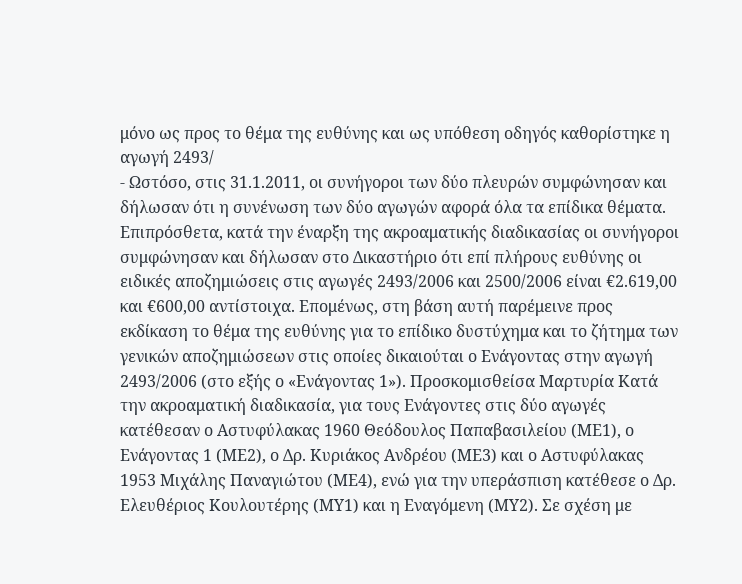μόνο ως προς το θέμα της ευθύνης και ως υπόθεση οδηγός καθορίστηκε η αγωγή 2493/
- Ωστόσο, στις 31.1.2011, οι συνήγοροι των δύο πλευρών συμφώνησαν και δήλωσαν ότι η συνένωση των δύο αγωγών αφορά όλα τα επίδικα θέματα. Επιπρόσθετα, κατά την έναρξη της ακροαματικής διαδικασίας οι συνήγοροι συμφώνησαν και δήλωσαν στο Δικαστήριο ότι επί πλήρους ευθύνης οι ειδικές αποζημιώσεις στις αγωγές 2493/2006 και 2500/2006 είναι €2.619,00 και €600,00 αντίστοιχα. Επομένως, στη βάση αυτή παρέμεινε προς εκδίκαση το θέμα της ευθύνης για το επίδικο δυστύχημα και το ζήτημα των γενικών αποζημιώσεων στις οποίες δικαιούται ο Ενάγοντας στην αγωγή 2493/2006 (στο εξής ο «Ενάγοντας 1»). Προσκομισθείσα Μαρτυρία Κατά την ακροαματική διαδικασία, για τους Ενάγοντες στις δύο αγωγές κατέθεσαν ο Αστυφύλακας 1960 Θεόδουλος Παπαβασιλείου (ΜΕ1), ο Ενάγοντας 1 (ΜΕ2), ο Δρ. Κυριάκος Ανδρέου (ΜΕ3) και ο Αστυφύλακας 1953 Μιχάλης Παναγιώτου (ΜΕ4), ενώ για την υπεράσπιση κατέθεσε ο Δρ. Ελευθέριος Κουλουτέρης (ΜΥ1) και η Εναγόμενη (ΜΥ2). Σε σχέση με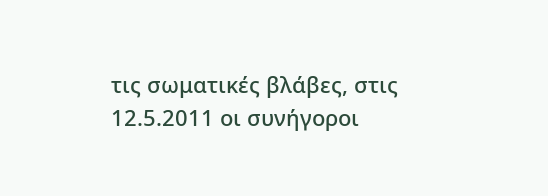τις σωματικές βλάβες, στις 12.5.2011 οι συνήγοροι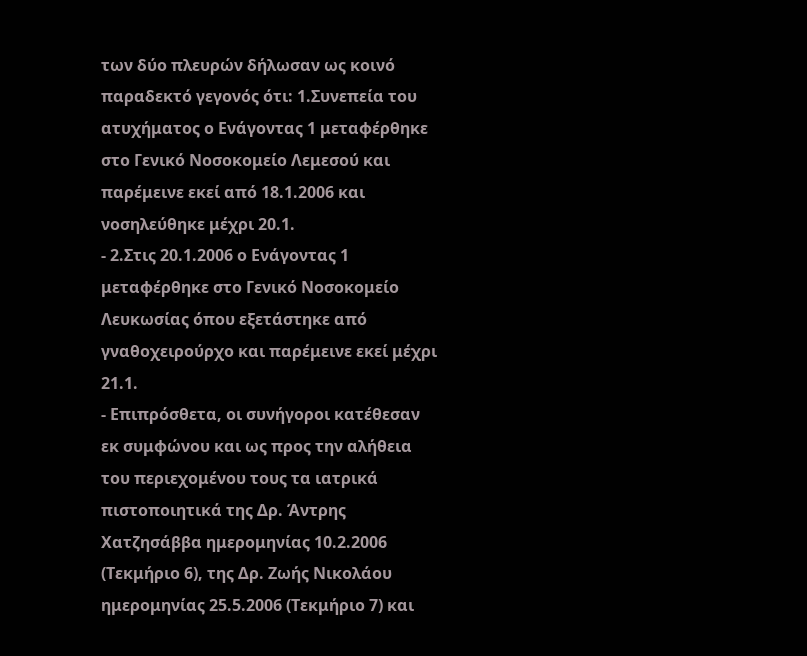των δύο πλευρών δήλωσαν ως κοινό παραδεκτό γεγονός ότι: 1.Συνεπεία του ατυχήματος ο Ενάγοντας 1 μεταφέρθηκε στο Γενικό Νοσοκομείο Λεμεσού και παρέμεινε εκεί από 18.1.2006 και νοσηλεύθηκε μέχρι 20.1.
- 2.Στις 20.1.2006 ο Ενάγοντας 1 μεταφέρθηκε στο Γενικό Νοσοκομείο Λευκωσίας όπου εξετάστηκε από γναθοχειρούρχο και παρέμεινε εκεί μέχρι 21.1.
- Επιπρόσθετα, οι συνήγοροι κατέθεσαν εκ συμφώνου και ως προς την αλήθεια του περιεχομένου τους τα ιατρικά πιστοποιητικά της Δρ. Άντρης Χατζησάββα ημερομηνίας 10.2.2006 (Τεκμήριο 6), της Δρ. Ζωής Νικολάου ημερομηνίας 25.5.2006 (Τεκμήριο 7) και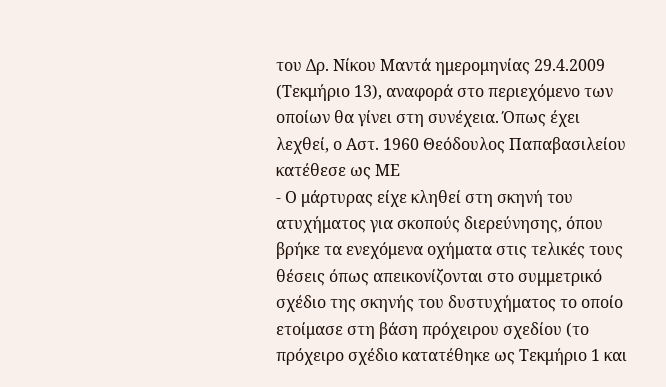του Δρ. Νίκου Μαντά ημερομηνίας 29.4.2009 (Τεκμήριο 13), αναφορά στο περιεχόμενο των οποίων θα γίνει στη συνέχεια. Όπως έχει λεχθεί, ο Αστ. 1960 Θεόδουλος Παπαβασιλείου κατέθεσε ως ΜΕ
- Ο μάρτυρας είχε κληθεί στη σκηνή του ατυχήματος για σκοπούς διερεύνησης, όπου βρήκε τα ενεχόμενα οχήματα στις τελικές τους θέσεις όπως απεικονίζονται στο συμμετρικό σχέδιο της σκηνής του δυστυχήματος το οποίο ετοίμασε στη βάση πρόχειρου σχεδίου (το πρόχειρο σχέδιο κατατέθηκε ως Τεκμήριο 1 και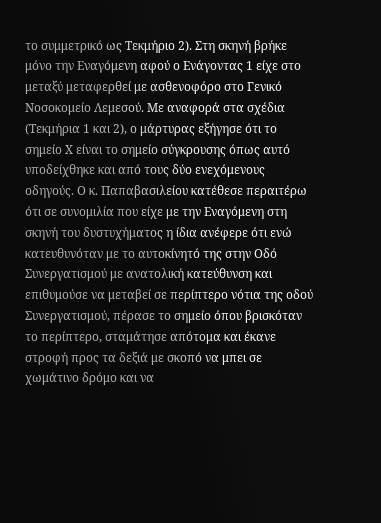το συμμετρικό ως Τεκμήριο 2). Στη σκηνή βρήκε μόνο την Εναγόμενη αφού ο Ενάγοντας 1 είχε στο μεταξύ μεταφερθεί με ασθενοφόρο στο Γενικό Νοσοκομείο Λεμεσού. Με αναφορά στα σχέδια (Τεκμήρια 1 και 2), ο μάρτυρας εξήγησε ότι το σημείο Χ είναι το σημείο σύγκρουσης όπως αυτό υποδείχθηκε και από τους δύο ενεχόμενους οδηγούς. Ο κ. Παπαβασιλείου κατέθεσε περαιτέρω ότι σε συνομιλία που είχε με την Εναγόμενη στη σκηνή του δυστυχήματος η ίδια ανέφερε ότι ενώ κατευθυνόταν με το αυτοκίνητό της στην Οδό Συνεργατισμού με ανατολική κατεύθυνση και επιθυμούσε να μεταβεί σε περίπτερο νότια της οδού Συνεργατισμού, πέρασε το σημείο όπου βρισκόταν το περίπτερο, σταμάτησε απότομα και έκανε στροφή προς τα δεξιά με σκοπό να μπει σε χωμάτινο δρόμο και να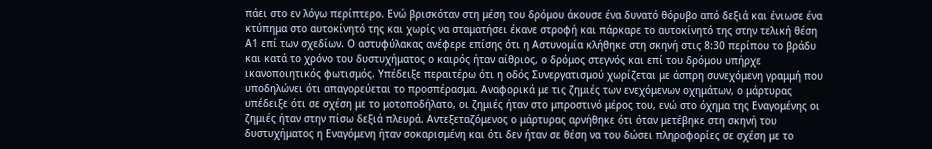πάει στο εν λόγω περίπτερο. Ενώ βρισκόταν στη μέση του δρόμου άκουσε ένα δυνατό θόρυβο από δεξιά και ένιωσε ένα κτύπημα στο αυτοκίνητό της και χωρίς να σταματήσει έκανε στροφή και πάρκαρε το αυτοκίνητό της στην τελική θέση Α1 επί των σχεδίων. Ο αστυφύλακας ανέφερε επίσης ότι η Αστυνομία κλήθηκε στη σκηνή στις 8:30 περίπου το βράδυ και κατά το χρόνο του δυστυχήματος ο καιρός ήταν αίθριος, ο δρόμος στεγνός και επί του δρόμου υπήρχε ικανοποιητικός φωτισμός. Υπέδειξε περαιτέρω ότι η οδός Συνεργατισμού χωρίζεται με άσπρη συνεχόμενη γραμμή που υποδηλώνει ότι απαγορεύεται το προσπέρασμα. Αναφορικά με τις ζημιές των ενεχόμενων οχημάτων, ο μάρτυρας υπέδειξε ότι σε σχέση με το μοτοποδήλατο, οι ζημιές ήταν στο μπροστινό μέρος του, ενώ στο όχημα της Εναγομένης οι ζημιές ήταν στην πίσω δεξιά πλευρά. Αντεξεταζόμενος ο μάρτυρας αρνήθηκε ότι όταν μετέβηκε στη σκηνή του δυστυχήματος η Εναγόμενη ήταν σοκαρισμένη και ότι δεν ήταν σε θέση να του δώσει πληροφορίες σε σχέση με το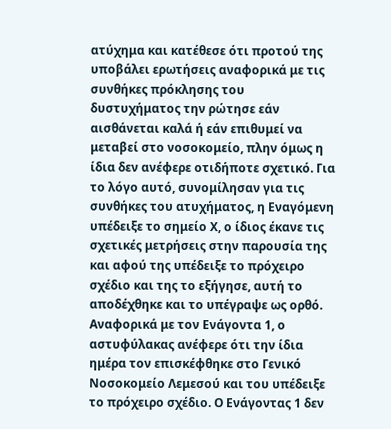ατύχημα και κατέθεσε ότι προτού της υποβάλει ερωτήσεις αναφορικά με τις συνθήκες πρόκλησης του δυστυχήματος την ρώτησε εάν αισθάνεται καλά ή εάν επιθυμεί να μεταβεί στο νοσοκομείο, πλην όμως η ίδια δεν ανέφερε οτιδήποτε σχετικό. Για το λόγο αυτό, συνομίλησαν για τις συνθήκες του ατυχήματος, η Εναγόμενη υπέδειξε το σημείο Χ, ο ίδιος έκανε τις σχετικές μετρήσεις στην παρουσία της και αφού της υπέδειξε το πρόχειρο σχέδιο και της το εξήγησε, αυτή το αποδέχθηκε και το υπέγραψε ως ορθό. Αναφορικά με τον Ενάγοντα 1, ο αστυφύλακας ανέφερε ότι την ίδια ημέρα τον επισκέφθηκε στο Γενικό Νοσοκομείο Λεμεσού και του υπέδειξε το πρόχειρο σχέδιο. Ο Ενάγοντας 1 δεν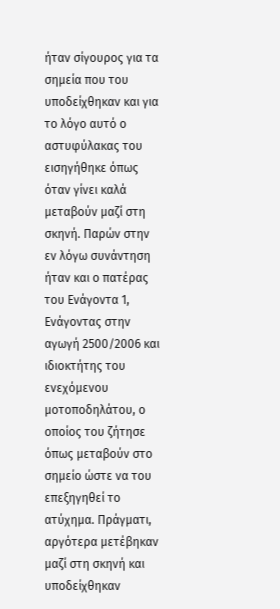ήταν σίγουρος για τα σημεία που του υποδείχθηκαν και για το λόγο αυτό ο αστυφύλακας του εισηγήθηκε όπως όταν γίνει καλά μεταβούν μαζί στη σκηνή. Παρών στην εν λόγω συνάντηση ήταν και ο πατέρας του Ενάγοντα 1, Ενάγοντας στην αγωγή 2500/2006 και ιδιοκτήτης του ενεχόμενου μοτοποδηλάτου, ο οποίος του ζήτησε όπως μεταβούν στο σημείο ώστε να του επεξηγηθεί το ατύχημα. Πράγματι, αργότερα μετέβηκαν μαζί στη σκηνή και υποδείχθηκαν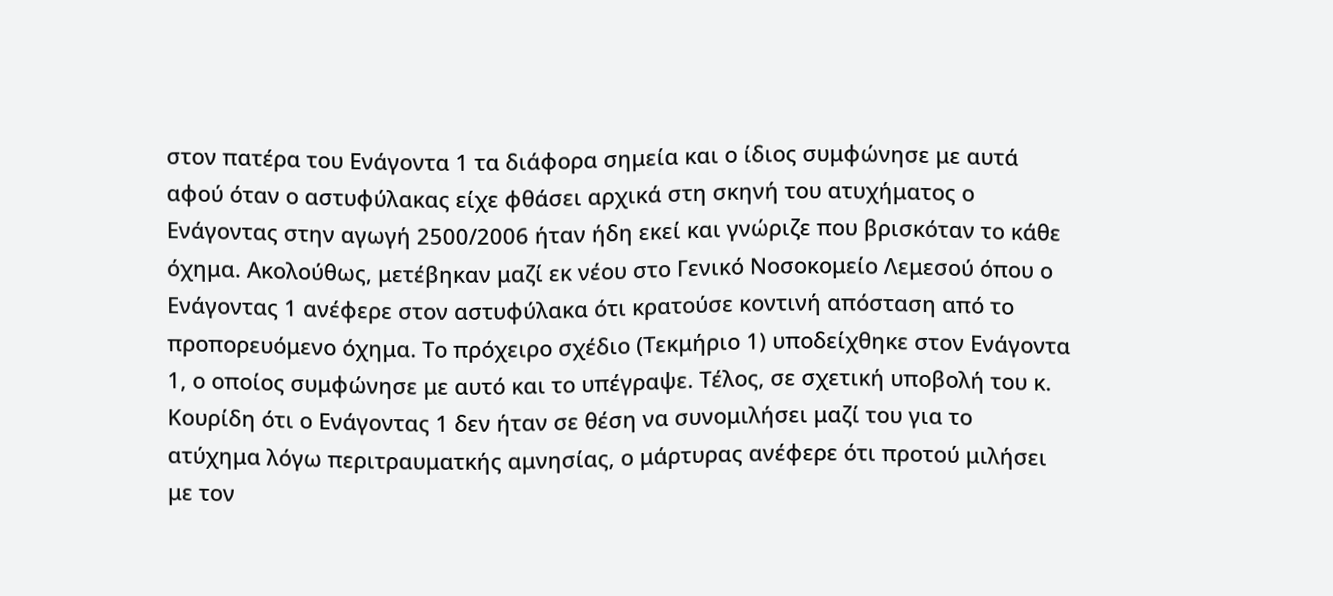στον πατέρα του Ενάγοντα 1 τα διάφορα σημεία και ο ίδιος συμφώνησε με αυτά αφού όταν ο αστυφύλακας είχε φθάσει αρχικά στη σκηνή του ατυχήματος ο Ενάγοντας στην αγωγή 2500/2006 ήταν ήδη εκεί και γνώριζε που βρισκόταν το κάθε όχημα. Ακολούθως, μετέβηκαν μαζί εκ νέου στο Γενικό Νοσοκομείο Λεμεσού όπου ο Ενάγοντας 1 ανέφερε στον αστυφύλακα ότι κρατούσε κοντινή απόσταση από το προπορευόμενο όχημα. Το πρόχειρο σχέδιο (Τεκμήριο 1) υποδείχθηκε στον Ενάγοντα 1, ο οποίος συμφώνησε με αυτό και το υπέγραψε. Τέλος, σε σχετική υποβολή του κ. Κουρίδη ότι ο Ενάγοντας 1 δεν ήταν σε θέση να συνομιλήσει μαζί του για το ατύχημα λόγω περιτραυματκής αμνησίας, ο μάρτυρας ανέφερε ότι προτού μιλήσει με τον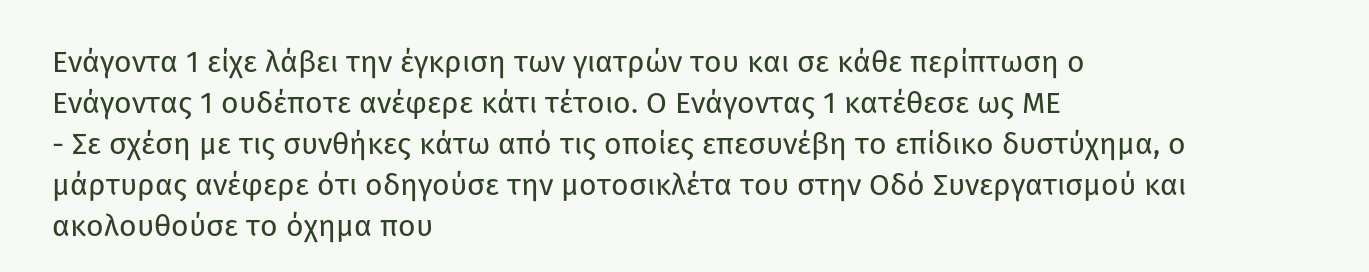Ενάγοντα 1 είχε λάβει την έγκριση των γιατρών του και σε κάθε περίπτωση ο Ενάγοντας 1 ουδέποτε ανέφερε κάτι τέτοιο. Ο Ενάγοντας 1 κατέθεσε ως ΜΕ
- Σε σχέση με τις συνθήκες κάτω από τις οποίες επεσυνέβη το επίδικο δυστύχημα, ο μάρτυρας ανέφερε ότι οδηγούσε την μοτοσικλέτα του στην Οδό Συνεργατισμού και ακολουθούσε το όχημα που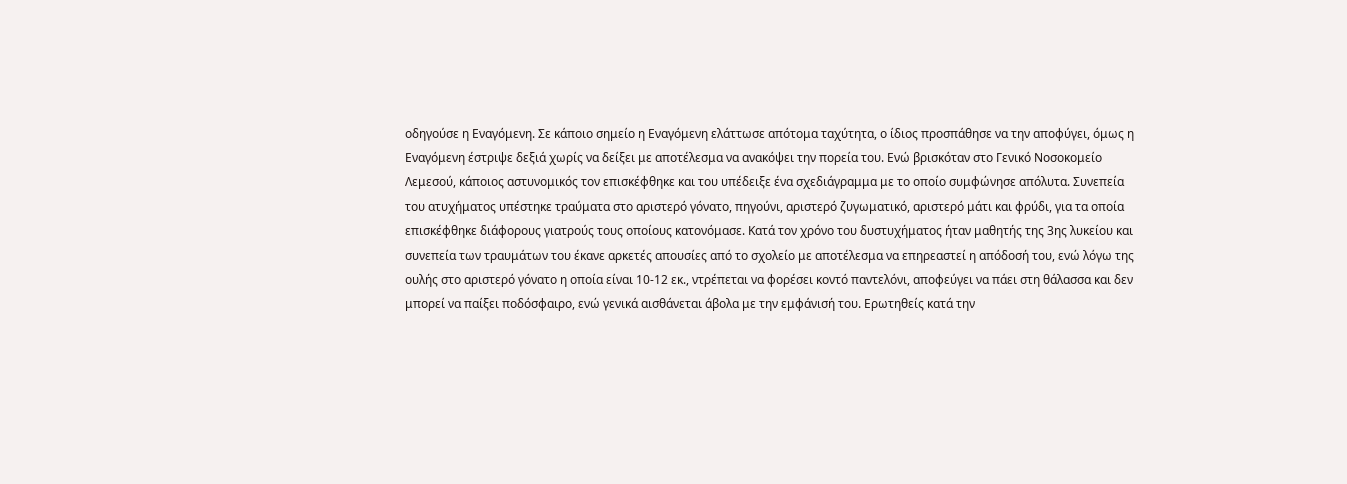οδηγούσε η Εναγόμενη. Σε κάποιο σημείο η Εναγόμενη ελάττωσε απότομα ταχύτητα, ο ίδιος προσπάθησε να την αποφύγει, όμως η Εναγόμενη έστριψε δεξιά χωρίς να δείξει με αποτέλεσμα να ανακόψει την πορεία του. Ενώ βρισκόταν στο Γενικό Νοσοκομείο Λεμεσού, κάποιος αστυνομικός τον επισκέφθηκε και του υπέδειξε ένα σχεδιάγραμμα με το οποίο συμφώνησε απόλυτα. Συνεπεία του ατυχήματος υπέστηκε τραύματα στο αριστερό γόνατο, πηγούνι, αριστερό ζυγωματικό, αριστερό μάτι και φρύδι, για τα οποία επισκέφθηκε διάφορους γιατρούς τους οποίους κατονόμασε. Κατά τον χρόνο του δυστυχήματος ήταν μαθητής της 3ης λυκείου και συνεπεία των τραυμάτων του έκανε αρκετές απουσίες από το σχολείο με αποτέλεσμα να επηρεαστεί η απόδοσή του, ενώ λόγω της ουλής στο αριστερό γόνατο η οποία είναι 10-12 εκ., ντρέπεται να φορέσει κοντό παντελόνι, αποφεύγει να πάει στη θάλασσα και δεν μπορεί να παίξει ποδόσφαιρο, ενώ γενικά αισθάνεται άβολα με την εμφάνισή του. Ερωτηθείς κατά την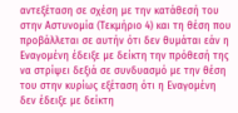αντεξέταση σε σχέση με την κατάθεσή του στην Αστυνομία (Τεκμήριο 4) και τη θέση που προβάλλεται σε αυτήν ότι δεν θυμάται εάν η Εναγομένη έδειξε με δείκτη την πρόθεσή της να στρίψει δεξιά σε συνδυασμό με την θέση του στην κυρίως εξέταση ότι η Εναγομένη δεν έδειξε με δείκτη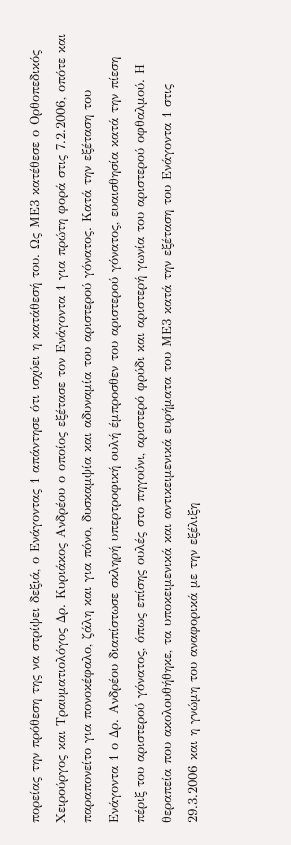πορείας την πρόθεση της να στρίψει δεξιά, ο Ενάγοντας 1 απάντησε ότι ισχύει η κατάθεσή του. Ως ΜΕ3 κατέθεσε ο Ορθοπεδικός Χειρούργος και Τραυματιολόγος Δρ. Κυριάκος Ανδρέου ο οποίος εξέτασε τον Ενάγοντα 1 για πρώτη φορά στις 7.2.2006, οπότε και παραπονείτο για πονοκέφαλο, ζάλη και για πόνο, δυσκαμψία και αδυναμία του αριστερού γόνατος. Κατά την εξέταση του Ενάγοντα 1 ο Δρ. Ανδρέου διαπίστωσε σκληρή υπερτροφική ουλή έμπροσθεν του αριστερού γόνατος, ευαισθησία κατά την πίεση πέριξ του αριστερού γόνατος, όπως επίσης ουλές στο πηγούνι, αριστερό φρύδι και αριστερή γωνία του αριστερού οφθαλμού. Η θεραπεία που ακολουθήθηκε, τα υποκειμενικά και αντικειμενικά ευρήματα του ΜΕ3 κατά την εξέταση του Ενάγοντα 1 στις 29.3.2006 και η γνώμη του αναφορικά με την εξέλιξη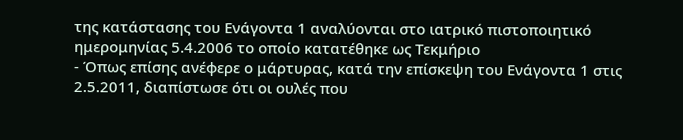της κατάστασης του Ενάγοντα 1 αναλύονται στο ιατρικό πιστοποιητικό ημερομηνίας 5.4.2006 το οποίο κατατέθηκε ως Τεκμήριο
- Όπως επίσης ανέφερε ο μάρτυρας, κατά την επίσκεψη του Ενάγοντα 1 στις 2.5.2011, διαπίστωσε ότι οι ουλές που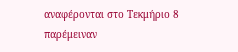αναφέρονται στο Τεκμήριο 8 παρέμειναν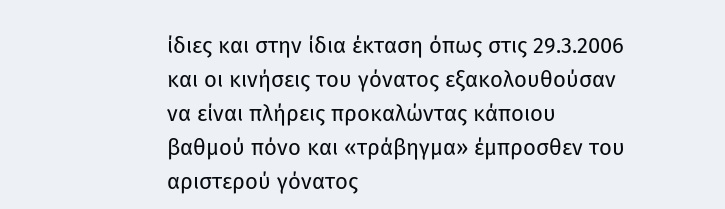ίδιες και στην ίδια έκταση όπως στις 29.3.2006 και οι κινήσεις του γόνατος εξακολουθούσαν να είναι πλήρεις προκαλώντας κάποιου βαθμού πόνο και «τράβηγμα» έμπροσθεν του αριστερού γόνατος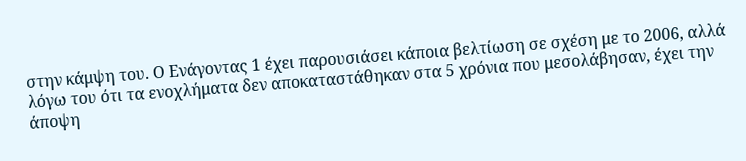στην κάμψη του. Ο Ενάγοντας 1 έχει παρουσιάσει κάποια βελτίωση σε σχέση με το 2006, αλλά λόγω του ότι τα ενοχλήματα δεν αποκαταστάθηκαν στα 5 χρόνια που μεσολάβησαν, έχει την άποψη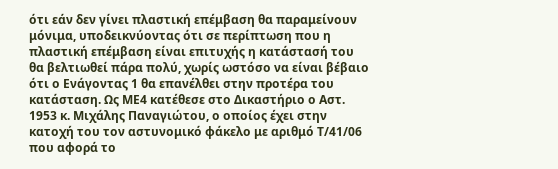ότι εάν δεν γίνει πλαστική επέμβαση θα παραμείνουν μόνιμα, υποδεικνύοντας ότι σε περίπτωση που η πλαστική επέμβαση είναι επιτυχής η κατάστασή του θα βελτιωθεί πάρα πολύ, χωρίς ωστόσο να είναι βέβαιο ότι ο Ενάγοντας 1 θα επανέλθει στην προτέρα του κατάσταση. Ως ΜΕ4 κατέθεσε στο Δικαστήριο ο Αστ. 1953 κ. Μιχάλης Παναγιώτου, ο οποίος έχει στην κατοχή του τον αστυνομικό φάκελο με αριθμό Τ/41/06 που αφορά το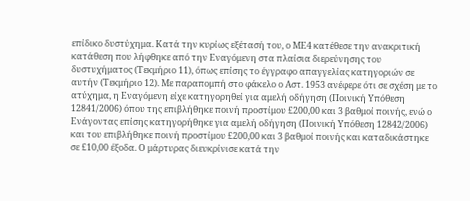επίδικο δυστύχημα. Κατά την κυρίως εξέτασή του, ο ΜΕ4 κατέθεσε την ανακριτική κατάθεση που λήφθηκε από την Εναγόμενη στα πλαίσια διερεύνησης του δυστυχήματος (Τεκμήριο 11), όπως επίσης το έγγραφο απαγγελίας κατηγοριών σε αυτήν (Τεκμήριο 12). Με παραπομπή στο φάκελο ο Αστ. 1953 ανέφερε ότι σε σχέση με το ατύχημα, η Εναγόμενη είχε κατηγορηθεί για αμελή οδήγηση (Ποινική Υπόθεση 12841/2006) όπου της επιβλήθηκε ποινή προστίμου £200,00 και 3 βαθμοί ποινής, ενώ ο Ενάγοντας επίσης κατηγορήθηκε για αμελή οδήγηση (Ποινική Υπόθεση 12842/2006) και του επιβλήθηκε ποινή προστίμου £200,00 και 3 βαθμοί ποινής και καταδικάστηκε σε £10,00 έξοδα. Ο μάρτυρας διευκρίνισε κατά την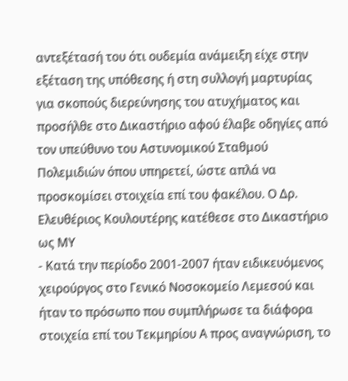αντεξέτασή του ότι ουδεμία ανάμειξη είχε στην εξέταση της υπόθεσης ή στη συλλογή μαρτυρίας για σκοπούς διερεύνησης του ατυχήματος και προσήλθε στο Δικαστήριο αφού έλαβε οδηγίες από τον υπεύθυνο του Αστυνομικού Σταθμού Πολεμιδιών όπου υπηρετεί, ώστε απλά να προσκομίσει στοιχεία επί του φακέλου. Ο Δρ. Ελευθέριος Κουλουτέρης κατέθεσε στο Δικαστήριο ως ΜΥ
- Κατά την περίοδο 2001-2007 ήταν ειδικευόμενος χειρούργος στο Γενικό Νοσοκομείο Λεμεσού και ήταν το πρόσωπο που συμπλήρωσε τα διάφορα στοιχεία επί του Τεκμηρίου Α προς αναγνώριση, το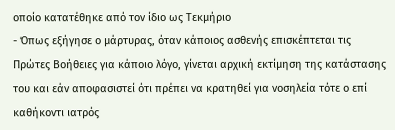οποίο κατατέθηκε από τον ίδιο ως Τεκμήριο
- Όπως εξήγησε ο μάρτυρας, όταν κάποιος ασθενής επισκέπτεται τις Πρώτες Βοήθειες για κάποιο λόγο, γίνεται αρχική εκτίμηση της κατάστασης του και εάν αποφασιστεί ότι πρέπει να κρατηθεί για νοσηλεία τότε ο επί καθήκοντι ιατρός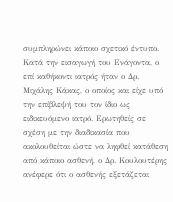συμπληρώνει κάποιο σχετικό έντυπο. Κατά την εισαγωγή του Ενάγοντα, ο επί καθήκοντι ιατρός ήταν ο Δρ. Μιχάλης Κάκας, ο οποίος και είχε υπό την επίβλεψή του τον ίδιο ως ειδικευόμενο ιατρό. Ερωτηθείς σε σχέση με την διαδικασία που ακολουθείται ώστε να ληφθεί κατάθεση από κάποιο ασθενή, ο Δρ. Κουλουτέρης ανέφερε ότι ο ασθενής εξετάζεται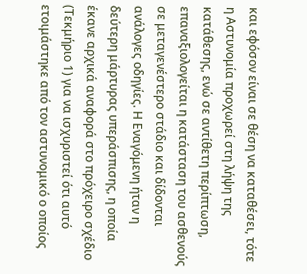και εφόσον είναι σε θέση να καταθέσει, τότε η Αστυνομία προχωρεί στη λήψη της κατάθεσης, ενώ σε αντίθετη περίπτωση, επαναξιολογείται η κατάσταση του ασθενούς σε μεταγενέστερο στάδιο και δίδονται ανάλογες οδηγίες. Η Εναγόμενη ήταν η δεύτερη μάρτυρας υπεράσπισης, η οποία έκανε αρχικά αναφορά στο πρόχειρο σχέδιο (Τεκμήριο 1) για να ισχυριστεί ότι αυτό ετοιμάστηκε από τον αστυνομικό ο οποίος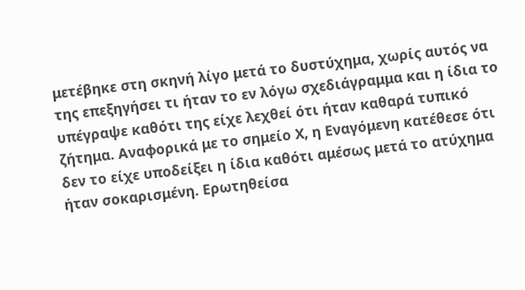μετέβηκε στη σκηνή λίγο μετά το δυστύχημα, χωρίς αυτός να της επεξηγήσει τι ήταν το εν λόγω σχεδιάγραμμα και η ίδια το υπέγραψε καθότι της είχε λεχθεί ότι ήταν καθαρά τυπικό ζήτημα. Αναφορικά με το σημείο Χ, η Εναγόμενη κατέθεσε ότι δεν το είχε υποδείξει η ίδια καθότι αμέσως μετά το ατύχημα ήταν σοκαρισμένη. Ερωτηθείσα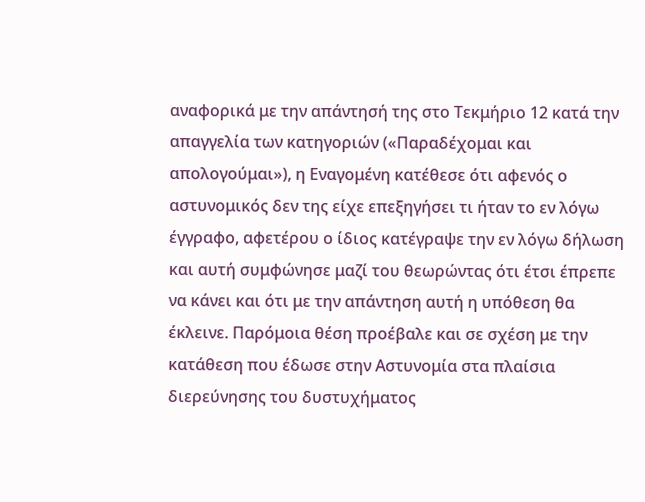αναφορικά με την απάντησή της στο Τεκμήριο 12 κατά την απαγγελία των κατηγοριών («Παραδέχομαι και απολογούμαι»), η Εναγομένη κατέθεσε ότι αφενός ο αστυνομικός δεν της είχε επεξηγήσει τι ήταν το εν λόγω έγγραφο, αφετέρου ο ίδιος κατέγραψε την εν λόγω δήλωση και αυτή συμφώνησε μαζί του θεωρώντας ότι έτσι έπρεπε να κάνει και ότι με την απάντηση αυτή η υπόθεση θα έκλεινε. Παρόμοια θέση προέβαλε και σε σχέση με την κατάθεση που έδωσε στην Αστυνομία στα πλαίσια διερεύνησης του δυστυχήματος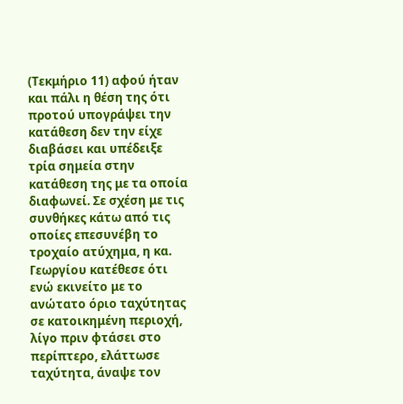(Τεκμήριο 11) αφού ήταν και πάλι η θέση της ότι προτού υπογράψει την κατάθεση δεν την είχε διαβάσει και υπέδειξε τρία σημεία στην κατάθεση της με τα οποία διαφωνεί. Σε σχέση με τις συνθήκες κάτω από τις οποίες επεσυνέβη το τροχαίο ατύχημα, η κα. Γεωργίου κατέθεσε ότι ενώ εκινείτο με το ανώτατο όριο ταχύτητας σε κατοικημένη περιοχή, λίγο πριν φτάσει στο περίπτερο, ελάττωσε ταχύτητα, άναψε τον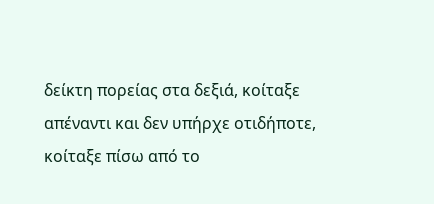δείκτη πορείας στα δεξιά, κοίταξε απέναντι και δεν υπήρχε οτιδήποτε, κοίταξε πίσω από το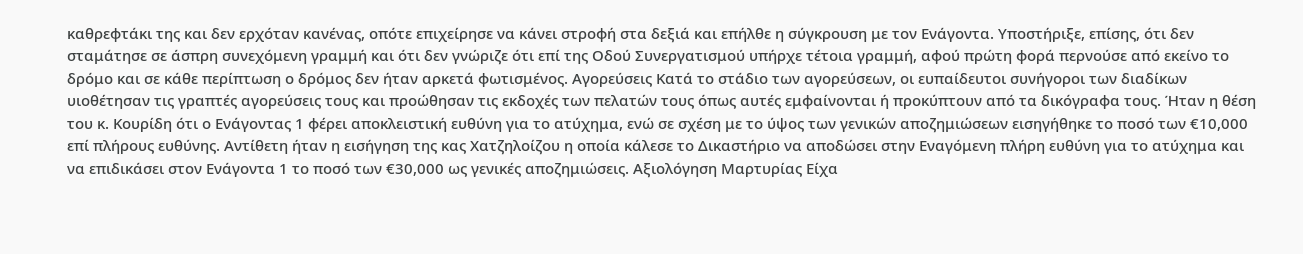καθρεφτάκι της και δεν ερχόταν κανένας, οπότε επιχείρησε να κάνει στροφή στα δεξιά και επήλθε η σύγκρουση με τον Ενάγοντα. Υποστήριξε, επίσης, ότι δεν σταμάτησε σε άσπρη συνεχόμενη γραμμή και ότι δεν γνώριζε ότι επί της Οδού Συνεργατισμού υπήρχε τέτοια γραμμή, αφού πρώτη φορά περνούσε από εκείνο το δρόμο και σε κάθε περίπτωση ο δρόμος δεν ήταν αρκετά φωτισμένος. Αγορεύσεις Κατά το στάδιο των αγορεύσεων, οι ευπαίδευτοι συνήγοροι των διαδίκων υιοθέτησαν τις γραπτές αγορεύσεις τους και προώθησαν τις εκδοχές των πελατών τους όπως αυτές εμφαίνονται ή προκύπτουν από τα δικόγραφα τους. Ήταν η θέση του κ. Κουρίδη ότι ο Ενάγοντας 1 φέρει αποκλειστική ευθύνη για το ατύχημα, ενώ σε σχέση με το ύψος των γενικών αποζημιώσεων εισηγήθηκε το ποσό των €10,000 επί πλήρους ευθύνης. Αντίθετη ήταν η εισήγηση της κας Χατζηλοίζου η οποία κάλεσε το Δικαστήριο να αποδώσει στην Εναγόμενη πλήρη ευθύνη για το ατύχημα και να επιδικάσει στον Ενάγοντα 1 το ποσό των €30,000 ως γενικές αποζημιώσεις. Αξιολόγηση Μαρτυρίας Είχα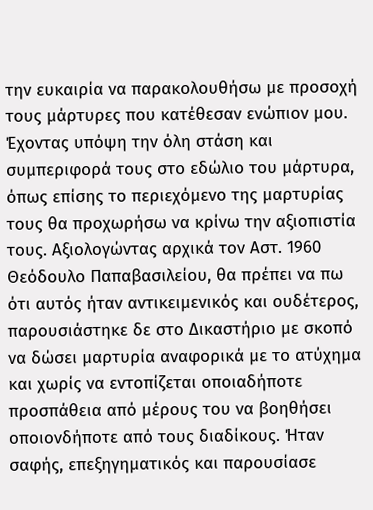την ευκαιρία να παρακολουθήσω με προσοχή τους μάρτυρες που κατέθεσαν ενώπιον μου. Έχοντας υπόψη την όλη στάση και συμπεριφορά τους στο εδώλιο του μάρτυρα, όπως επίσης το περιεχόμενο της μαρτυρίας τους θα προχωρήσω να κρίνω την αξιοπιστία τους. Αξιολογώντας αρχικά τον Αστ. 1960 Θεόδουλο Παπαβασιλείου, θα πρέπει να πω ότι αυτός ήταν αντικειμενικός και ουδέτερος, παρουσιάστηκε δε στο Δικαστήριο με σκοπό να δώσει μαρτυρία αναφορικά με το ατύχημα και χωρίς να εντοπίζεται οποιαδήποτε προσπάθεια από μέρους του να βοηθήσει οποιονδήποτε από τους διαδίκους. Ήταν σαφής, επεξηγηματικός και παρουσίασε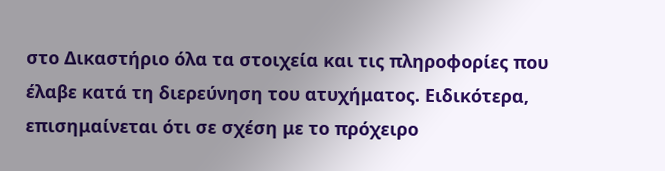στο Δικαστήριο όλα τα στοιχεία και τις πληροφορίες που έλαβε κατά τη διερεύνηση του ατυχήματος. Ειδικότερα, επισημαίνεται ότι σε σχέση με το πρόχειρο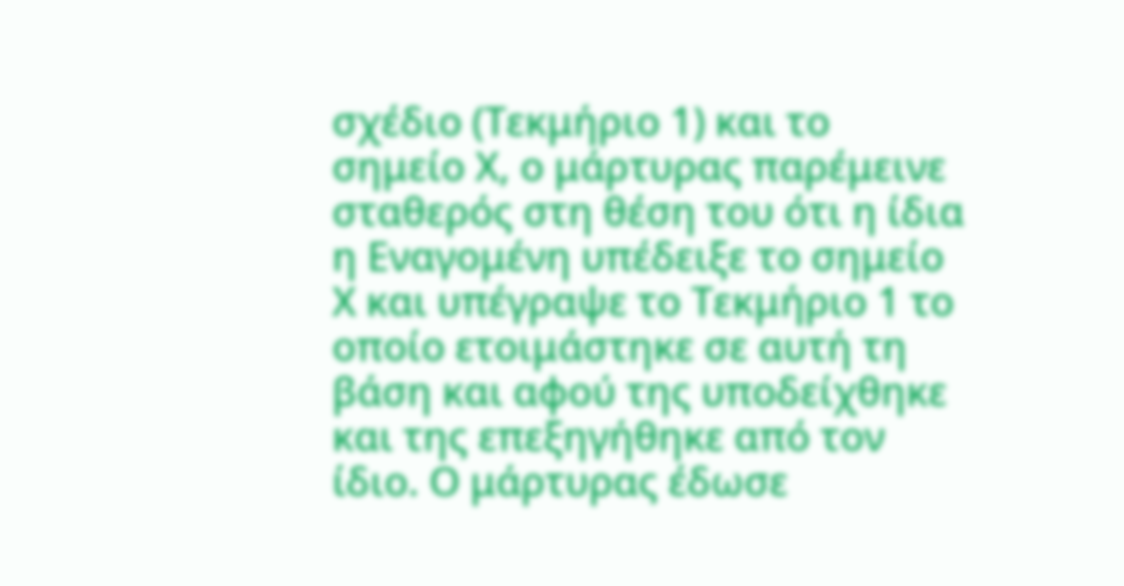σχέδιο (Τεκμήριο 1) και το σημείο Χ, ο μάρτυρας παρέμεινε σταθερός στη θέση του ότι η ίδια η Εναγομένη υπέδειξε το σημείο Χ και υπέγραψε το Τεκμήριο 1 το οποίο ετοιμάστηκε σε αυτή τη βάση και αφού της υποδείχθηκε και της επεξηγήθηκε από τον ίδιο. Ο μάρτυρας έδωσε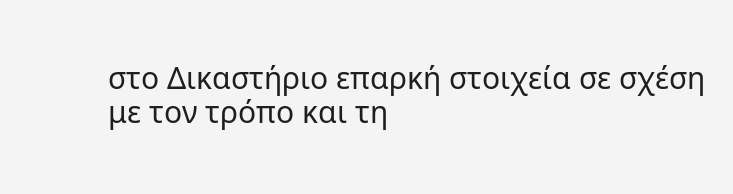στο Δικαστήριο επαρκή στοιχεία σε σχέση με τον τρόπο και τη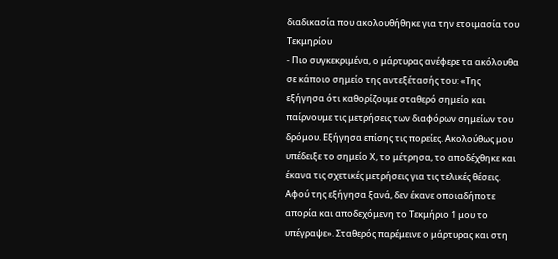διαδικασία που ακολουθήθηκε για την ετοιμασία του Τεκμηρίου
- Πιο συγκεκριμένα, ο μάρτυρας ανέφερε τα ακόλουθα σε κάποιο σημείο της αντεξέτασής του: «Της εξήγησα ότι καθορίζουμε σταθερό σημείο και παίρνουμε τις μετρήσεις των διαφόρων σημείων του δρόμου. Εξήγησα επίσης τις πορείες. Ακολούθως μου υπέδειξε το σημείο Χ, το μέτρησα, το αποδέχθηκε και έκανα τις σχετικές μετρήσεις για τις τελικές θέσεις. Αφού της εξήγησα ξανά, δεν έκανε οποιαδήποτε απορία και αποδεχόμενη το Τεκμήριο 1 μου το υπέγραψε». Σταθερός παρέμεινε ο μάρτυρας και στη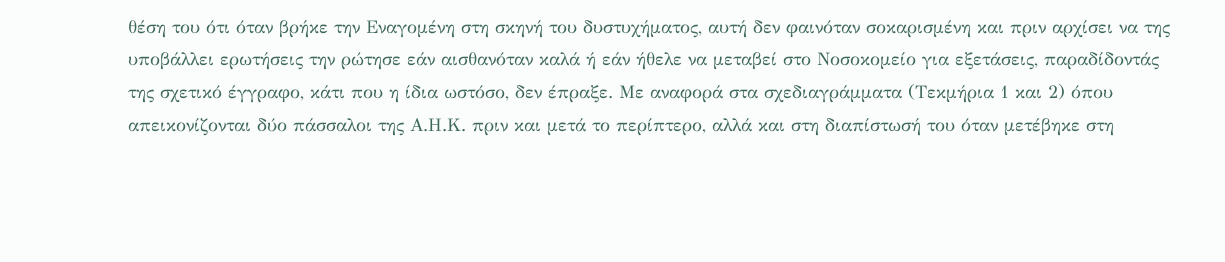θέση του ότι όταν βρήκε την Εναγομένη στη σκηνή του δυστυχήματος, αυτή δεν φαινόταν σοκαρισμένη και πριν αρχίσει να της υποβάλλει ερωτήσεις την ρώτησε εάν αισθανόταν καλά ή εάν ήθελε να μεταβεί στο Νοσοκομείο για εξετάσεις, παραδίδοντάς της σχετικό έγγραφο, κάτι που η ίδια ωστόσο, δεν έπραξε. Με αναφορά στα σχεδιαγράμματα (Τεκμήρια 1 και 2) όπου απεικονίζονται δύο πάσσαλοι της Α.Η.Κ. πριν και μετά το περίπτερο, αλλά και στη διαπίστωσή του όταν μετέβηκε στη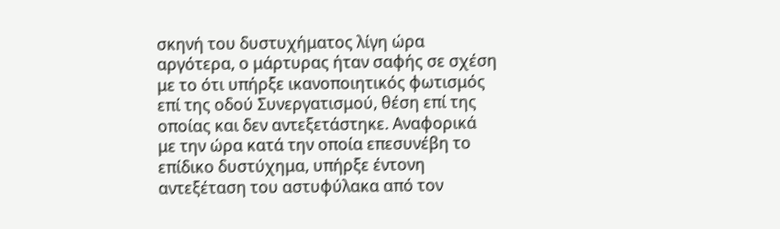σκηνή του δυστυχήματος λίγη ώρα αργότερα, ο μάρτυρας ήταν σαφής σε σχέση με το ότι υπήρξε ικανοποιητικός φωτισμός επί της οδού Συνεργατισμού, θέση επί της οποίας και δεν αντεξετάστηκε. Αναφορικά με την ώρα κατά την οποία επεσυνέβη το επίδικο δυστύχημα, υπήρξε έντονη αντεξέταση του αστυφύλακα από τον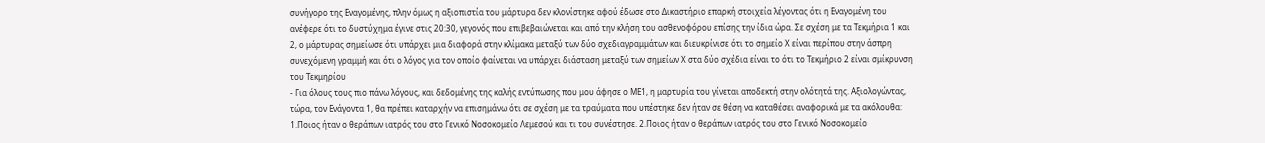συνήγορο της Εναγομένης, πλην όμως η αξιοπιστία του μάρτυρα δεν κλονίστηκε αφού έδωσε στο Δικαστήριο επαρκή στοιχεία λέγοντας ότι η Εναγομένη του ανέφερε ότι το δυστύχημα έγινε στις 20:30, γεγονός που επιβεβαιώνεται και από την κλήση του ασθενοφόρου επίσης την ίδια ώρα. Σε σχέση με τα Τεκμήρια 1 και 2, ο μάρτυρας σημείωσε ότι υπάρχει μια διαφορά στην κλίμακα μεταξύ των δύο σχεδιαγραμμάτων και διευκρίνισε ότι το σημείο Χ είναι περίπου στην άσπρη συνεχόμενη γραμμή και ότι ο λόγος για τον οποίο φαίνεται να υπάρχει διάσταση μεταξύ των σημείων Χ στα δύο σχέδια είναι το ότι το Τεκμήριο 2 είναι σμίκρυνση του Τεκμηρίου
- Για όλους τους πιο πάνω λόγους, και δεδομένης της καλής εντύπωσης που μου άφησε ο ΜΕ1, η μαρτυρία του γίνεται αποδεκτή στην ολότητά της. Αξιολογώντας, τώρα, τον Ενάγοντα 1, θα πρέπει καταρχήν να επισημάνω ότι σε σχέση με τα τραύματα που υπέστηκε δεν ήταν σε θέση να καταθέσει αναφορικά με τα ακόλουθα: 1.Ποιος ήταν ο θεράπων ιατρός του στο Γενικό Νοσοκομείο Λεμεσού και τι του συνέστησε. 2.Ποιος ήταν ο θεράπων ιατρός του στο Γενικό Νοσοκομείο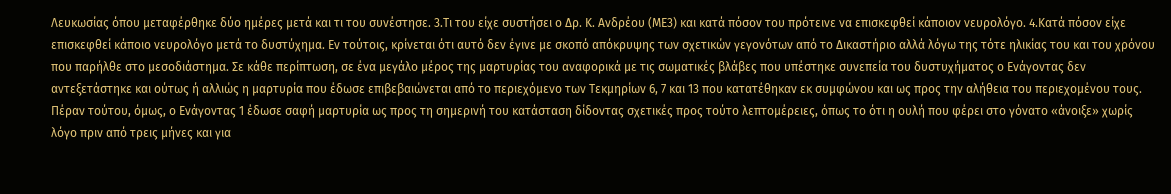Λευκωσίας όπου μεταφέρθηκε δύο ημέρες μετά και τι του συνέστησε. 3.Τι του είχε συστήσει ο Δρ. Κ. Ανδρέου (ΜΕ3) και κατά πόσον του πρότεινε να επισκεφθεί κάποιον νευρολόγο. 4.Κατά πόσον είχε επισκεφθεί κάποιο νευρολόγο μετά το δυστύχημα. Εν τούτοις, κρίνεται ότι αυτό δεν έγινε με σκοπό απόκρυψης των σχετικών γεγονότων από το Δικαστήριο αλλά λόγω της τότε ηλικίας του και του χρόνου που παρήλθε στο μεσοδιάστημα. Σε κάθε περίπτωση, σε ένα μεγάλο μέρος της μαρτυρίας του αναφορικά με τις σωματικές βλάβες που υπέστηκε συνεπεία του δυστυχήματος ο Ενάγοντας δεν αντεξετάστηκε και ούτως ή αλλιώς η μαρτυρία που έδωσε επιβεβαιώνεται από το περιεχόμενο των Τεκμηρίων 6, 7 και 13 που κατατέθηκαν εκ συμφώνου και ως προς την αλήθεια του περιεχομένου τους. Πέραν τούτου, όμως, ο Ενάγοντας 1 έδωσε σαφή μαρτυρία ως προς τη σημερινή του κατάσταση δίδοντας σχετικές προς τούτο λεπτομέρειες, όπως το ότι η ουλή που φέρει στο γόνατο «άνοιξε» χωρίς λόγο πριν από τρεις μήνες και για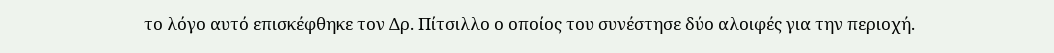το λόγο αυτό επισκέφθηκε τον Δρ. Πίτσιλλο ο οποίος του συνέστησε δύο αλοιφές για την περιοχή.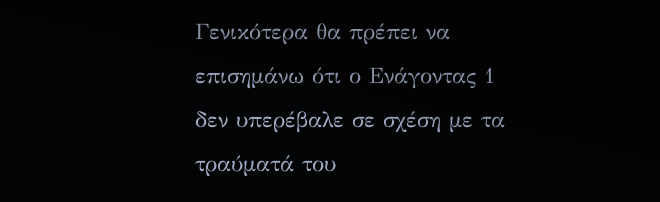Γενικότερα θα πρέπει να επισημάνω ότι ο Ενάγοντας 1 δεν υπερέβαλε σε σχέση με τα τραύματά του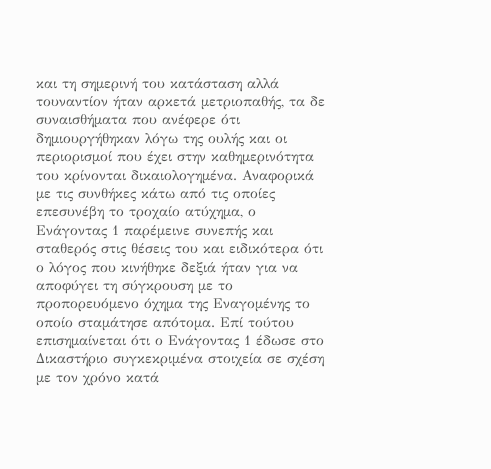και τη σημερινή του κατάσταση αλλά τουναντίον ήταν αρκετά μετριοπαθής, τα δε συναισθήματα που ανέφερε ότι δημιουργήθηκαν λόγω της ουλής και οι περιορισμοί που έχει στην καθημερινότητα του κρίνονται δικαιολογημένα. Αναφορικά με τις συνθήκες κάτω από τις οποίες επεσυνέβη το τροχαίο ατύχημα, ο Ενάγοντας 1 παρέμεινε συνεπής και σταθερός στις θέσεις του και ειδικότερα ότι ο λόγος που κινήθηκε δεξιά ήταν για να αποφύγει τη σύγκρουση με το προπορευόμενο όχημα της Εναγομένης το οποίο σταμάτησε απότομα. Επί τούτου επισημαίνεται ότι ο Ενάγοντας 1 έδωσε στο Δικαστήριο συγκεκριμένα στοιχεία σε σχέση με τον χρόνο κατά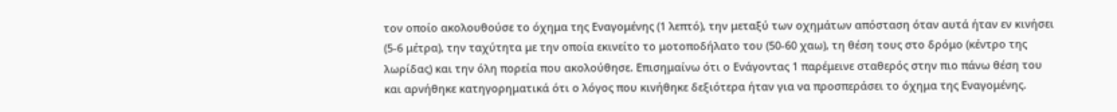τον οποίο ακολουθούσε το όχημα της Εναγομένης (1 λεπτό), την μεταξύ των οχημάτων απόσταση όταν αυτά ήταν εν κινήσει (5-6 μέτρα), την ταχύτητα με την οποία εκινείτο το μοτοποδήλατο του (50-60 χαω), τη θέση τους στο δρόμο (κέντρο της λωρίδας) και την όλη πορεία που ακολούθησε. Επισημαίνω ότι ο Ενάγοντας 1 παρέμεινε σταθερός στην πιο πάνω θέση του και αρνήθηκε κατηγορηματικά ότι ο λόγος που κινήθηκε δεξιότερα ήταν για να προσπεράσει το όχημα της Εναγομένης.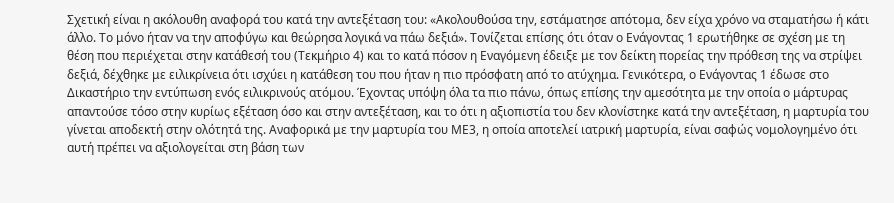Σχετική είναι η ακόλουθη αναφορά του κατά την αντεξέταση του: «Ακολουθούσα την, εστάματησε απότομα, δεν είχα χρόνο να σταματήσω ή κάτι άλλο. Το μόνο ήταν να την αποφύγω και θεώρησα λογικά να πάω δεξιά». Τονίζεται επίσης ότι όταν ο Ενάγοντας 1 ερωτήθηκε σε σχέση με τη θέση που περιέχεται στην κατάθεσή του (Τεκμήριο 4) και το κατά πόσον η Εναγόμενη έδειξε με τον δείκτη πορείας την πρόθεση της να στρίψει δεξιά, δέχθηκε με ειλικρίνεια ότι ισχύει η κατάθεση του που ήταν η πιο πρόσφατη από το ατύχημα. Γενικότερα, ο Ενάγοντας 1 έδωσε στο Δικαστήριο την εντύπωση ενός ειλικρινούς ατόμου. Έχοντας υπόψη όλα τα πιο πάνω, όπως επίσης την αμεσότητα με την οποία ο μάρτυρας απαντούσε τόσο στην κυρίως εξέταση όσο και στην αντεξέταση, και το ότι η αξιοπιστία του δεν κλονίστηκε κατά την αντεξέταση, η μαρτυρία του γίνεται αποδεκτή στην ολότητά της. Αναφορικά με την μαρτυρία του ΜΕ3, η οποία αποτελεί ιατρική μαρτυρία, είναι σαφώς νομολογημένο ότι αυτή πρέπει να αξιολογείται στη βάση των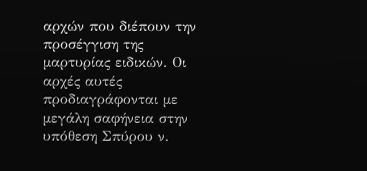αρχών που διέπουν την προσέγγιση της μαρτυρίας ειδικών. Οι αρχές αυτές προδιαγράφονται με μεγάλη σαφήνεια στην υπόθεση Σπύρου ν.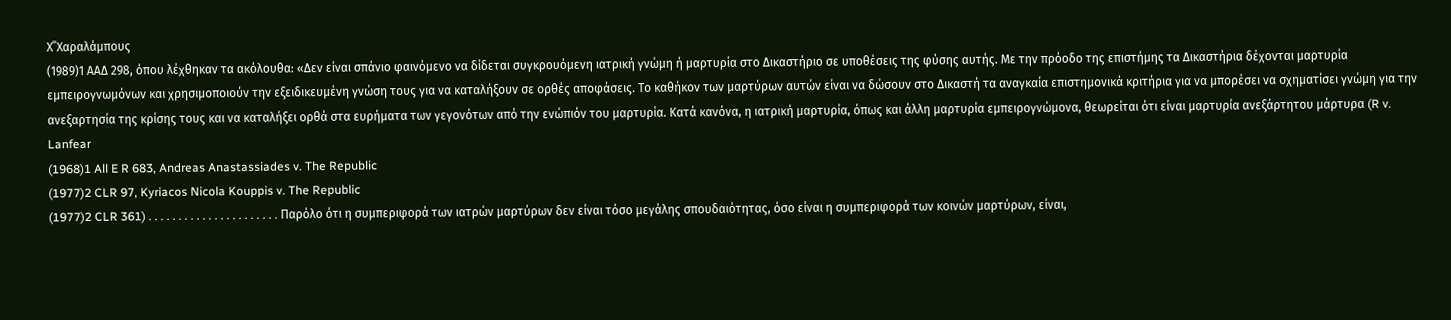Χ΄΄Χαραλάμπους
(1989)1 ΑΑΔ 298, όπου λέχθηκαν τα ακόλουθα: «Δεν είναι σπάνιο φαινόμενο να δίδεται συγκρουόμενη ιατρική γνώμη ή μαρτυρία στο Δικαστήριο σε υποθέσεις της φύσης αυτής. Με την πρόοδο της επιστήμης τα Δικαστήρια δέχονται μαρτυρία εμπειρογνωμόνων και χρησιμοποιούν την εξειδικευμένη γνώση τους για να καταλήξουν σε ορθές αποφάσεις. Το καθήκον των μαρτύρων αυτών είναι να δώσουν στο Δικαστή τα αναγκαία επιστημονικά κριτήρια για να μπορέσει να σχηματίσει γνώμη για την ανεξαρτησία της κρίσης τους και να καταλήξει ορθά στα ευρήματα των γεγονότων από την ενώπιόν του μαρτυρία. Κατά κανόνα, η ιατρική μαρτυρία, όπως και άλλη μαρτυρία εμπειρογνώμονα, θεωρείται ότι είναι μαρτυρία ανεξάρτητου μάρτυρα (R v. Lanfear
(1968)1 All E R 683, Andreas Anastassiades v. The Republic
(1977)2 CLR 97, Kyriacos Nicola Kouppis v. The Republic
(1977)2 CLR 361) . . . . . . . . . . . . . . . . . . . . . . Παρόλο ότι η συμπεριφορά των ιατρών μαρτύρων δεν είναι τόσο μεγάλης σπουδαιότητας, όσο είναι η συμπεριφορά των κοινών μαρτύρων, είναι,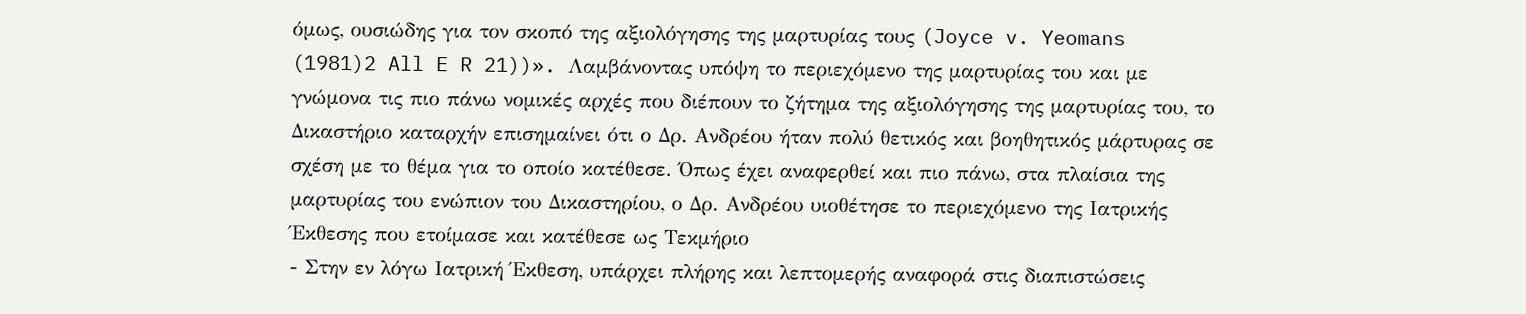όμως, ουσιώδης για τον σκοπό της αξιολόγησης της μαρτυρίας τους (Joyce v. Yeomans
(1981)2 All E R 21))». Λαμβάνοντας υπόψη το περιεχόμενο της μαρτυρίας του και με γνώμονα τις πιο πάνω νομικές αρχές που διέπουν το ζήτημα της αξιολόγησης της μαρτυρίας του, το Δικαστήριο καταρχήν επισημαίνει ότι ο Δρ. Ανδρέου ήταν πολύ θετικός και βοηθητικός μάρτυρας σε σχέση με το θέμα για το οποίο κατέθεσε. Όπως έχει αναφερθεί και πιο πάνω, στα πλαίσια της μαρτυρίας του ενώπιον του Δικαστηρίου, ο Δρ. Ανδρέου υιοθέτησε το περιεχόμενο της Ιατρικής Έκθεσης που ετοίμασε και κατέθεσε ως Τεκμήριο
- Στην εν λόγω Ιατρική Έκθεση, υπάρχει πλήρης και λεπτομερής αναφορά στις διαπιστώσεις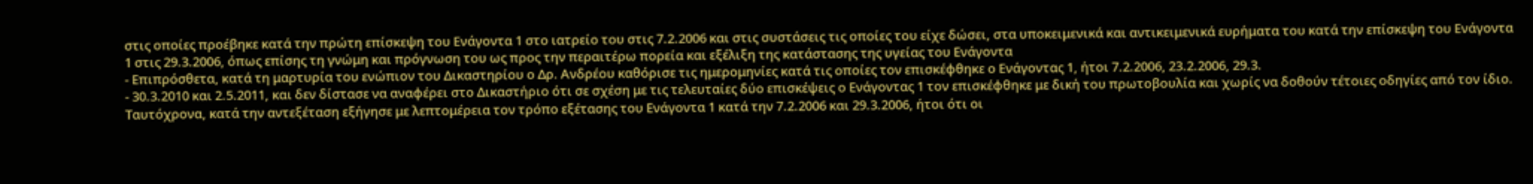στις οποίες προέβηκε κατά την πρώτη επίσκεψη του Ενάγοντα 1 στο ιατρείο του στις 7.2.2006 και στις συστάσεις τις οποίες του είχε δώσει, στα υποκειμενικά και αντικειμενικά ευρήματα του κατά την επίσκεψη του Ενάγοντα 1 στις 29.3.2006, όπως επίσης τη γνώμη και πρόγνωση του ως προς την περαιτέρω πορεία και εξέλιξη της κατάστασης της υγείας του Ενάγοντα
- Επιπρόσθετα, κατά τη μαρτυρία του ενώπιον του Δικαστηρίου ο Δρ. Ανδρέου καθόρισε τις ημερομηνίες κατά τις οποίες τον επισκέφθηκε ο Ενάγοντας 1, ήτοι 7.2.2006, 23.2.2006, 29.3.
- 30.3.2010 και 2.5.2011, και δεν δίστασε να αναφέρει στο Δικαστήριο ότι σε σχέση με τις τελευταίες δύο επισκέψεις ο Ενάγοντας 1 τον επισκέφθηκε με δική του πρωτοβουλία και χωρίς να δοθούν τέτοιες οδηγίες από τον ίδιο. Ταυτόχρονα, κατά την αντεξέταση εξήγησε με λεπτομέρεια τον τρόπο εξέτασης του Ενάγοντα 1 κατά την 7.2.2006 και 29.3.2006, ήτοι ότι οι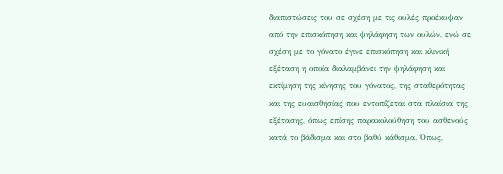διαπιστώσεις του σε σχέση με τις ουλές προέκυψαν από την επισκόπηση και ψηλάφηση των ουλών, ενώ σε σχέση με το γόνατο έγινε επισκόπηση και κλινική εξέταση η οποία διαλαμβάνει την ψηλάφηση και εκτίμηση της κίνησης του γόνατος, της σταθερότητας και της ευαισθησίας που εντοπίζεται στα πλαίσια της εξέτασης, όπως επίσης παρακολούθηση του ασθενούς κατά το βάδισμα και στο βαθύ κάθισμα. Όπως,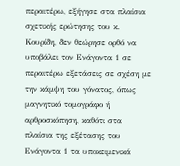περαιτέρω, εξήγησε στα πλαίσια σχετικής ερώτησης του κ. Κουρίδη, δεν θεώρησε ορθό να υποβάλει τον Ενάγοντα 1 σε περαιτέρω εξετάσεις σε σχέση με την κάμψη του γόνατος, όπως μαγνητικό τομογράφο ή αρθροσκόπηση, καθότι στα πλαίσια της εξέτασης του Ενάγοντα 1 τα υποκειμενικά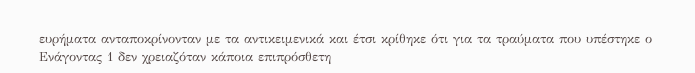ευρήματα ανταποκρίνονταν με τα αντικειμενικά και έτσι κρίθηκε ότι για τα τραύματα που υπέστηκε ο Ενάγοντας 1 δεν χρειαζόταν κάποια επιπρόσθετη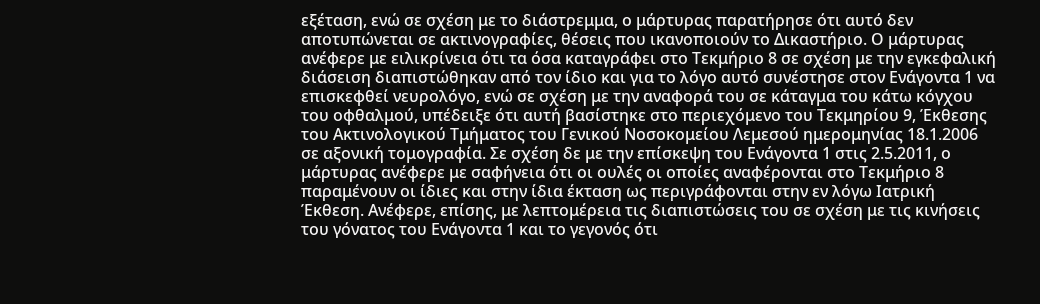εξέταση, ενώ σε σχέση με το διάστρεμμα, ο μάρτυρας παρατήρησε ότι αυτό δεν αποτυπώνεται σε ακτινογραφίες, θέσεις που ικανοποιούν το Δικαστήριο. Ο μάρτυρας ανέφερε με ειλικρίνεια ότι τα όσα καταγράφει στο Τεκμήριο 8 σε σχέση με την εγκεφαλική διάσειση διαπιστώθηκαν από τον ίδιο και για το λόγο αυτό συνέστησε στον Ενάγοντα 1 να επισκεφθεί νευρολόγο, ενώ σε σχέση με την αναφορά του σε κάταγμα του κάτω κόγχου του οφθαλμού, υπέδειξε ότι αυτή βασίστηκε στο περιεχόμενο του Τεκμηρίου 9, Έκθεσης του Ακτινολογικού Τμήματος του Γενικού Νοσοκομείου Λεμεσού ημερομηνίας 18.1.2006 σε αξονική τομογραφία. Σε σχέση δε με την επίσκεψη του Ενάγοντα 1 στις 2.5.2011, ο μάρτυρας ανέφερε με σαφήνεια ότι οι ουλές οι οποίες αναφέρονται στο Τεκμήριο 8 παραμένουν οι ίδιες και στην ίδια έκταση ως περιγράφονται στην εν λόγω Ιατρική Έκθεση. Ανέφερε, επίσης, με λεπτομέρεια τις διαπιστώσεις του σε σχέση με τις κινήσεις του γόνατος του Ενάγοντα 1 και το γεγονός ότι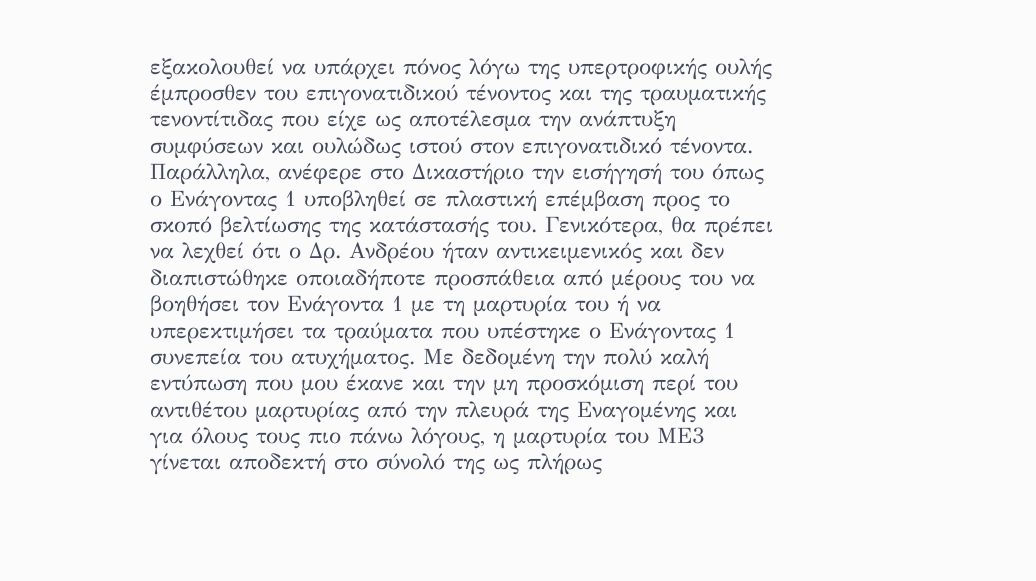εξακολουθεί να υπάρχει πόνος λόγω της υπερτροφικής ουλής έμπροσθεν του επιγονατιδικού τένοντος και της τραυματικής τενοντίτιδας που είχε ως αποτέλεσμα την ανάπτυξη συμφύσεων και ουλώδως ιστού στον επιγονατιδικό τένοντα. Παράλληλα, ανέφερε στο Δικαστήριο την εισήγησή του όπως ο Ενάγοντας 1 υποβληθεί σε πλαστική επέμβαση προς το σκοπό βελτίωσης της κατάστασής του. Γενικότερα, θα πρέπει να λεχθεί ότι ο Δρ. Ανδρέου ήταν αντικειμενικός και δεν διαπιστώθηκε οποιαδήποτε προσπάθεια από μέρους του να βοηθήσει τον Ενάγοντα 1 με τη μαρτυρία του ή να υπερεκτιμήσει τα τραύματα που υπέστηκε ο Ενάγοντας 1 συνεπεία του ατυχήματος. Με δεδομένη την πολύ καλή εντύπωση που μου έκανε και την μη προσκόμιση περί του αντιθέτου μαρτυρίας από την πλευρά της Εναγομένης και για όλους τους πιο πάνω λόγους, η μαρτυρία του ΜΕ3 γίνεται αποδεκτή στο σύνολό της ως πλήρως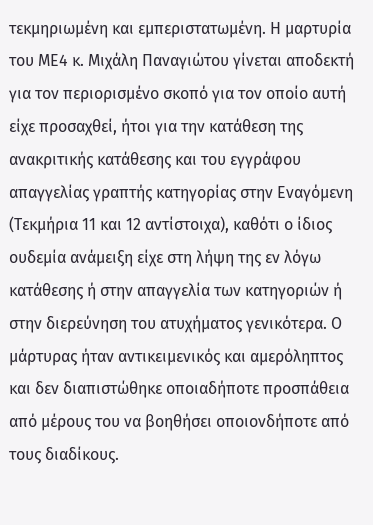τεκμηριωμένη και εμπεριστατωμένη. Η μαρτυρία του ΜΕ4 κ. Μιχάλη Παναγιώτου γίνεται αποδεκτή για τον περιορισμένο σκοπό για τον οποίο αυτή είχε προσαχθεί, ήτοι για την κατάθεση της ανακριτικής κατάθεσης και του εγγράφου απαγγελίας γραπτής κατηγορίας στην Εναγόμενη (Τεκμήρια 11 και 12 αντίστοιχα), καθότι ο ίδιος ουδεμία ανάμειξη είχε στη λήψη της εν λόγω κατάθεσης ή στην απαγγελία των κατηγοριών ή στην διερεύνηση του ατυχήματος γενικότερα. Ο μάρτυρας ήταν αντικειμενικός και αμερόληπτος και δεν διαπιστώθηκε οποιαδήποτε προσπάθεια από μέρους του να βοηθήσει οποιονδήποτε από τους διαδίκους.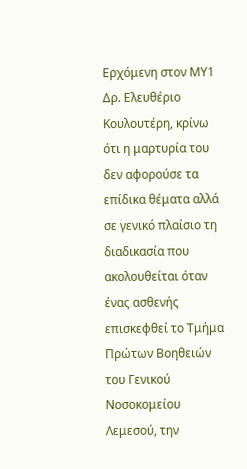Ερχόμενη στον ΜΥ1 Δρ. Ελευθέριο Κουλουτέρη, κρίνω ότι η μαρτυρία του δεν αφορούσε τα επίδικα θέματα αλλά σε γενικό πλαίσιο τη διαδικασία που ακολουθείται όταν ένας ασθενής επισκεφθεί το Τμήμα Πρώτων Βοηθειών του Γενικού Νοσοκομείου Λεμεσού, την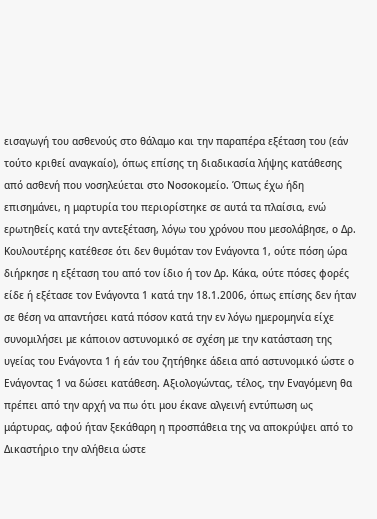εισαγωγή του ασθενούς στο θάλαμο και την παραπέρα εξέταση του (εάν τούτο κριθεί αναγκαίο), όπως επίσης τη διαδικασία λήψης κατάθεσης από ασθενή που νοσηλεύεται στο Νοσοκομείο. Όπως έχω ήδη επισημάνει, η μαρτυρία του περιορίστηκε σε αυτά τα πλαίσια, ενώ ερωτηθείς κατά την αντεξέταση, λόγω του χρόνου που μεσολάβησε, ο Δρ. Κουλουτέρης κατέθεσε ότι δεν θυμόταν τον Ενάγοντα 1, ούτε πόση ώρα διήρκησε η εξέταση του από τον ίδιο ή τον Δρ. Κάκα, ούτε πόσες φορές είδε ή εξέτασε τον Ενάγοντα 1 κατά την 18.1.2006, όπως επίσης δεν ήταν σε θέση να απαντήσει κατά πόσον κατά την εν λόγω ημερομηνία είχε συνομιλήσει με κάποιον αστυνομικό σε σχέση με την κατάσταση της υγείας του Ενάγοντα 1 ή εάν του ζητήθηκε άδεια από αστυνομικό ώστε ο Ενάγοντας 1 να δώσει κατάθεση. Αξιολογώντας, τέλος, την Εναγόμενη θα πρέπει από την αρχή να πω ότι μου έκανε αλγεινή εντύπωση ως μάρτυρας, αφού ήταν ξεκάθαρη η προσπάθεια της να αποκρύψει από το Δικαστήριο την αλήθεια ώστε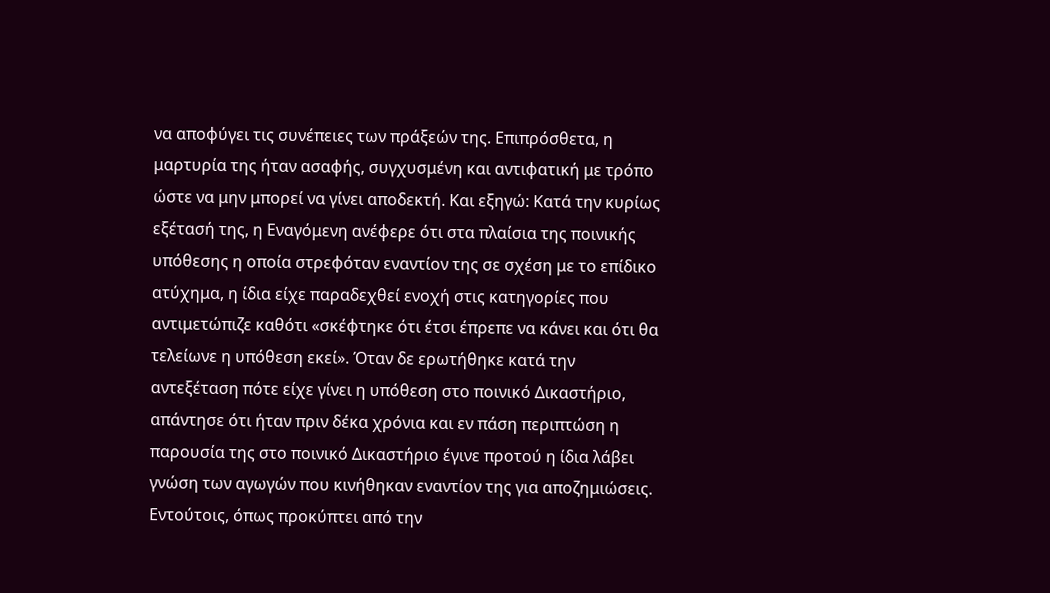να αποφύγει τις συνέπειες των πράξεών της. Επιπρόσθετα, η μαρτυρία της ήταν ασαφής, συγχυσμένη και αντιφατική με τρόπο ώστε να μην μπορεί να γίνει αποδεκτή. Και εξηγώ: Κατά την κυρίως εξέτασή της, η Εναγόμενη ανέφερε ότι στα πλαίσια της ποινικής υπόθεσης η οποία στρεφόταν εναντίον της σε σχέση με το επίδικο ατύχημα, η ίδια είχε παραδεχθεί ενοχή στις κατηγορίες που αντιμετώπιζε καθότι «σκέφτηκε ότι έτσι έπρεπε να κάνει και ότι θα τελείωνε η υπόθεση εκεί». Όταν δε ερωτήθηκε κατά την αντεξέταση πότε είχε γίνει η υπόθεση στο ποινικό Δικαστήριο, απάντησε ότι ήταν πριν δέκα χρόνια και εν πάση περιπτώση η παρουσία της στο ποινικό Δικαστήριο έγινε προτού η ίδια λάβει γνώση των αγωγών που κινήθηκαν εναντίον της για αποζημιώσεις. Εντούτοις, όπως προκύπτει από την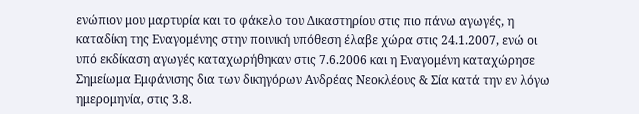ενώπιον μου μαρτυρία και το φάκελο του Δικαστηρίου στις πιο πάνω αγωγές, η καταδίκη της Εναγομένης στην ποινική υπόθεση έλαβε χώρα στις 24.1.2007, ενώ οι υπό εκδίκαση αγωγές καταχωρήθηκαν στις 7.6.2006 και η Εναγομένη καταχώρησε Σημείωμα Εμφάνισης δια των δικηγόρων Ανδρέας Νεοκλέους & Σία κατά την εν λόγω ημερομηνία, στις 3.8.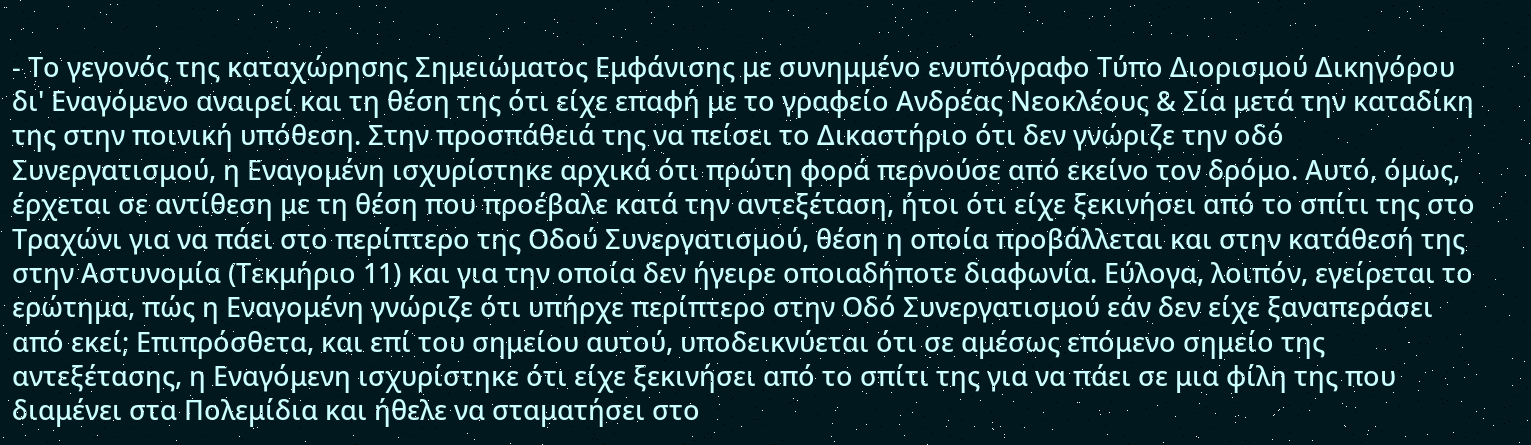- Το γεγονός της καταχώρησης Σημειώματος Εμφάνισης με συνημμένο ενυπόγραφο Τύπο Διορισμού Δικηγόρου δι' Εναγόμενο αναιρεί και τη θέση της ότι είχε επαφή με το γραφείο Ανδρέας Νεοκλέους & Σία μετά την καταδίκη της στην ποινική υπόθεση. Στην προσπάθειά της να πείσει το Δικαστήριο ότι δεν γνώριζε την οδό Συνεργατισμού, η Εναγομένη ισχυρίστηκε αρχικά ότι πρώτη φορά περνούσε από εκείνο τον δρόμο. Αυτό, όμως, έρχεται σε αντίθεση με τη θέση που προέβαλε κατά την αντεξέταση, ήτοι ότι είχε ξεκινήσει από το σπίτι της στο Τραχώνι για να πάει στο περίπτερο της Οδού Συνεργατισμού, θέση η οποία προβάλλεται και στην κατάθεσή της στην Αστυνομία (Τεκμήριο 11) και για την οποία δεν ήγειρε οποιαδήποτε διαφωνία. Εύλογα, λοιπόν, εγείρεται το ερώτημα, πώς η Εναγομένη γνώριζε ότι υπήρχε περίπτερο στην Οδό Συνεργατισμού εάν δεν είχε ξαναπεράσει από εκεί; Επιπρόσθετα, και επί του σημείου αυτού, υποδεικνύεται ότι σε αμέσως επόμενο σημείο της αντεξέτασης, η Εναγόμενη ισχυρίστηκε ότι είχε ξεκινήσει από το σπίτι της για να πάει σε μια φίλη της που διαμένει στα Πολεμίδια και ήθελε να σταματήσει στο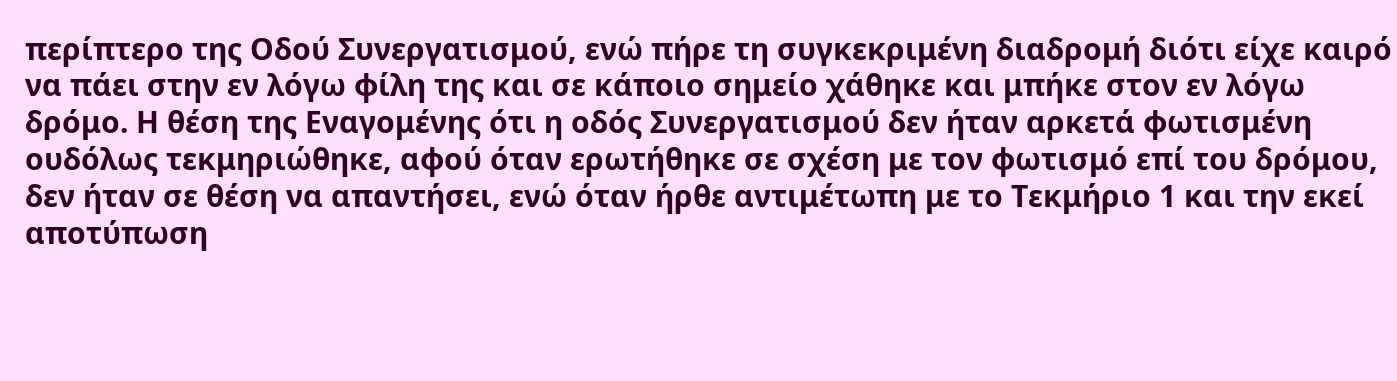περίπτερο της Οδού Συνεργατισμού, ενώ πήρε τη συγκεκριμένη διαδρομή διότι είχε καιρό να πάει στην εν λόγω φίλη της και σε κάποιο σημείο χάθηκε και μπήκε στον εν λόγω δρόμο. Η θέση της Εναγομένης ότι η οδός Συνεργατισμού δεν ήταν αρκετά φωτισμένη ουδόλως τεκμηριώθηκε, αφού όταν ερωτήθηκε σε σχέση με τον φωτισμό επί του δρόμου, δεν ήταν σε θέση να απαντήσει, ενώ όταν ήρθε αντιμέτωπη με το Τεκμήριο 1 και την εκεί αποτύπωση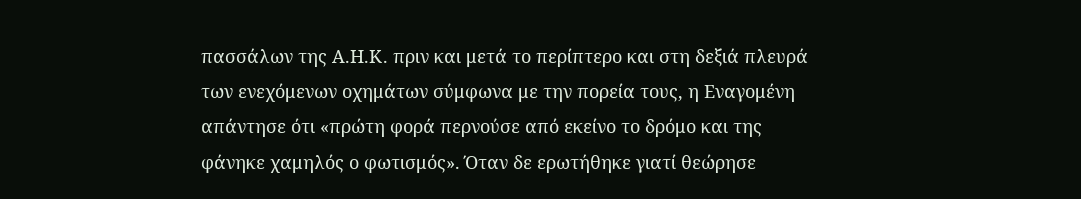πασσάλων της Α.Η.Κ. πριν και μετά το περίπτερο και στη δεξιά πλευρά των ενεχόμενων οχημάτων σύμφωνα με την πορεία τους, η Εναγομένη απάντησε ότι «πρώτη φορά περνούσε από εκείνο το δρόμο και της φάνηκε χαμηλός ο φωτισμός». Όταν δε ερωτήθηκε γιατί θεώρησε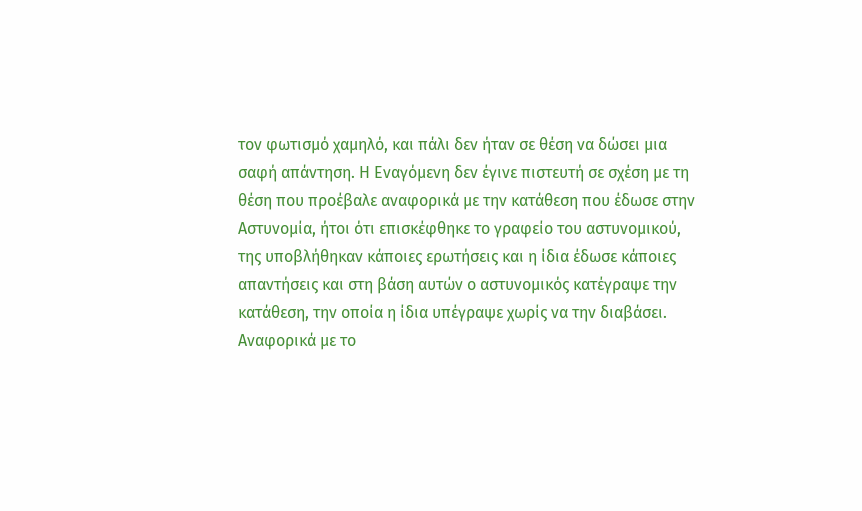τον φωτισμό χαμηλό, και πάλι δεν ήταν σε θέση να δώσει μια σαφή απάντηση. Η Εναγόμενη δεν έγινε πιστευτή σε σχέση με τη θέση που προέβαλε αναφορικά με την κατάθεση που έδωσε στην Αστυνομία, ήτοι ότι επισκέφθηκε το γραφείο του αστυνομικού, της υποβλήθηκαν κάποιες ερωτήσεις και η ίδια έδωσε κάποιες απαντήσεις και στη βάση αυτών ο αστυνομικός κατέγραψε την κατάθεση, την οποία η ίδια υπέγραψε χωρίς να την διαβάσει. Αναφορικά με το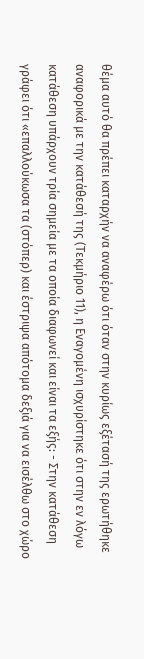θέμα αυτό θα πρέπει καταρχήν να αναφέρω ότι όταν στην κυρίως εξέτασή της ερωτήθηκε αναφορικά με την κατάθεσή της (Τεκμήριο 11), η Εναγομένη ισχυρίστηκε ότι στην εν λόγω κατάθεση υπάρχουν τρία σημεία με τα οποία διαφωνεί και είναι τα εξής: - Στην κατάθεση γράφει ότι «επαλλούκωσα τα (στόπερ) και έστριψα απότομα δεξιά για να εισέλθω στο χώρο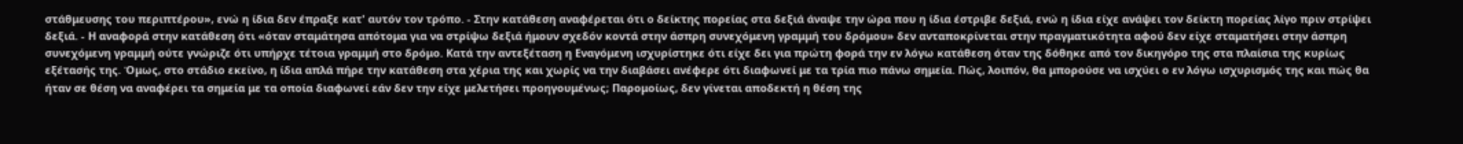στάθμευσης του περιπτέρου», ενώ η ίδια δεν έπραξε κατ' αυτόν τον τρόπο. - Στην κατάθεση αναφέρεται ότι ο δείκτης πορείας στα δεξιά άναψε την ώρα που η ίδια έστριβε δεξιά, ενώ η ίδια είχε ανάψει τον δείκτη πορείας λίγο πριν στρίψει δεξιά. - Η αναφορά στην κατάθεση ότι «όταν σταμάτησα απότομα για να στρίψω δεξιά ήμουν σχεδόν κοντά στην άσπρη συνεχόμενη γραμμή του δρόμου» δεν ανταποκρίνεται στην πραγματικότητα αφού δεν είχε σταματήσει στην άσπρη συνεχόμενη γραμμή ούτε γνώριζε ότι υπήρχε τέτοια γραμμή στο δρόμο. Κατά την αντεξέταση η Εναγόμενη ισχυρίστηκε ότι είχε δει για πρώτη φορά την εν λόγω κατάθεση όταν της δόθηκε από τον δικηγόρο της στα πλαίσια της κυρίως εξέτασής της. Όμως, στο στάδιο εκείνο, η ίδια απλά πήρε την κατάθεση στα χέρια της και χωρίς να την διαβάσει ανέφερε ότι διαφωνεί με τα τρία πιο πάνω σημεία. Πώς, λοιπόν, θα μπορούσε να ισχύει ο εν λόγω ισχυρισμός της και πώς θα ήταν σε θέση να αναφέρει τα σημεία με τα οποία διαφωνεί εάν δεν την είχε μελετήσει προηγουμένως; Παρομοίως, δεν γίνεται αποδεκτή η θέση της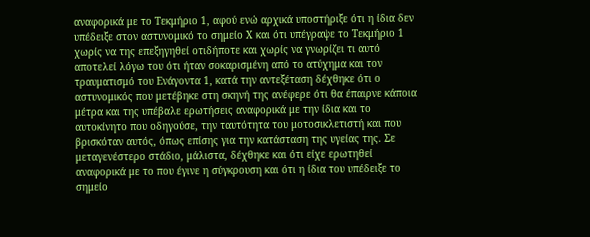αναφορικά με το Τεκμήριο 1, αφού ενώ αρχικά υποστήριξε ότι η ίδια δεν υπέδειξε στον αστυνομικό το σημείο Χ και ότι υπέγραψε το Τεκμήριο 1 χωρίς να της επεξηγηθεί οτιδήποτε και χωρίς να γνωρίζει τι αυτό αποτελεί λόγω του ότι ήταν σοκαρισμένη από το ατύχημα και τον τραυματισμό του Ενάγοντα 1, κατά την αντεξέταση δέχθηκε ότι ο αστυνομικός που μετέβηκε στη σκηνή της ανέφερε ότι θα έπαιρνε κάποια μέτρα και της υπέβαλε ερωτήσεις αναφορικά με την ίδια και το αυτοκίνητο που οδηγούσε, την ταυτότητα του μοτοσικλετιστή και που βρισκόταν αυτός, όπως επίσης για την κατάσταση της υγείας της. Σε μεταγενέστερο στάδιο, μάλιστα, δέχθηκε και ότι είχε ερωτηθεί αναφορικά με το που έγινε η σύγκρουση και ότι η ίδια του υπέδειξε το σημείο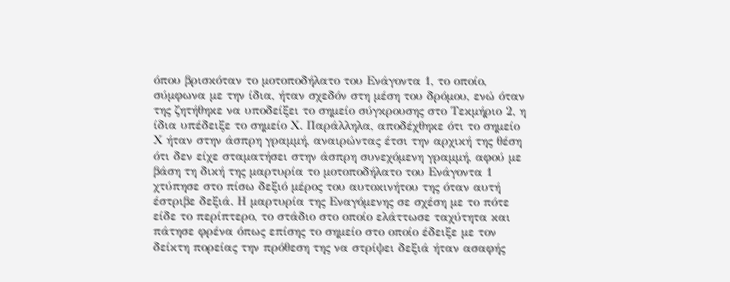όπου βρισκόταν το μοτοποδήλατο του Ενάγοντα 1, το οποίο, σύμφωνα με την ίδια, ήταν σχεδόν στη μέση του δρόμου, ενώ όταν της ζητήθηκε να υποδείξει το σημείο σύγκρουσης στο Τεκμήριο 2, η ίδια υπέδειξε το σημείο Χ. Παράλληλα, αποδέχθηκε ότι το σημείο Χ ήταν στην άσπρη γραμμή, αναιρώντας έτσι την αρχική της θέση ότι δεν είχε σταματήσει στην άσπρη συνεχόμενη γραμμή, αφού με βάση τη δική της μαρτυρία το μοτοποδήλατο του Ενάγοντα 1 χτύπησε στο πίσω δεξιό μέρος του αυτοκινήτου της όταν αυτή έστριβε δεξιά. Η μαρτυρία της Εναγόμενης σε σχέση με το πότε είδε το περίπτερο, το στάδιο στο οποίο ελάττωσε ταχύτητα και πάτησε φρένα όπως επίσης το σημείο στο οποίο έδειξε με τον δείκτη πορείας την πρόθεση της να στρίψει δεξιά ήταν ασαφής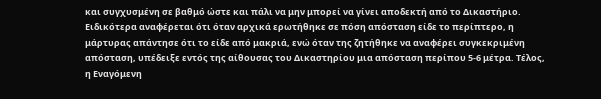και συγχυσμένη σε βαθμό ώστε και πάλι να μην μπορεί να γίνει αποδεκτή από το Δικαστήριο. Ειδικότερα αναφέρεται ότι όταν αρχικά ερωτήθηκε σε πόση απόσταση είδε το περίπτερο, η μάρτυρας απάντησε ότι το είδε από μακριά, ενώ όταν της ζητήθηκε να αναφέρει συγκεκριμένη απόσταση, υπέδειξε εντός της αίθουσας του Δικαστηρίου μια απόσταση περίπου 5-6 μέτρα. Τέλος, η Εναγόμενη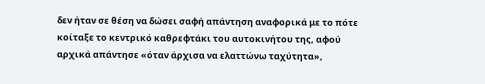δεν ήταν σε θέση να δώσει σαφή απάντηση αναφορικά με το πότε κοίταξε το κεντρικό καθρεφτάκι του αυτοκινήτου της, αφού αρχικά απάντησε «όταν άρχισα να ελαττώνω ταχύτητα»,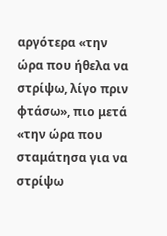αργότερα «την ώρα που ήθελα να στρίψω, λίγο πριν φτάσω», πιο μετά «την ώρα που σταμάτησα για να στρίψω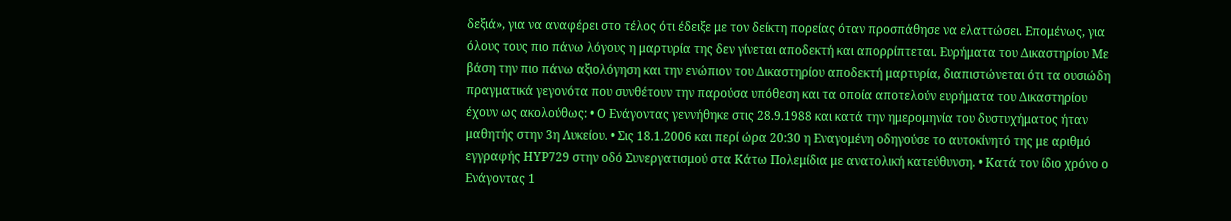δεξιά», για να αναφέρει στο τέλος ότι έδειξε με τον δείκτη πορείας όταν προσπάθησε να ελαττώσει. Επομένως, για όλους τους πιο πάνω λόγους η μαρτυρία της δεν γίνεται αποδεκτή και απορρίπτεται. Ευρήματα του Δικαστηρίου Με βάση την πιο πάνω αξιολόγηση και την ενώπιον του Δικαστηρίου αποδεκτή μαρτυρία, διαπιστώνεται ότι τα ουσιώδη πραγματικά γεγονότα που συνθέτουν την παρούσα υπόθεση και τα οποία αποτελούν ευρήματα του Δικαστηρίου έχουν ως ακολούθως: • Ο Ενάγοντας γεννήθηκε στις 28.9.1988 και κατά την ημερομηνία του δυστυχήματος ήταν μαθητής στην 3η Λυκείου. • Σις 18.1.2006 και περί ώρα 20:30 η Εναγομένη οδηγούσε το αυτοκίνητό της με αριθμό εγγραφής ΗΥΡ729 στην οδό Συνεργατισμού στα Κάτω Πολεμίδια με ανατολική κατεύθυνση. • Κατά τον ίδιο χρόνο ο Ενάγοντας 1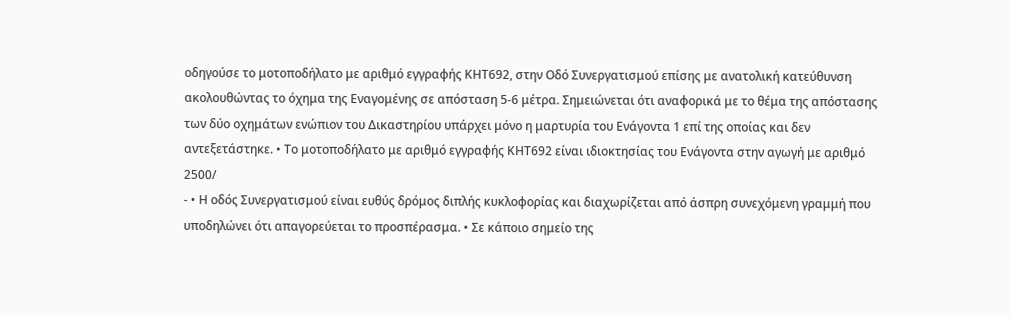οδηγούσε το μοτοποδήλατο με αριθμό εγγραφής ΚΗΤ692, στην Οδό Συνεργατισμού επίσης με ανατολική κατεύθυνση ακολουθώντας το όχημα της Εναγομένης σε απόσταση 5-6 μέτρα. Σημειώνεται ότι αναφορικά με το θέμα της απόστασης των δύο οχημάτων ενώπιον του Δικαστηρίου υπάρχει μόνο η μαρτυρία του Ενάγοντα 1 επί της οποίας και δεν αντεξετάστηκε. • Το μοτοποδήλατο με αριθμό εγγραφής ΚΗΤ692 είναι ιδιοκτησίας του Ενάγοντα στην αγωγή με αριθμό 2500/
- • Η οδός Συνεργατισμού είναι ευθύς δρόμος διπλής κυκλοφορίας και διαχωρίζεται από άσπρη συνεχόμενη γραμμή που υποδηλώνει ότι απαγορεύεται το προσπέρασμα. • Σε κάποιο σημείο της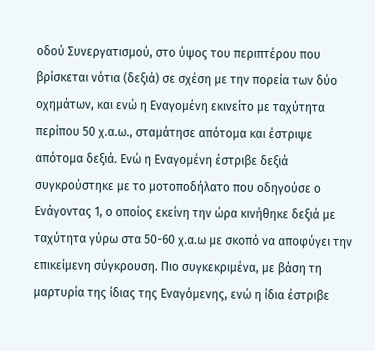οδού Συνεργατισμού, στο ύψος του περιπτέρου που βρίσκεται νότια (δεξιά) σε σχέση με την πορεία των δύο οχημάτων, και ενώ η Εναγομένη εκινείτο με ταχύτητα περίπου 50 χ.α.ω., σταμάτησε απότομα και έστριψε απότομα δεξιά. Ενώ η Εναγομένη έστριβε δεξιά συγκρούστηκε με το μοτοποδήλατο που οδηγούσε ο Ενάγοντας 1, ο οποίος εκείνη την ώρα κινήθηκε δεξιά με ταχύτητα γύρω στα 50-60 χ.α.ω με σκοπό να αποφύγει την επικείμενη σύγκρουση. Πιο συγκεκριμένα, με βάση τη μαρτυρία της ίδιας της Εναγόμενης, ενώ η ίδια έστριβε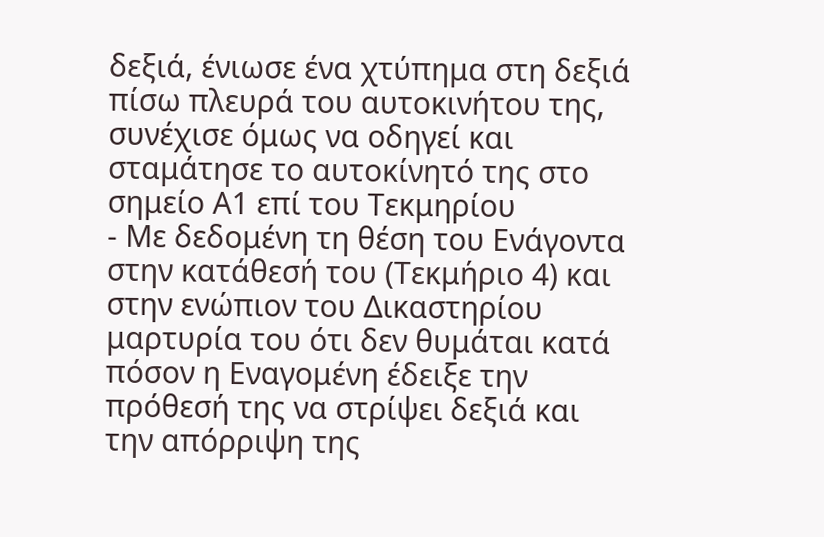δεξιά, ένιωσε ένα χτύπημα στη δεξιά πίσω πλευρά του αυτοκινήτου της, συνέχισε όμως να οδηγεί και σταμάτησε το αυτοκίνητό της στο σημείο Α1 επί του Τεκμηρίου
- Με δεδομένη τη θέση του Ενάγοντα στην κατάθεσή του (Τεκμήριο 4) και στην ενώπιον του Δικαστηρίου μαρτυρία του ότι δεν θυμάται κατά πόσον η Εναγομένη έδειξε την πρόθεσή της να στρίψει δεξιά και την απόρριψη της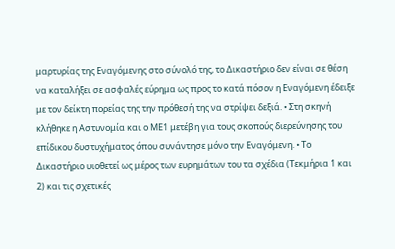μαρτυρίας της Εναγόμενης στο σύνολό της, το Δικαστήριο δεν είναι σε θέση να καταλήξει σε ασφαλές εύρημα ως προς το κατά πόσον η Εναγόμενη έδειξε με τον δείκτη πορείας της την πρόθεσή της να στρίψει δεξιά. • Στη σκηνή κλήθηκε η Αστυνομία και ο ΜΕ1 μετέβη για τους σκοπούς διερεύνησης του επίδικου δυστυχήματος όπου συνάντησε μόνο την Εναγόμενη. • Το Δικαστήριο υιοθετεί ως μέρος των ευρημάτων του τα σχέδια (Τεκμήρια 1 και 2) και τις σχετικές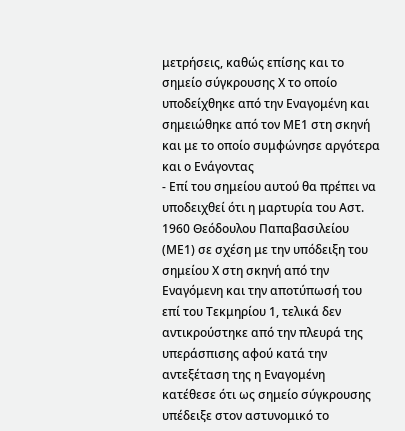μετρήσεις, καθώς επίσης και το σημείο σύγκρουσης Χ το οποίο υποδείχθηκε από την Εναγομένη και σημειώθηκε από τον ΜΕ1 στη σκηνή και με το οποίο συμφώνησε αργότερα και ο Ενάγοντας
- Επί του σημείου αυτού θα πρέπει να υποδειχθεί ότι η μαρτυρία του Αστ. 1960 Θεόδουλου Παπαβασιλείου (ΜΕ1) σε σχέση με την υπόδειξη του σημείου Χ στη σκηνή από την Εναγόμενη και την αποτύπωσή του επί του Τεκμηρίου 1, τελικά δεν αντικρούστηκε από την πλευρά της υπεράσπισης αφού κατά την αντεξέταση της η Εναγομένη κατέθεσε ότι ως σημείο σύγκρουσης υπέδειξε στον αστυνομικό το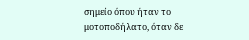σημείο όπου ήταν το μοτοποδήλατο, όταν δε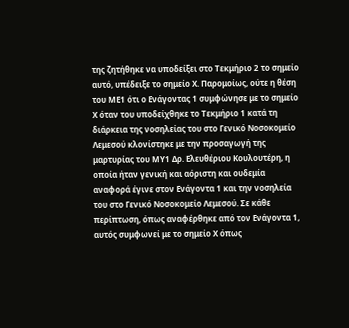της ζητήθηκε να υποδείξει στο Τεκμήριο 2 το σημείο αυτό, υπέδειξε το σημείο Χ. Παρομοίως, ούτε η θέση του ΜΕ1 ότι ο Ενάγοντας 1 συμφώνησε με το σημείο Χ όταν του υποδείχθηκε το Τεκμήριο 1 κατά τη διάρκεια της νοσηλείας του στο Γενικό Νοσοκομείο Λεμεσού κλονίστηκε με την προσαγωγή της μαρτυρίας του ΜΥ1 Δρ. Ελευθέριου Κουλουτέρη, η οποία ήταν γενική και αόριστη και ουδεμία αναφορά έγινε στον Ενάγοντα 1 και την νοσηλεία του στο Γενικό Νοσοκομείο Λεμεσού. Σε κάθε περίπτωση, όπως αναφέρθηκε από τον Ενάγοντα 1, αυτός συμφωνεί με το σημείο Χ όπως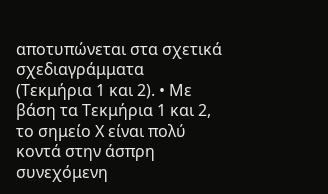αποτυπώνεται στα σχετικά σχεδιαγράμματα (Τεκμήρια 1 και 2). • Με βάση τα Τεκμήρια 1 και 2, το σημείο Χ είναι πολύ κοντά στην άσπρη συνεχόμενη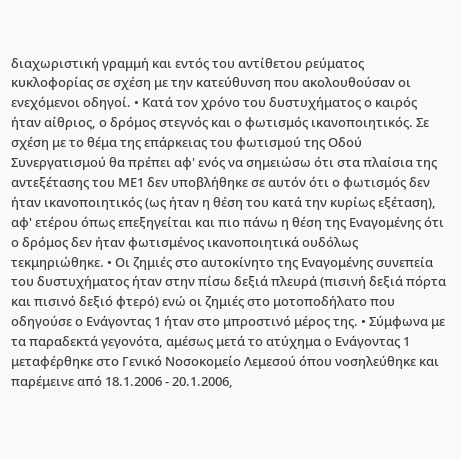διαχωριστική γραμμή και εντός του αντίθετου ρεύματος κυκλοφορίας σε σχέση με την κατεύθυνση που ακολουθούσαν οι ενεχόμενοι οδηγοί. • Κατά τον χρόνο του δυστυχήματος ο καιρός ήταν αίθριος, ο δρόμος στεγνός και ο φωτισμός ικανοποιητικός. Σε σχέση με το θέμα της επάρκειας του φωτισμού της Οδού Συνεργατισμού θα πρέπει αφ' ενός να σημειώσω ότι στα πλαίσια της αντεξέτασης του ΜΕ1 δεν υποβλήθηκε σε αυτόν ότι ο φωτισμός δεν ήταν ικανοποιητικός (ως ήταν η θέση του κατά την κυρίως εξέταση), αφ' ετέρου όπως επεξηγείται και πιο πάνω η θέση της Εναγομένης ότι ο δρόμος δεν ήταν φωτισμένος ικανοποιητικά ουδόλως τεκμηριώθηκε. • Οι ζημιές στο αυτοκίνητο της Εναγομένης συνεπεία του δυστυχήματος ήταν στην πίσω δεξιά πλευρά (πισινή δεξιά πόρτα και πισινό δεξιό φτερό) ενώ οι ζημιές στο μοτοποδήλατο που οδηγούσε ο Ενάγοντας 1 ήταν στο μπροστινό μέρος της. • Σύμφωνα με τα παραδεκτά γεγονότα, αμέσως μετά το ατύχημα ο Ενάγοντας 1 μεταφέρθηκε στο Γενικό Νοσοκομείο Λεμεσού όπου νοσηλεύθηκε και παρέμεινε από 18.1.2006 - 20.1.2006,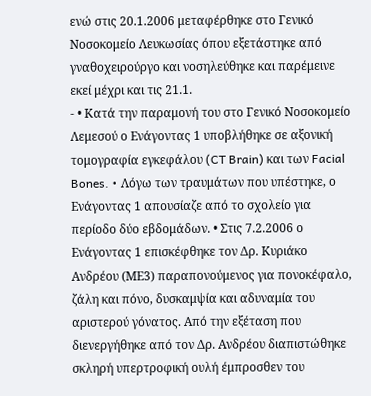ενώ στις 20.1.2006 μεταφέρθηκε στο Γενικό Νοσοκομείο Λευκωσίας όπου εξετάστηκε από γναθοχειρούργο και νοσηλεύθηκε και παρέμεινε εκεί μέχρι και τις 21.1.
- • Κατά την παραμονή του στο Γενικό Νοσοκομείο Λεμεσού ο Ενάγοντας 1 υποβλήθηκε σε αξονική τομογραφία εγκεφάλου (CT Brain) και των Facial Bones. • Λόγω των τραυμάτων που υπέστηκε, ο Ενάγοντας 1 απουσίαζε από το σχολείο για περίοδο δύο εβδομάδων. • Στις 7.2.2006 ο Ενάγοντας 1 επισκέφθηκε τον Δρ. Κυριάκο Ανδρέου (ΜΕ3) παραπονούμενος για πονοκέφαλο, ζάλη και πόνο, δυσκαμψία και αδυναμία του αριστερού γόνατος. Από την εξέταση που διενεργήθηκε από τον Δρ. Ανδρέου διαπιστώθηκε σκληρή υπερτροφική ουλή έμπροσθεν του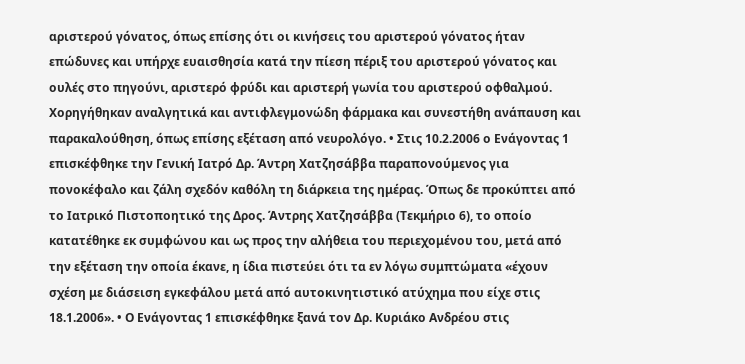αριστερού γόνατος, όπως επίσης ότι οι κινήσεις του αριστερού γόνατος ήταν επώδυνες και υπήρχε ευαισθησία κατά την πίεση πέριξ του αριστερού γόνατος και ουλές στο πηγούνι, αριστερό φρύδι και αριστερή γωνία του αριστερού οφθαλμού. Χορηγήθηκαν αναλγητικά και αντιφλεγμονώδη φάρμακα και συνεστήθη ανάπαυση και παρακαλούθηση, όπως επίσης εξέταση από νευρολόγο. • Στις 10.2.2006 ο Ενάγοντας 1 επισκέφθηκε την Γενική Ιατρό Δρ. Άντρη Χατζησάββα παραπονούμενος για πονοκέφαλο και ζάλη σχεδόν καθόλη τη διάρκεια της ημέρας. Όπως δε προκύπτει από το Ιατρικό Πιστοποητικό της Δρος. Άντρης Χατζησάββα (Τεκμήριο 6), το οποίο κατατέθηκε εκ συμφώνου και ως προς την αλήθεια του περιεχομένου του, μετά από την εξέταση την οποία έκανε, η ίδια πιστεύει ότι τα εν λόγω συμπτώματα «έχουν σχέση με διάσειση εγκεφάλου μετά από αυτοκινητιστικό ατύχημα που είχε στις 18.1.2006». • Ο Ενάγοντας 1 επισκέφθηκε ξανά τον Δρ. Κυριάκο Ανδρέου στις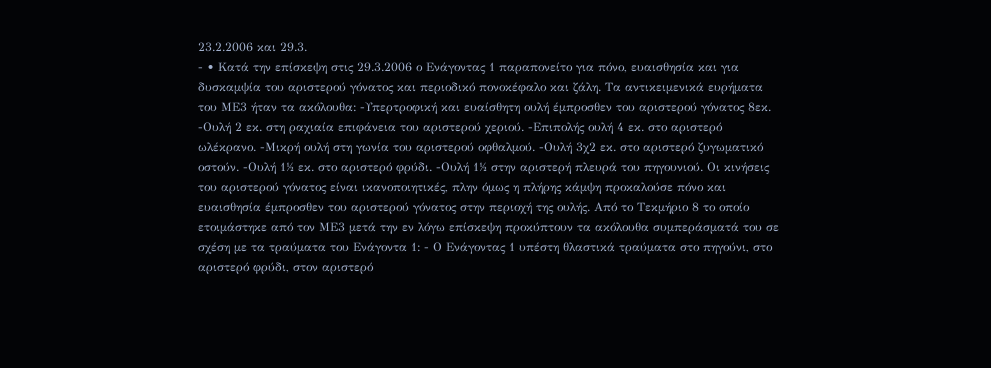23.2.2006 και 29.3.
- • Κατά την επίσκεψη στις 29.3.2006 ο Ενάγοντας 1 παραπονείτο για πόνο, ευαισθησία και για δυσκαμψία του αριστερού γόνατος και περιοδικό πονοκέφαλο και ζάλη. Τα αντικειμενικά ευρήματα του ΜΕ3 ήταν τα ακόλουθα: -Υπερτροφική και ευαίσθητη ουλή έμπροσθεν του αριστερού γόνατος 8εκ. -Ουλή 2 εκ. στη ραχιαία επιφάνεια του αριστερού χεριού. -Επιπολής ουλή 4 εκ. στο αριστερό ωλέκρανο. -Μικρή ουλή στη γωνία του αριστερού οφθαλμού. -Ουλή 3χ2 εκ. στο αριστερό ζυγωματικό οστούν. -Ουλή 1½ εκ. στο αριστερό φρύδι. -Ουλή 1½ στην αριστερή πλευρά του πηγουνιού. Οι κινήσεις του αριστερού γόνατος είναι ικανοποιητικές, πλην όμως η πλήρης κάμψη προκαλούσε πόνο και ευαισθησία έμπροσθεν του αριστερού γόνατος στην περιοχή της ουλής. Από το Τεκμήριο 8 το οποίο ετοιμάστηκε από τον ΜΕ3 μετά την εν λόγω επίσκεψη προκύπτουν τα ακόλουθα συμπεράσματά του σε σχέση με τα τραύματα του Ενάγοντα 1: - Ο Ενάγοντας 1 υπέστη θλαστικά τραύματα στο πηγούνι, στο αριστερό φρύδι, στον αριστερό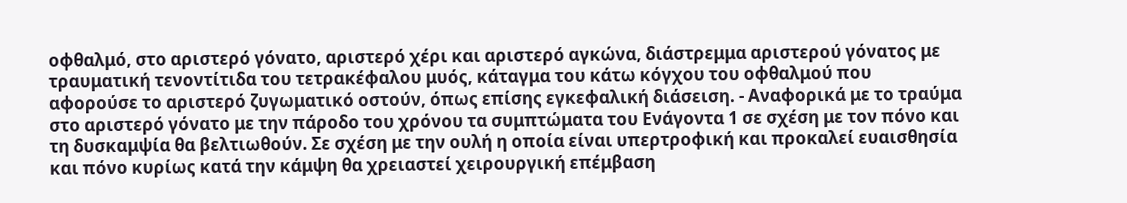οφθαλμό, στο αριστερό γόνατο, αριστερό χέρι και αριστερό αγκώνα, διάστρεμμα αριστερού γόνατος με τραυματική τενοντίτιδα του τετρακέφαλου μυός, κάταγμα του κάτω κόγχου του οφθαλμού που αφορούσε το αριστερό ζυγωματικό οστούν, όπως επίσης εγκεφαλική διάσειση. - Αναφορικά με το τραύμα στο αριστερό γόνατο με την πάροδο του χρόνου τα συμπτώματα του Ενάγοντα 1 σε σχέση με τον πόνο και τη δυσκαμψία θα βελτιωθούν. Σε σχέση με την ουλή η οποία είναι υπερτροφική και προκαλεί ευαισθησία και πόνο κυρίως κατά την κάμψη θα χρειαστεί χειρουργική επέμβαση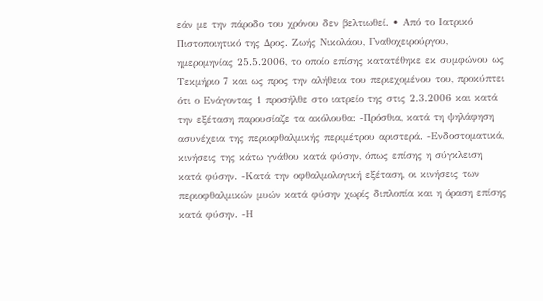εάν με την πάροδο του χρόνου δεν βελτιωθεί. • Από το Ιατρικό Πιστοποιητικό της Δρος. Ζωής Νικολάου, Γναθοχειρούργου, ημερομηνίας 25.5.2006, το οποίο επίσης κατατέθηκε εκ συμφώνου ως Τεκμήριο 7 και ως προς την αλήθεια του περιεχομένου του, προκύπτει ότι ο Ενάγοντας 1 προσήλθε στο ιατρείο της στις 2.3.2006 και κατά την εξέταση παρουσίαζε τα ακόλουθα: -Πρόσθια, κατά τη ψηλάφηση ασυνέχεια της περιοφθαλμικής περιμέτρου αριστερά. -Ενδοστοματικά, κινήσεις της κάτω γνάθου κατά φύσην, όπως επίσης η σύγκλειση κατά φύσην. -Κατά την οφθαλμολογική εξέταση, οι κινήσεις των περιοφθαλμικών μυών κατά φύσην χωρίς διπλοπία και η όραση επίσης κατά φύσην. -Η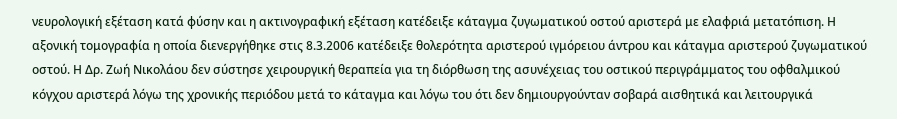νευρολογική εξέταση κατά φύσην και η ακτινογραφική εξέταση κατέδειξε κάταγμα ζυγωματικού οστού αριστερά με ελαφριά μετατόπιση. Η αξονική τομογραφία η οποία διενεργήθηκε στις 8.3.2006 κατέδειξε θολερότητα αριστερού ιγμόρειου άντρου και κάταγμα αριστερού ζυγωματικού οστού. Η Δρ. Ζωή Νικολάου δεν σύστησε χειρουργική θεραπεία για τη διόρθωση της ασυνέχειας του οστικού περιγράμματος του οφθαλμικού κόγχου αριστερά λόγω της χρονικής περιόδου μετά το κάταγμα και λόγω του ότι δεν δημιουργούνταν σοβαρά αισθητικά και λειτουργικά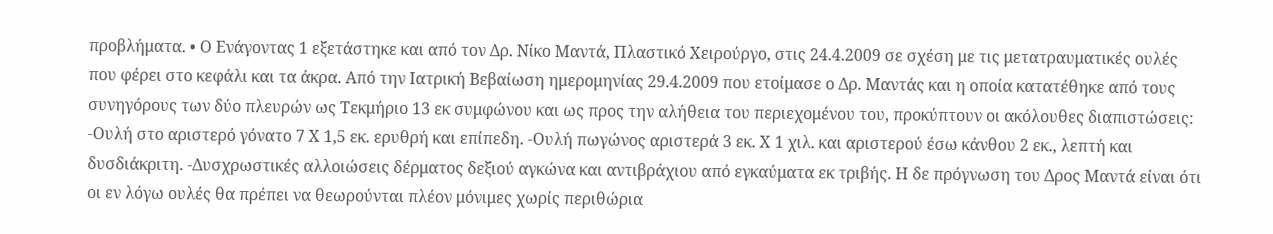προβλήματα. • Ο Ενάγοντας 1 εξετάστηκε και από τον Δρ. Νίκο Μαντά, Πλαστικό Χειρούργο, στις 24.4.2009 σε σχέση με τις μετατραυματικές ουλές που φέρει στο κεφάλι και τα άκρα. Από την Ιατρική Βεβαίωση ημερομηνίας 29.4.2009 που ετοίμασε ο Δρ. Μαντάς και η οποία κατατέθηκε από τους συνηγόρους των δύο πλευρών ως Τεκμήριο 13 εκ συμφώνου και ως προς την αλήθεια του περιεχομένου του, προκύπτουν οι ακόλουθες διαπιστώσεις: -Ουλή στο αριστερό γόνατο 7 Χ 1,5 εκ. ερυθρή και επίπεδη. -Ουλή πωγώνος αριστερά 3 εκ. Χ 1 χιλ. και αριστερού έσω κάνθου 2 εκ., λεπτή και δυσδιάκριτη. -Δυσχρωστικές αλλοιώσεις δέρματος δεξιού αγκώνα και αντιβράχιου από εγκαύματα εκ τριβής. Η δε πρόγνωση του Δρος Μαντά είναι ότι οι εν λόγω ουλές θα πρέπει να θεωρούνται πλέον μόνιμες χωρίς περιθώρια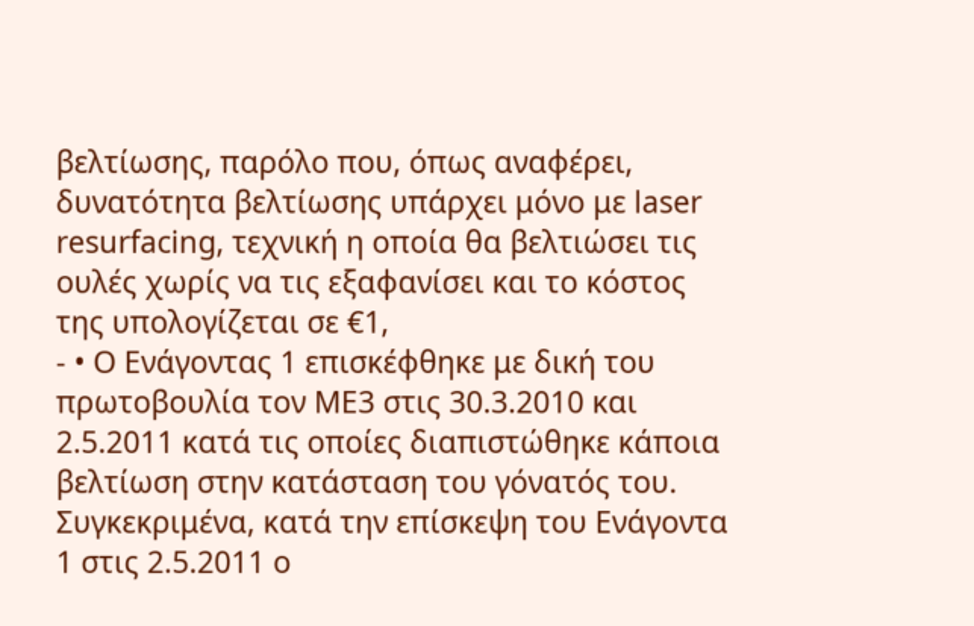βελτίωσης, παρόλο που, όπως αναφέρει, δυνατότητα βελτίωσης υπάρχει μόνο με laser resurfacing, τεχνική η οποία θα βελτιώσει τις ουλές χωρίς να τις εξαφανίσει και το κόστος της υπολογίζεται σε €1,
- • Ο Ενάγοντας 1 επισκέφθηκε με δική του πρωτοβουλία τον ΜΕ3 στις 30.3.2010 και 2.5.2011 κατά τις οποίες διαπιστώθηκε κάποια βελτίωση στην κατάσταση του γόνατός του. Συγκεκριμένα, κατά την επίσκεψη του Ενάγοντα 1 στις 2.5.2011 ο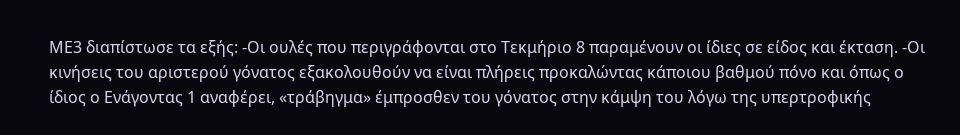ΜΕ3 διαπίστωσε τα εξής: -Οι ουλές που περιγράφονται στο Τεκμήριο 8 παραμένουν οι ίδιες σε είδος και έκταση. -Οι κινήσεις του αριστερού γόνατος εξακολουθούν να είναι πλήρεις προκαλώντας κάποιου βαθμού πόνο και όπως ο ίδιος ο Ενάγοντας 1 αναφέρει, «τράβηγμα» έμπροσθεν του γόνατος στην κάμψη του λόγω της υπερτροφικής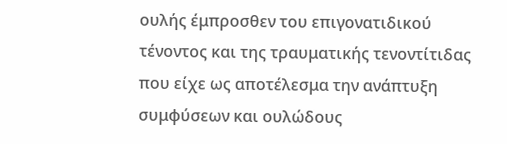ουλής έμπροσθεν του επιγονατιδικού τένοντος και της τραυματικής τενοντίτιδας που είχε ως αποτέλεσμα την ανάπτυξη συμφύσεων και ουλώδους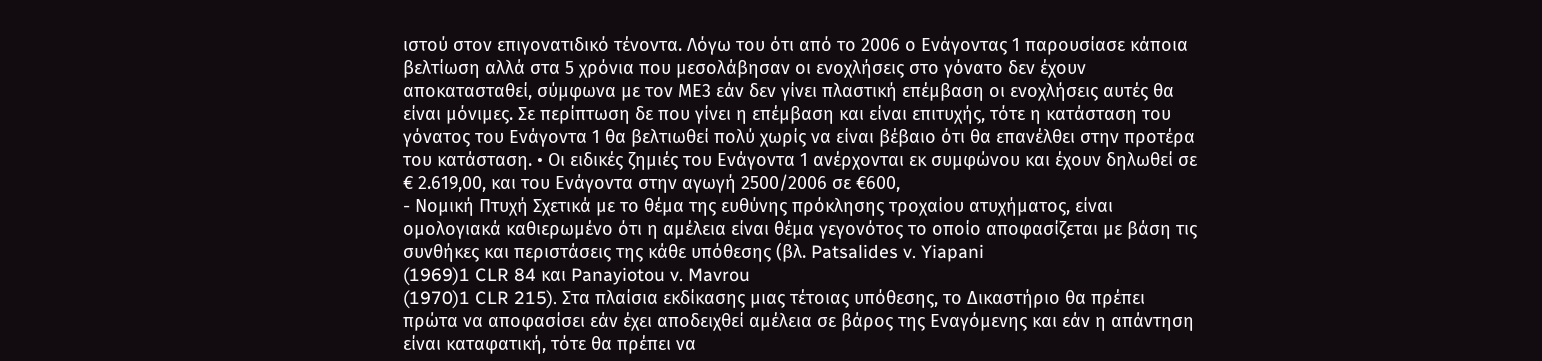ιστού στον επιγονατιδικό τένοντα. Λόγω του ότι από το 2006 ο Ενάγοντας 1 παρουσίασε κάποια βελτίωση αλλά στα 5 χρόνια που μεσολάβησαν οι ενοχλήσεις στο γόνατο δεν έχουν αποκατασταθεί, σύμφωνα με τον ΜΕ3 εάν δεν γίνει πλαστική επέμβαση οι ενοχλήσεις αυτές θα είναι μόνιμες. Σε περίπτωση δε που γίνει η επέμβαση και είναι επιτυχής, τότε η κατάσταση του γόνατος του Ενάγοντα 1 θα βελτιωθεί πολύ χωρίς να είναι βέβαιο ότι θα επανέλθει στην προτέρα του κατάσταση. • Οι ειδικές ζημιές του Ενάγοντα 1 ανέρχονται εκ συμφώνου και έχουν δηλωθεί σε € 2.619,00, και του Ενάγοντα στην αγωγή 2500/2006 σε €600,
- Νομική Πτυχή Σχετικά με το θέμα της ευθύνης πρόκλησης τροχαίου ατυχήματος, είναι ομολογιακά καθιερωμένο ότι η αμέλεια είναι θέμα γεγονότος το οποίο αποφασίζεται με βάση τις συνθήκες και περιστάσεις της κάθε υπόθεσης (βλ. Patsalides v. Yiapani
(1969)1 CLR 84 και Panayiotou v. Mavrou
(1970)1 CLR 215). Στα πλαίσια εκδίκασης μιας τέτοιας υπόθεσης, το Δικαστήριο θα πρέπει πρώτα να αποφασίσει εάν έχει αποδειχθεί αμέλεια σε βάρος της Εναγόμενης και εάν η απάντηση είναι καταφατική, τότε θα πρέπει να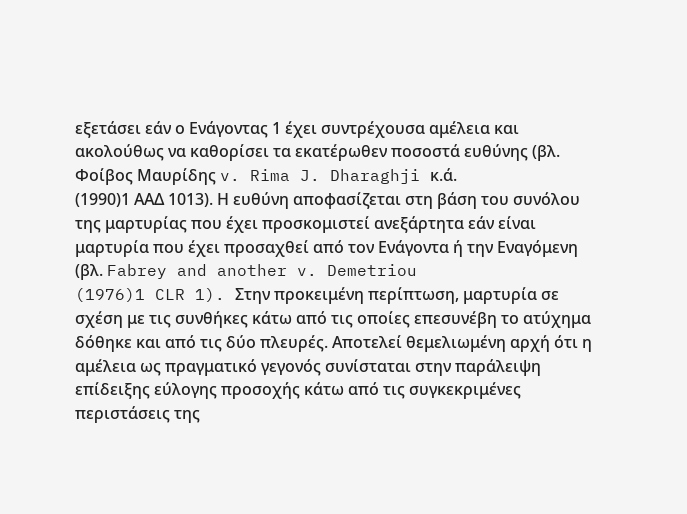εξετάσει εάν ο Ενάγοντας 1 έχει συντρέχουσα αμέλεια και ακολούθως να καθορίσει τα εκατέρωθεν ποσοστά ευθύνης (βλ. Φοίβος Μαυρίδης v. Rima J. Dharaghji κ.ά.
(1990)1 ΑΑΔ 1013). Η ευθύνη αποφασίζεται στη βάση του συνόλου της μαρτυρίας που έχει προσκομιστεί ανεξάρτητα εάν είναι μαρτυρία που έχει προσαχθεί από τον Ενάγοντα ή την Εναγόμενη (βλ. Fabrey and another v. Demetriou
(1976)1 CLR 1). Στην προκειμένη περίπτωση, μαρτυρία σε σχέση με τις συνθήκες κάτω από τις οποίες επεσυνέβη το ατύχημα δόθηκε και από τις δύο πλευρές. Αποτελεί θεμελιωμένη αρχή ότι η αμέλεια ως πραγματικό γεγονός συνίσταται στην παράλειψη επίδειξης εύλογης προσοχής κάτω από τις συγκεκριμένες περιστάσεις της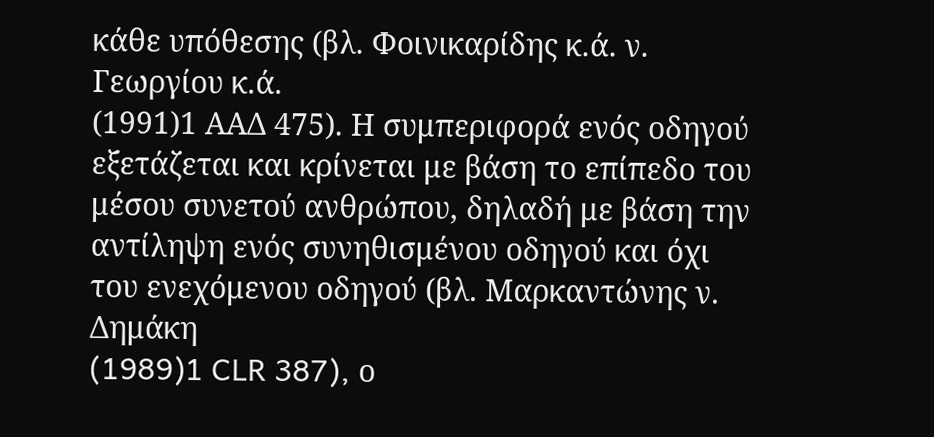κάθε υπόθεσης (βλ. Φοινικαρίδης κ.ά. ν. Γεωργίου κ.ά.
(1991)1 ΑΑΔ 475). Η συμπεριφορά ενός οδηγού εξετάζεται και κρίνεται με βάση το επίπεδο του μέσου συνετού ανθρώπου, δηλαδή με βάση την αντίληψη ενός συνηθισμένου οδηγού και όχι του ενεχόμενου οδηγού (βλ. Μαρκαντώνης ν. Δημάκη
(1989)1 CLR 387), ο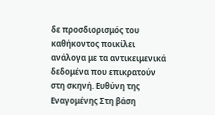δε προσδιορισμός του καθήκοντος ποικίλει ανάλογα με τα αντικειμενικά δεδομένα που επικρατούν στη σκηνή. Ευθύνη της Εναγομένης Στη βάση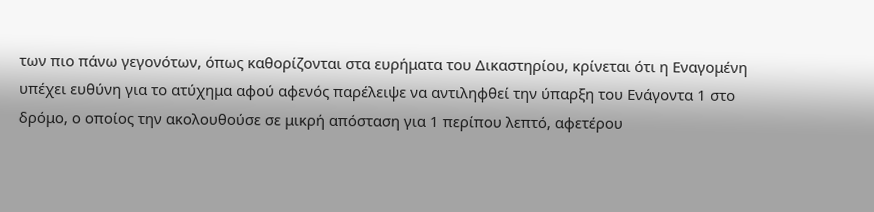των πιο πάνω γεγονότων, όπως καθορίζονται στα ευρήματα του Δικαστηρίου, κρίνεται ότι η Εναγομένη υπέχει ευθύνη για το ατύχημα αφού αφενός παρέλειψε να αντιληφθεί την ύπαρξη του Ενάγοντα 1 στο δρόμο, ο οποίος την ακολουθούσε σε μικρή απόσταση για 1 περίπου λεπτό, αφετέρου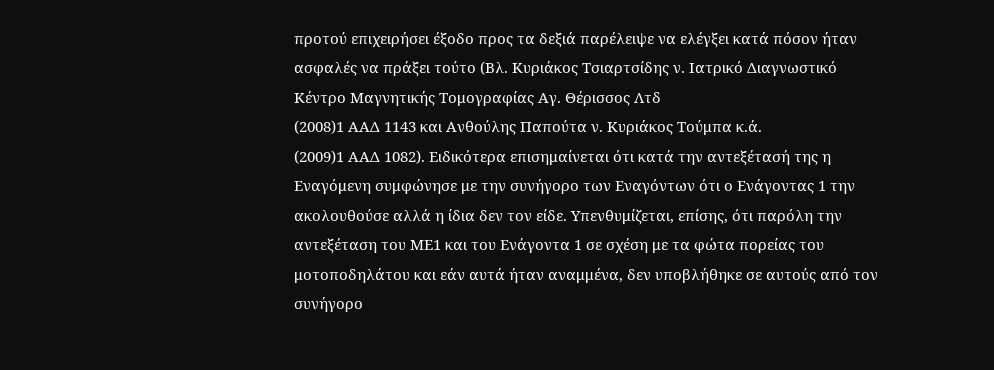προτού επιχειρήσει έξοδο προς τα δεξιά παρέλειψε να ελέγξει κατά πόσον ήταν ασφαλές να πράξει τούτο (Βλ. Κυριάκος Τσιαρτσίδης ν. Ιατρικό Διαγνωστικό Κέντρο Μαγνητικής Τομογραφίας Αγ. Θέρισσος Λτδ
(2008)1 ΑΑΔ 1143 και Ανθούλης Παπούτα ν. Κυριάκος Τούμπα κ.ά.
(2009)1 ΑΑΔ 1082). Ειδικότερα επισημαίνεται ότι κατά την αντεξέτασή της η Εναγόμενη συμφώνησε με την συνήγορο των Εναγόντων ότι ο Ενάγοντας 1 την ακολουθούσε αλλά η ίδια δεν τον είδε. Υπενθυμίζεται, επίσης, ότι παρόλη την αντεξέταση του ΜΕ1 και του Ενάγοντα 1 σε σχέση με τα φώτα πορείας του μοτοποδηλάτου και εάν αυτά ήταν αναμμένα, δεν υποβλήθηκε σε αυτούς από τον συνήγορο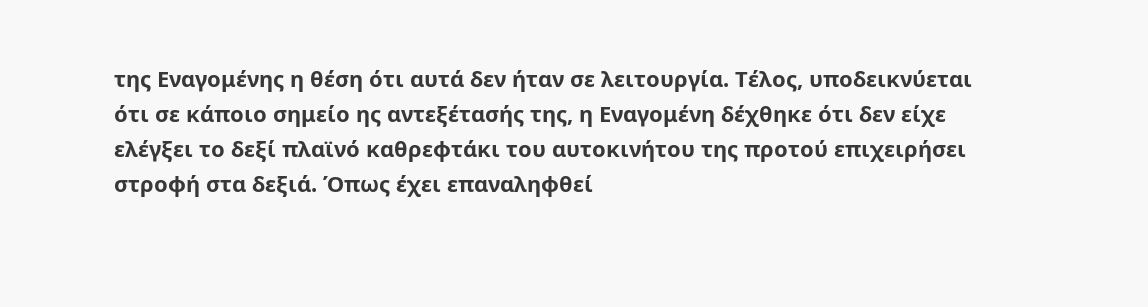της Εναγομένης η θέση ότι αυτά δεν ήταν σε λειτουργία. Τέλος, υποδεικνύεται ότι σε κάποιο σημείο ης αντεξέτασής της, η Εναγομένη δέχθηκε ότι δεν είχε ελέγξει το δεξί πλαϊνό καθρεφτάκι του αυτοκινήτου της προτού επιχειρήσει στροφή στα δεξιά. Όπως έχει επαναληφθεί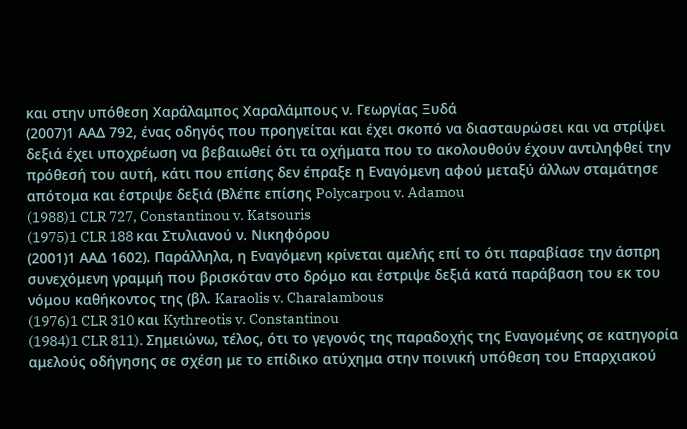και στην υπόθεση Χαράλαμπος Χαραλάμπους ν. Γεωργίας Ξυδά
(2007)1 ΑΑΔ 792, ένας οδηγός που προηγείται και έχει σκοπό να διασταυρώσει και να στρίψει δεξιά έχει υποχρέωση να βεβαιωθεί ότι τα οχήματα που το ακολουθούν έχουν αντιληφθεί την πρόθεσή του αυτή, κάτι που επίσης δεν έπραξε η Εναγόμενη αφού μεταξύ άλλων σταμάτησε απότομα και έστριψε δεξιά (Βλέπε επίσης Polycarpou v. Adamou
(1988)1 CLR 727, Constantinou v. Katsouris
(1975)1 CLR 188 και Στυλιανού ν. Νικηφόρου
(2001)1 ΑΑΔ 1602). Παράλληλα, η Εναγόμενη κρίνεται αμελής επί το ότι παραβίασε την άσπρη συνεχόμενη γραμμή που βρισκόταν στο δρόμο και έστριψε δεξιά κατά παράβαση του εκ του νόμου καθήκοντος της (βλ. Karaolis v. Charalambous
(1976)1 CLR 310 και Kythreotis v. Constantinou
(1984)1 CLR 811). Σημειώνω, τέλος, ότι το γεγονός της παραδοχής της Εναγομένης σε κατηγορία αμελούς οδήγησης σε σχέση με το επίδικο ατύχημα στην ποινική υπόθεση του Επαρχιακού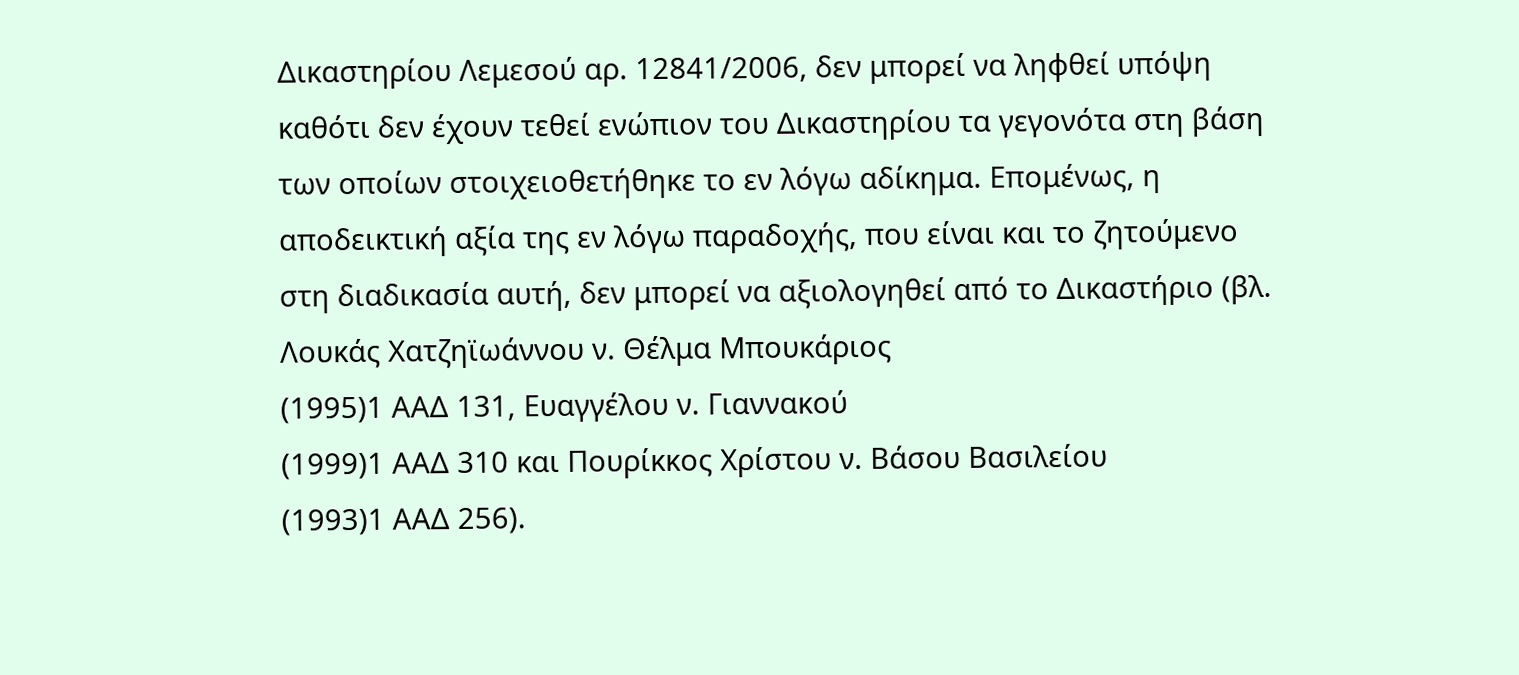Δικαστηρίου Λεμεσού αρ. 12841/2006, δεν μπορεί να ληφθεί υπόψη καθότι δεν έχουν τεθεί ενώπιον του Δικαστηρίου τα γεγονότα στη βάση των οποίων στοιχειοθετήθηκε το εν λόγω αδίκημα. Επομένως, η αποδεικτική αξία της εν λόγω παραδοχής, που είναι και το ζητούμενο στη διαδικασία αυτή, δεν μπορεί να αξιολογηθεί από το Δικαστήριο (βλ. Λουκάς Χατζηϊωάννου ν. Θέλμα Μπουκάριος
(1995)1 ΑΑΔ 131, Ευαγγέλου ν. Γιαννακού
(1999)1 ΑΑΔ 310 και Πουρίκκος Χρίστου ν. Βάσου Βασιλείου
(1993)1 ΑΑΔ 256).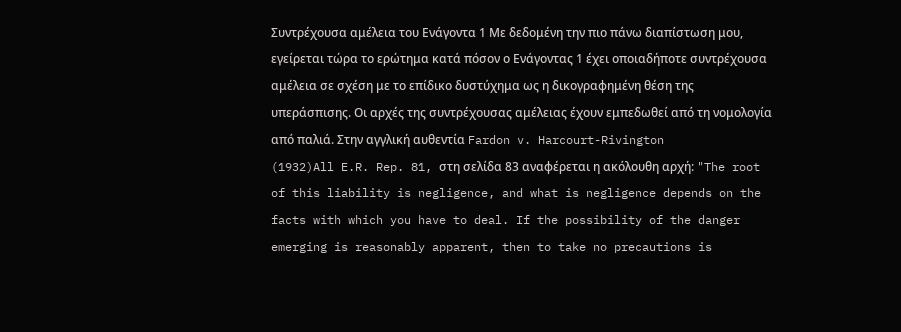Συντρέχουσα αμέλεια του Ενάγοντα 1 Με δεδομένη την πιο πάνω διαπίστωση μου, εγείρεται τώρα το ερώτημα κατά πόσον ο Ενάγοντας 1 έχει οποιαδήποτε συντρέχουσα αμέλεια σε σχέση με το επίδικο δυστύχημα ως η δικογραφημένη θέση της υπεράσπισης. Οι αρχές της συντρέχουσας αμέλειας έχουν εμπεδωθεί από τη νομολογία από παλιά. Στην αγγλική αυθεντία Fardon v. Harcourt-Rivington
(1932)All E.R. Rep. 81, στη σελίδα 83 αναφέρεται η ακόλουθη αρχή: "The root of this liability is negligence, and what is negligence depends on the facts with which you have to deal. If the possibility of the danger emerging is reasonably apparent, then to take no precautions is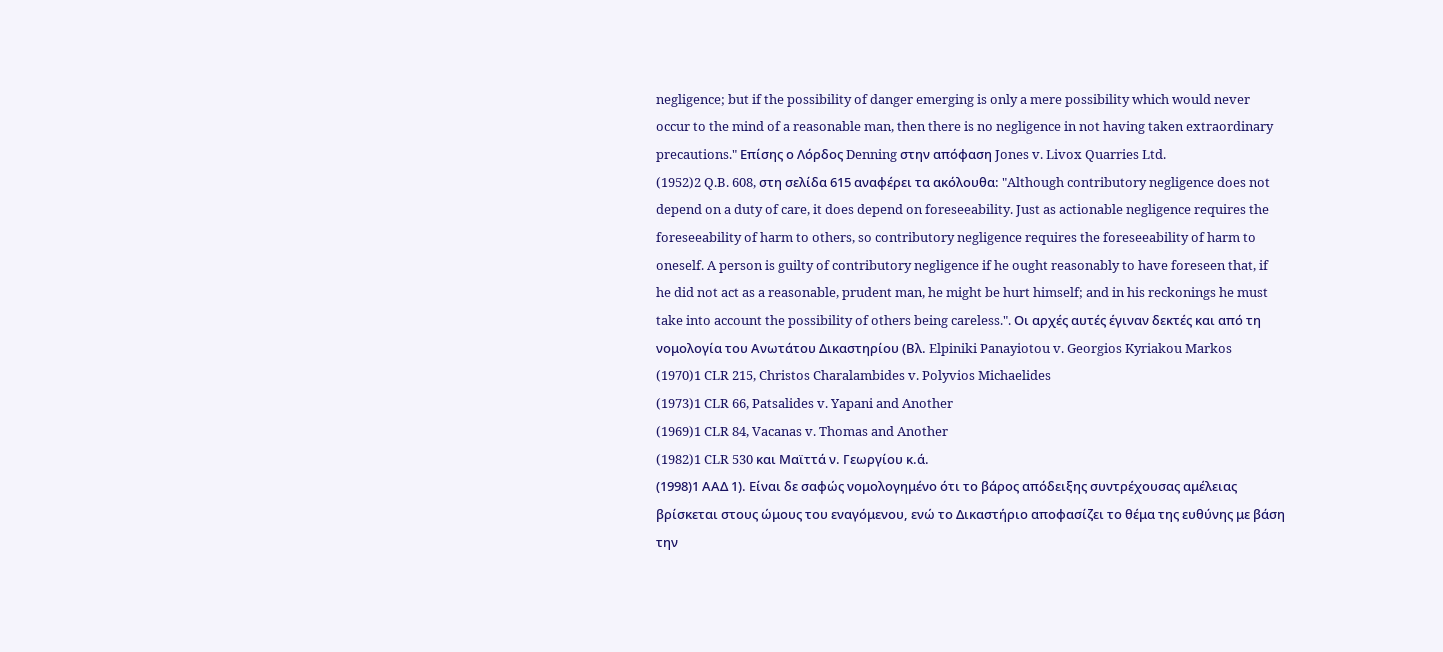negligence; but if the possibility of danger emerging is only a mere possibility which would never occur to the mind of a reasonable man, then there is no negligence in not having taken extraordinary precautions." Επίσης ο Λόρδος Denning στην απόφαση Jones v. Livox Quarries Ltd.
(1952)2 Q.B. 608, στη σελίδα 615 αναφέρει τα ακόλουθα: "Although contributory negligence does not depend on a duty of care, it does depend on foreseeability. Just as actionable negligence requires the foreseeability of harm to others, so contributory negligence requires the foreseeability of harm to oneself. A person is guilty of contributory negligence if he ought reasonably to have foreseen that, if he did not act as a reasonable, prudent man, he might be hurt himself; and in his reckonings he must take into account the possibility of others being careless.". Οι αρχές αυτές έγιναν δεκτές και από τη νομολογία του Ανωτάτου Δικαστηρίου (Βλ. Elpiniki Panayiotou v. Georgios Kyriakou Markos
(1970)1 CLR 215, Christos Charalambides v. Polyvios Michaelides
(1973)1 CLR 66, Patsalides v. Yapani and Another
(1969)1 CLR 84, Vacanas v. Thomas and Another
(1982)1 CLR 530 και Μαϊττά ν. Γεωργίου κ.ά.
(1998)1 ΑΑΔ 1). Είναι δε σαφώς νομολογημένο ότι το βάρος απόδειξης συντρέχουσας αμέλειας βρίσκεται στους ώμους του εναγόμενου, ενώ το Δικαστήριο αποφασίζει το θέμα της ευθύνης με βάση την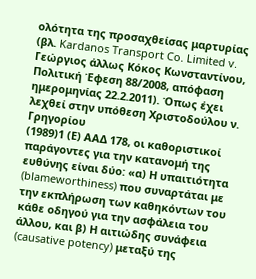ολότητα της προσαχθείσας μαρτυρίας (βλ. Kardanos Transport Co. Limited v. Γεώργιος άλλως Κόκος Κωνσταντίνου, Πολιτική Έφεση 88/2008, απόφαση ημερομηνίας 22.2.2011). Όπως έχει λεχθεί στην υπόθεση Χριστοδούλου ν. Γρηγορίου
(1989)1 (Ε) ΑΑΔ 178, οι καθοριστικοί παράγοντες για την κατανομή της ευθύνης είναι δύο: «α) Η υπαιτιότητα (blameworthiness) που συναρτάται με την εκπλήρωση των καθηκόντων του κάθε οδηγού για την ασφάλεια του άλλου, και β) Η αιτιώδης συνάφεια (causative potency) μεταξύ της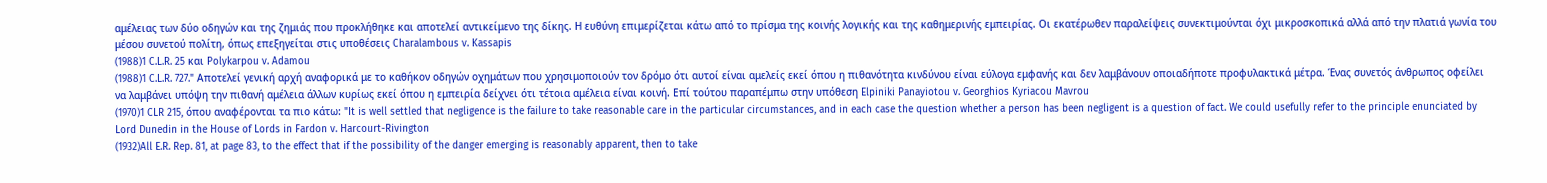αμέλειας των δύο οδηγών και της ζημιάς που προκλήθηκε και αποτελεί αντικείμενο της δίκης. Η ευθύνη επιμερίζεται κάτω από το πρίσμα της κοινής λογικής και της καθημερινής εμπειρίας. Οι εκατέρωθεν παραλείψεις συνεκτιμούνται όχι μικροσκοπικά αλλά από την πλατιά γωνία του μέσου συνετού πολίτη, όπως επεξηγείται στις υποθέσεις Charalambous v. Kassapis
(1988)1 C.L.R. 25 και Polykarpou v. Adamou
(1988)1 C.L.R. 727." Αποτελεί γενική αρχή αναφορικά με το καθήκον οδηγών οχημάτων που χρησιμοποιούν τον δρόμο ότι αυτοί είναι αμελείς εκεί όπου η πιθανότητα κινδύνου είναι εύλογα εμφανής και δεν λαμβάνουν οποιαδήποτε προφυλακτικά μέτρα. Ένας συνετός άνθρωπος οφείλει να λαμβάνει υπόψη την πιθανή αμέλεια άλλων κυρίως εκεί όπου η εμπειρία δείχνει ότι τέτοια αμέλεια είναι κοινή. Επί τούτου παραπέμπω στην υπόθεση Elpiniki Panayiotou v. Georghios Kyriacou Mavrou
(1970)1 CLR 215, όπου αναφέρονται τα πιο κάτω: "It is well settled that negligence is the failure to take reasonable care in the particular circumstances, and in each case the question whether a person has been negligent is a question of fact. We could usefully refer to the principle enunciated by Lord Dunedin in the House of Lords in Fardon v. Harcourt-Rivington
(1932)All E.R. Rep. 81, at page 83, to the effect that if the possibility of the danger emerging is reasonably apparent, then to take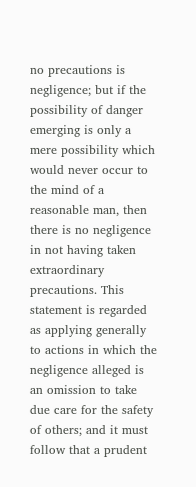no precautions is negligence; but if the possibility of danger emerging is only a mere possibility which would never occur to the mind of a reasonable man, then there is no negligence in not having taken extraordinary precautions. This statement is regarded as applying generally to actions in which the negligence alleged is an omission to take due care for the safety of others; and it must follow that a prudent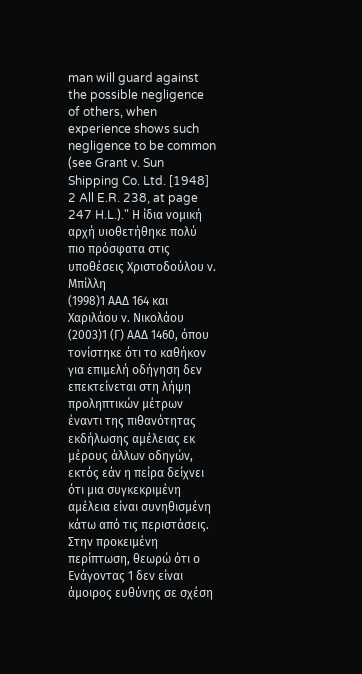man will guard against the possible negligence of others, when experience shows such negligence to be common (see Grant v. Sun Shipping Co. Ltd. [1948] 2 All E.R. 238, at page 247 H.L.)." Η ίδια νομική αρχή υιοθετήθηκε πολύ πιο πρόσφατα στις υποθέσεις Χριστοδούλου ν. Μπίλλη
(1998)1 ΑΑΔ 164 και Χαριλάου ν. Νικολάου
(2003)1 (Γ) ΑΑΔ 1460, όπου τονίστηκε ότι το καθήκον για επιμελή οδήγηση δεν επεκτείνεται στη λήψη προληπτικών μέτρων έναντι της πιθανότητας εκδήλωσης αμέλειας εκ μέρους άλλων οδηγών, εκτός εάν η πείρα δείχνει ότι μια συγκεκριμένη αμέλεια είναι συνηθισμένη κάτω από τις περιστάσεις. Στην προκειμένη περίπτωση, θεωρώ ότι ο Ενάγοντας 1 δεν είναι άμοιρος ευθύνης σε σχέση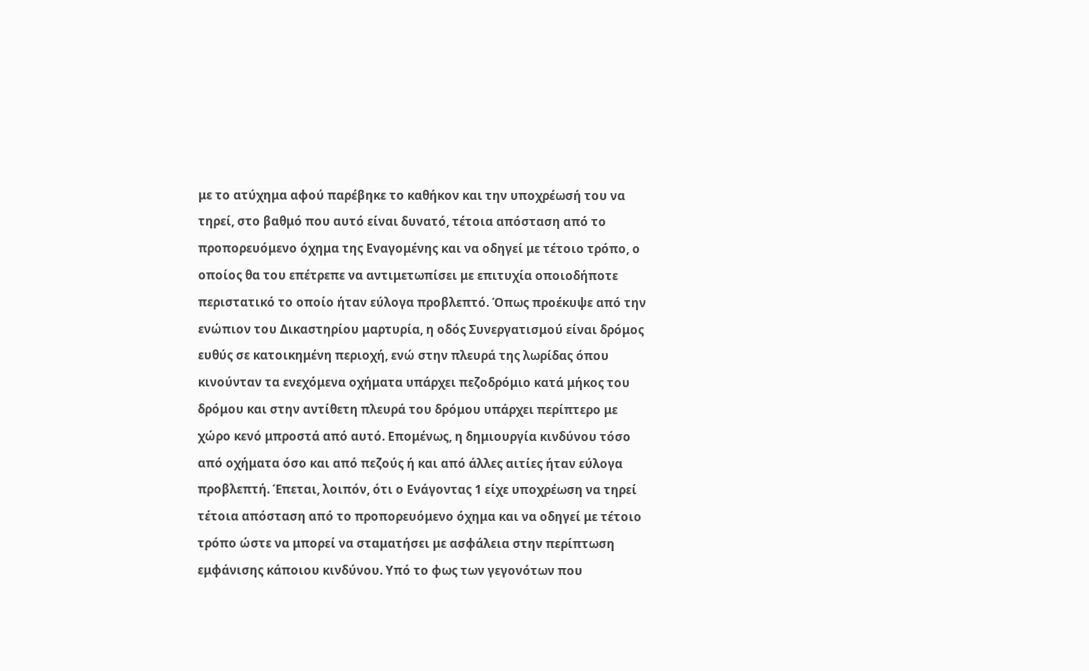με το ατύχημα αφού παρέβηκε το καθήκον και την υποχρέωσή του να τηρεί, στο βαθμό που αυτό είναι δυνατό, τέτοια απόσταση από το προπορευόμενο όχημα της Εναγομένης και να οδηγεί με τέτοιο τρόπο, ο οποίος θα του επέτρεπε να αντιμετωπίσει με επιτυχία οποιοδήποτε περιστατικό το οποίο ήταν εύλογα προβλεπτό. Όπως προέκυψε από την ενώπιον του Δικαστηρίου μαρτυρία, η οδός Συνεργατισμού είναι δρόμος ευθύς σε κατοικημένη περιοχή, ενώ στην πλευρά της λωρίδας όπου κινούνταν τα ενεχόμενα οχήματα υπάρχει πεζοδρόμιο κατά μήκος του δρόμου και στην αντίθετη πλευρά του δρόμου υπάρχει περίπτερο με χώρο κενό μπροστά από αυτό. Επομένως, η δημιουργία κινδύνου τόσο από οχήματα όσο και από πεζούς ή και από άλλες αιτίες ήταν εύλογα προβλεπτή. Έπεται, λοιπόν, ότι ο Ενάγοντας 1 είχε υποχρέωση να τηρεί τέτοια απόσταση από το προπορευόμενο όχημα και να οδηγεί με τέτοιο τρόπο ώστε να μπορεί να σταματήσει με ασφάλεια στην περίπτωση εμφάνισης κάποιου κινδύνου. Υπό το φως των γεγονότων που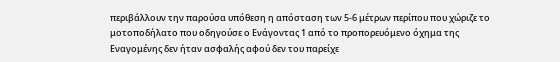περιβάλλουν την παρούσα υπόθεση η απόσταση των 5-6 μέτρων περίπου που χώριζε το μοτοποδήλατο που οδηγούσε ο Ενάγοντας 1 από το προπορευόμενο όχημα της Εναγομένης δεν ήταν ασφαλής αφού δεν του παρείχε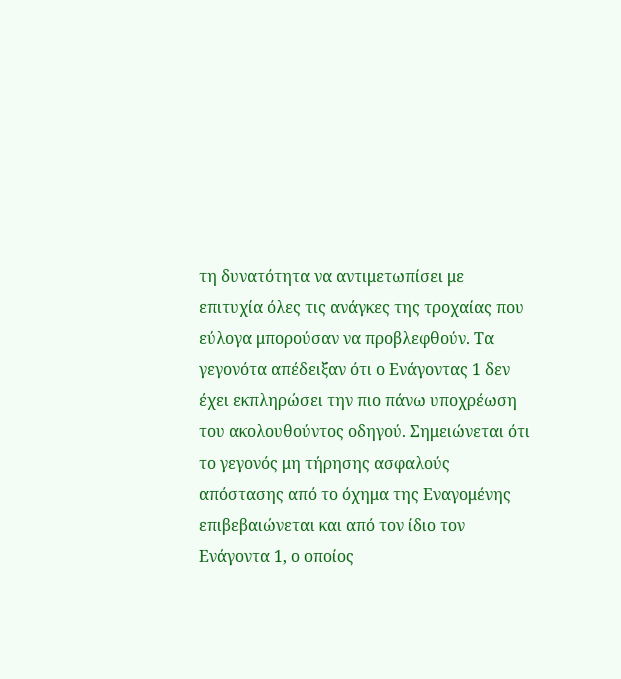τη δυνατότητα να αντιμετωπίσει με επιτυχία όλες τις ανάγκες της τροχαίας που εύλογα μπορούσαν να προβλεφθούν. Τα γεγονότα απέδειξαν ότι ο Ενάγοντας 1 δεν έχει εκπληρώσει την πιο πάνω υποχρέωση του ακολουθούντος οδηγού. Σημειώνεται ότι το γεγονός μη τήρησης ασφαλούς απόστασης από το όχημα της Εναγομένης επιβεβαιώνεται και από τον ίδιο τον Ενάγοντα 1, ο οποίος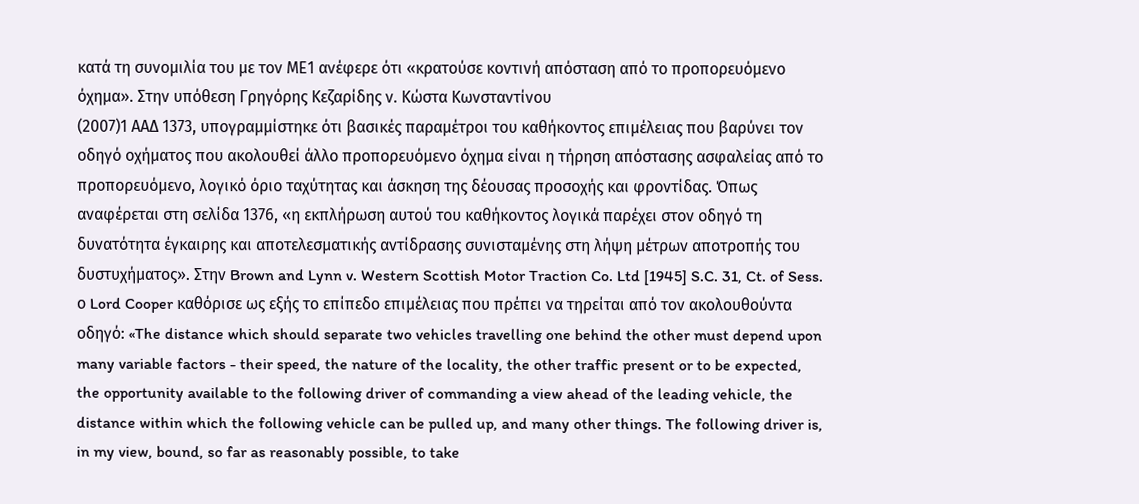κατά τη συνομιλία του με τον ΜΕ1 ανέφερε ότι «κρατούσε κοντινή απόσταση από το προπορευόμενο όχημα». Στην υπόθεση Γρηγόρης Κεζαρίδης ν. Κώστα Κωνσταντίνου
(2007)1 ΑΑΔ 1373, υπογραμμίστηκε ότι βασικές παραμέτροι του καθήκοντος επιμέλειας που βαρύνει τον οδηγό οχήματος που ακολουθεί άλλο προπορευόμενο όχημα είναι η τήρηση απόστασης ασφαλείας από το προπορευόμενο, λογικό όριο ταχύτητας και άσκηση της δέουσας προσοχής και φροντίδας. Όπως αναφέρεται στη σελίδα 1376, «η εκπλήρωση αυτού του καθήκοντος λογικά παρέχει στον οδηγό τη δυνατότητα έγκαιρης και αποτελεσματικής αντίδρασης συνισταμένης στη λήψη μέτρων αποτροπής του δυστυχήματος». Στην Brown and Lynn v. Western Scottish Motor Traction Co. Ltd [1945] S.C. 31, Ct. of Sess. ο Lord Cooper καθόρισε ως εξής το επίπεδο επιμέλειας που πρέπει να τηρείται από τον ακολουθούντα οδηγό: «The distance which should separate two vehicles travelling one behind the other must depend upon many variable factors - their speed, the nature of the locality, the other traffic present or to be expected, the opportunity available to the following driver of commanding a view ahead of the leading vehicle, the distance within which the following vehicle can be pulled up, and many other things. The following driver is, in my view, bound, so far as reasonably possible, to take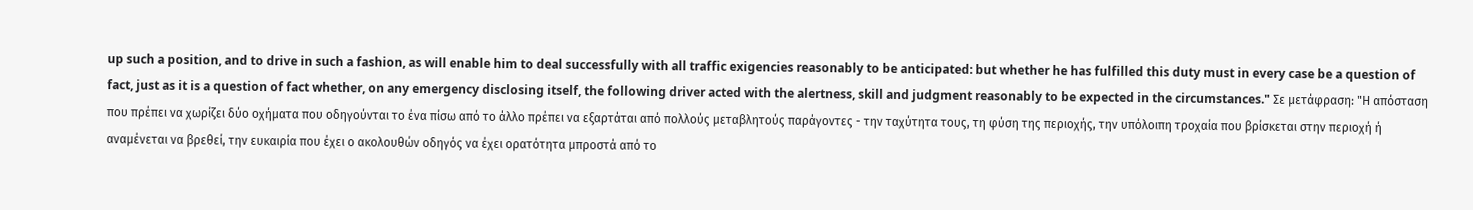up such a position, and to drive in such a fashion, as will enable him to deal successfully with all traffic exigencies reasonably to be anticipated: but whether he has fulfilled this duty must in every case be a question of fact, just as it is a question of fact whether, on any emergency disclosing itself, the following driver acted with the alertness, skill and judgment reasonably to be expected in the circumstances." Σε μετάφραση: "Η απόσταση που πρέπει να χωρίζει δύο οχήματα που οδηγούνται το ένα πίσω από το άλλο πρέπει να εξαρτάται από πολλούς μεταβλητούς παράγοντες - την ταχύτητα τους, τη φύση της περιοχής, την υπόλοιπη τροχαία που βρίσκεται στην περιοχή ή αναμένεται να βρεθεί, την ευκαιρία που έχει ο ακολουθών οδηγός να έχει ορατότητα μπροστά από το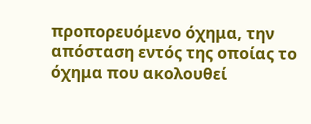προπορευόμενο όχημα, την απόσταση εντός της οποίας το όχημα που ακολουθεί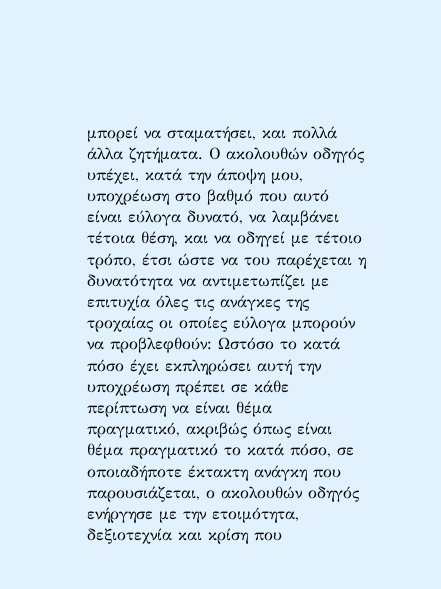μπορεί να σταματήσει, και πολλά άλλα ζητήματα. Ο ακολουθών οδηγός υπέχει, κατά την άποψη μου, υποχρέωση στο βαθμό που αυτό είναι εύλογα δυνατό, να λαμβάνει τέτοια θέση, και να οδηγεί με τέτοιο τρόπο, έτσι ώστε να του παρέχεται η δυνατότητα να αντιμετωπίζει με επιτυχία όλες τις ανάγκες της τροχαίας οι οποίες εύλογα μπορούν να προβλεφθούν: Ωστόσο το κατά πόσο έχει εκπληρώσει αυτή την υποχρέωση πρέπει σε κάθε περίπτωση να είναι θέμα πραγματικό, ακριβώς όπως είναι θέμα πραγματικό το κατά πόσο, σε οποιαδήποτε έκτακτη ανάγκη που παρουσιάζεται, ο ακολουθών οδηγός ενήργησε με την ετοιμότητα, δεξιοτεχνία και κρίση που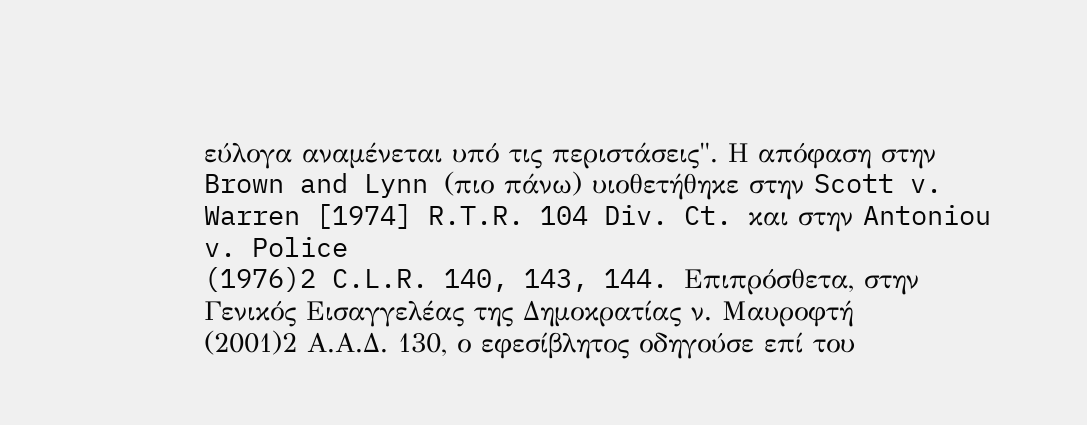εύλογα αναμένεται υπό τις περιστάσεις". Η απόφαση στην Brown and Lynn (πιο πάνω) υιοθετήθηκε στην Scott v. Warren [1974] R.T.R. 104 Div. Ct. και στην Antoniou v. Police
(1976)2 C.L.R. 140, 143, 144. Επιπρόσθετα, στην Γενικός Εισαγγελέας της Δημοκρατίας ν. Μαυροφτή
(2001)2 Α.Α.Δ. 130, ο εφεσίβλητος οδηγούσε επί του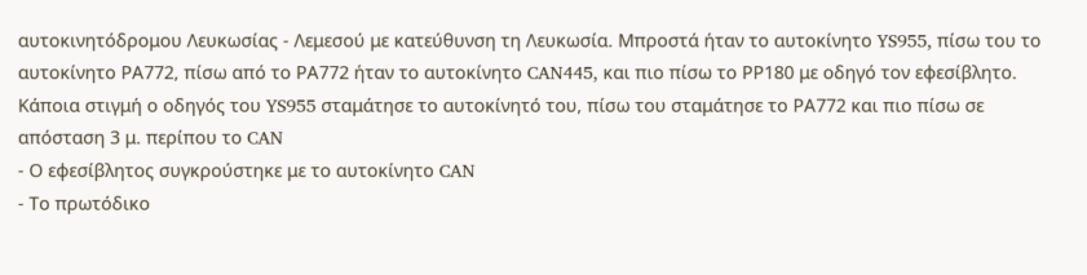αυτοκινητόδρομου Λευκωσίας - Λεμεσού με κατεύθυνση τη Λευκωσία. Μπροστά ήταν το αυτοκίνητο YS955, πίσω του το αυτοκίνητο ΡΑ772, πίσω από το ΡΑ772 ήταν το αυτοκίνητο CAN445, και πιο πίσω το ΡΡ180 με οδηγό τον εφεσίβλητο. Κάποια στιγμή ο οδηγός του YS955 σταμάτησε το αυτοκίνητό του, πίσω του σταμάτησε το ΡΑ772 και πιο πίσω σε απόσταση 3 μ. περίπου το CAN
- Ο εφεσίβλητος συγκρούστηκε με το αυτοκίνητο CAN
- Το πρωτόδικο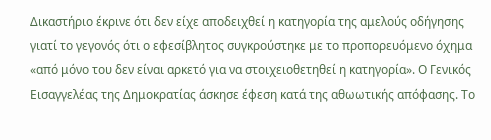Δικαστήριο έκρινε ότι δεν είχε αποδειχθεί η κατηγορία της αμελούς οδήγησης γιατί το γεγονός ότι ο εφεσίβλητος συγκρούστηκε με το προπορευόμενο όχημα «από μόνο του δεν είναι αρκετό για να στοιχειοθετηθεί η κατηγορία». Ο Γενικός Εισαγγελέας της Δημοκρατίας άσκησε έφεση κατά της αθωωτικής απόφασης. Το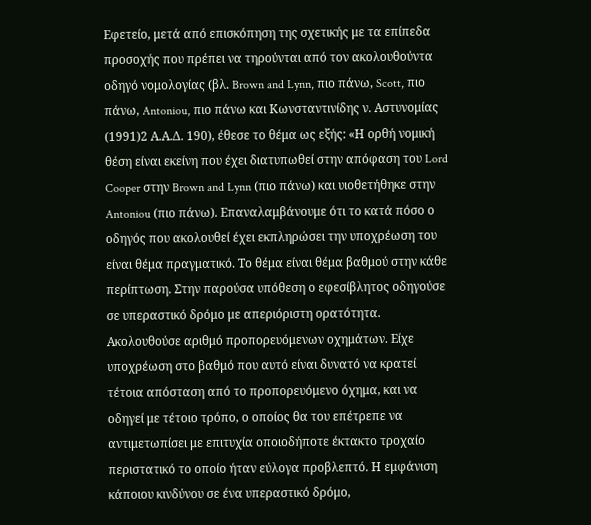Εφετείο, μετά από επισκόπηση της σχετικής με τα επίπεδα προσοχής που πρέπει να τηρούνται από τον ακολουθούντα οδηγό νομολογίας (βλ. Brown and Lynn, πιο πάνω, Scott, πιο πάνω, Antoniou, πιο πάνω και Κωνσταντινίδης ν. Αστυνομίας
(1991)2 Α.Α.Δ. 190), έθεσε το θέμα ως εξής: «Η ορθή νομική θέση είναι εκείνη που έχει διατυπωθεί στην απόφαση του Lord Cooper στην Brown and Lynn (πιο πάνω) και υιοθετήθηκε στην Antoniou (πιο πάνω). Επαναλαμβάνουμε ότι το κατά πόσο ο οδηγός που ακολουθεί έχει εκπληρώσει την υποχρέωση του είναι θέμα πραγματικό. Το θέμα είναι θέμα βαθμού στην κάθε περίπτωση. Στην παρούσα υπόθεση ο εφεσίβλητος οδηγούσε σε υπεραστικό δρόμο με απεριόριστη ορατότητα. Ακολουθούσε αριθμό προπορευόμενων οχημάτων. Είχε υποχρέωση στο βαθμό που αυτό είναι δυνατό να κρατεί τέτοια απόσταση από το προπορευόμενο όχημα, και να οδηγεί με τέτοιο τρόπο, ο οποίος θα του επέτρεπε να αντιμετωπίσει με επιτυχία οποιοδήποτε έκτακτο τροχαίο περιστατικό το οποίο ήταν εύλογα προβλεπτό. Η εμφάνιση κάποιου κινδύνου σε ένα υπεραστικό δρόμο,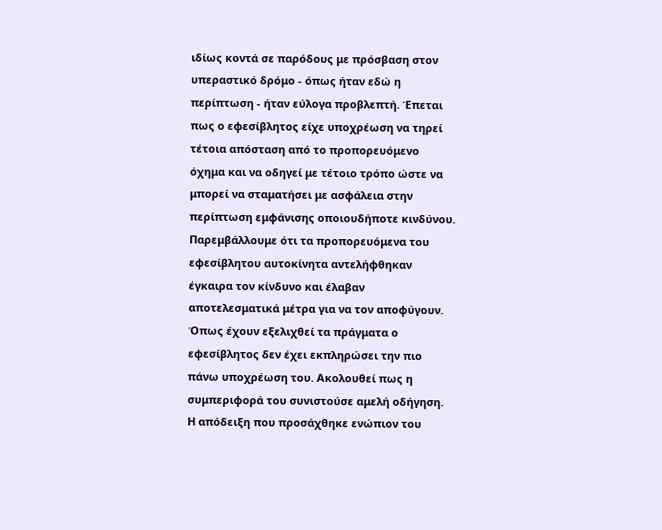ιδίως κοντά σε παρόδους με πρόσβαση στον υπεραστικό δρόμο - όπως ήταν εδώ η περίπτωση - ήταν εύλογα προβλεπτή. Έπεται πως ο εφεσίβλητος είχε υποχρέωση να τηρεί τέτοια απόσταση από το προπορευόμενο όχημα και να οδηγεί με τέτοιο τρόπο ώστε να μπορεί να σταματήσει με ασφάλεια στην περίπτωση εμφάνισης οποιουδήποτε κινδύνου. Παρεμβάλλουμε ότι τα προπορευόμενα του εφεσίβλητου αυτοκίνητα αντελήφθηκαν έγκαιρα τον κίνδυνο και έλαβαν αποτελεσματικά μέτρα για να τον αποφύγουν. Όπως έχουν εξελιχθεί τα πράγματα ο εφεσίβλητος δεν έχει εκπληρώσει την πιο πάνω υποχρέωση του. Ακολουθεί πως η συμπεριφορά του συνιστούσε αμελή οδήγηση. Η απόδειξη που προσάχθηκε ενώπιον του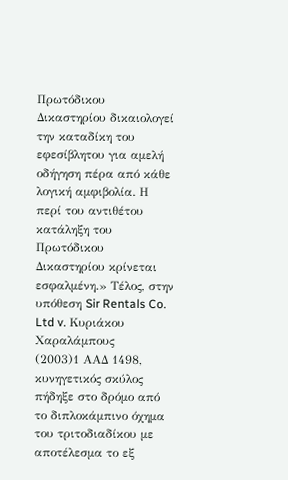Πρωτόδικου Δικαστηρίου δικαιολογεί την καταδίκη του εφεσίβλητου για αμελή οδήγηση πέρα από κάθε λογική αμφιβολία. Η περί του αντιθέτου κατάληξη του Πρωτόδικου Δικαστηρίου κρίνεται εσφαλμένη.» Τέλος, στην υπόθεση Sir Rentals Co. Ltd v. Κυριάκου Χαραλάμπους
(2003)1 ΑΑΔ 1498, κυνηγετικός σκύλος πήδηξε στο δρόμο από το διπλοκάμπινο όχημα του τριτοδιαδίκου με αποτέλεσμα το εξ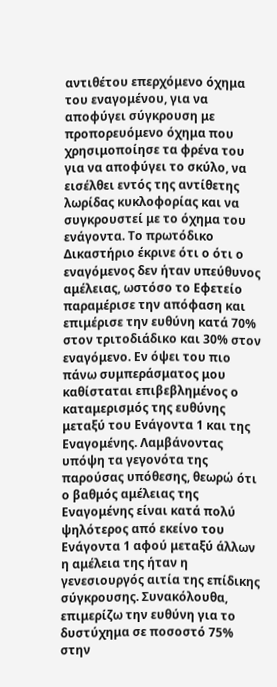αντιθέτου επερχόμενο όχημα του εναγομένου, για να αποφύγει σύγκρουση με προπορευόμενο όχημα που χρησιμοποίησε τα φρένα του για να αποφύγει το σκύλο, να εισέλθει εντός της αντίθετης λωρίδας κυκλοφορίας και να συγκρουστεί με το όχημα του ενάγοντα. Το πρωτόδικο Δικαστήριο έκρινε ότι ο ότι ο εναγόμενος δεν ήταν υπεύθυνος αμέλειας, ωστόσο το Εφετείο παραμέρισε την απόφαση και επιμέρισε την ευθύνη κατά 70% στον τριτοδιάδικο και 30% στον εναγόμενο. Εν όψει του πιο πάνω συμπεράσματος μου καθίσταται επιβεβλημένος ο καταμερισμός της ευθύνης μεταξύ του Ενάγοντα 1 και της Εναγομένης. Λαμβάνοντας υπόψη τα γεγονότα της παρούσας υπόθεσης, θεωρώ ότι ο βαθμός αμέλειας της Εναγομένης είναι κατά πολύ ψηλότερος από εκείνο του Ενάγοντα 1 αφού μεταξύ άλλων η αμέλεια της ήταν η γενεσιουργός αιτία της επίδικης σύγκρουσης. Συνακόλουθα, επιμερίζω την ευθύνη για το δυστύχημα σε ποσοστό 75% στην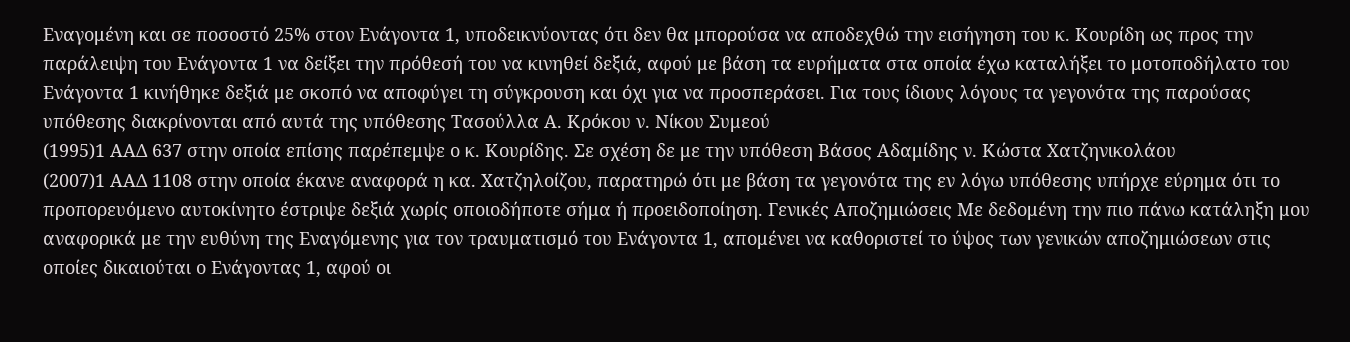Εναγομένη και σε ποσοστό 25% στον Ενάγοντα 1, υποδεικνύοντας ότι δεν θα μπορούσα να αποδεχθώ την εισήγηση του κ. Κουρίδη ως προς την παράλειψη του Ενάγοντα 1 να δείξει την πρόθεσή του να κινηθεί δεξιά, αφού με βάση τα ευρήματα στα οποία έχω καταλήξει το μοτοποδήλατο του Ενάγοντα 1 κινήθηκε δεξιά με σκοπό να αποφύγει τη σύγκρουση και όχι για να προσπεράσει. Για τους ίδιους λόγους τα γεγονότα της παρούσας υπόθεσης διακρίνονται από αυτά της υπόθεσης Τασούλλα Α. Κρόκου ν. Νίκου Συμεού
(1995)1 ΑΑΔ 637 στην οποία επίσης παρέπεμψε ο κ. Κουρίδης. Σε σχέση δε με την υπόθεση Βάσος Αδαμίδης ν. Κώστα Χατζηνικολάου
(2007)1 ΑΑΔ 1108 στην οποία έκανε αναφορά η κα. Χατζηλοίζου, παρατηρώ ότι με βάση τα γεγονότα της εν λόγω υπόθεσης υπήρχε εύρημα ότι το προπορευόμενο αυτοκίνητο έστριψε δεξιά χωρίς οποιοδήποτε σήμα ή προειδοποίηση. Γενικές Αποζημιώσεις Με δεδομένη την πιο πάνω κατάληξη μου αναφορικά με την ευθύνη της Εναγόμενης για τον τραυματισμό του Ενάγοντα 1, απομένει να καθοριστεί το ύψος των γενικών αποζημιώσεων στις οποίες δικαιούται ο Ενάγοντας 1, αφού οι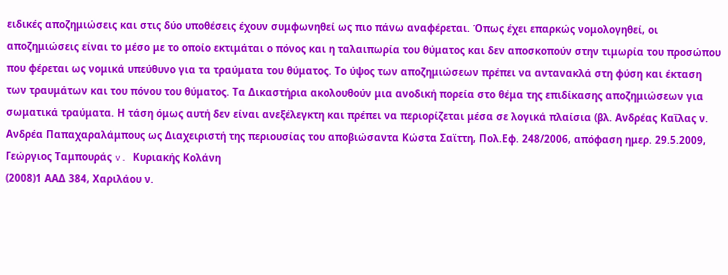ειδικές αποζημιώσεις και στις δύο υποθέσεις έχουν συμφωνηθεί ως πιο πάνω αναφέρεται. Όπως έχει επαρκώς νομολογηθεί, οι αποζημιώσεις είναι το μέσο με το οποίο εκτιμάται ο πόνος και η ταλαιπωρία του θύματος και δεν αποσκοπούν στην τιμωρία του προσώπου που φέρεται ως νομικά υπεύθυνο για τα τραύματα του θύματος. Το ύψος των αποζημιώσεων πρέπει να αντανακλά στη φύση και έκταση των τραυμάτων και του πόνου του θύματος. Τα Δικαστήρια ακολουθούν μια ανοδική πορεία στο θέμα της επιδίκασης αποζημιώσεων για σωματικά τραύματα. Η τάση όμως αυτή δεν είναι ανεξέλεγκτη και πρέπει να περιορίζεται μέσα σε λογικά πλαίσια (βλ. Ανδρέας Καΐλας ν. Ανδρέα Παπαχαραλάμπους ως Διαχειριστή της περιουσίας του αποβιώσαντα Κώστα Σαϊττη, Πολ.Εφ. 248/2006, απόφαση ημερ. 29.5.2009, Γεώργιος Ταμπουράς v. Κυριακής Κολάνη
(2008)1 ΑΑΔ 384, Χαριλάου ν.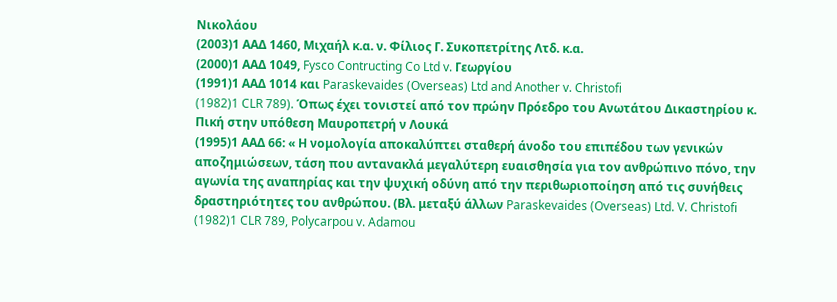Νικολάου
(2003)1 ΑΑΔ 1460, Μιχαήλ κ.α. ν. Φίλιος Γ. Συκοπετρίτης Λτδ. κ.α.
(2000)1 ΑΑΔ 1049, Fysco Contructing Co Ltd v. Γεωργίου
(1991)1 ΑΑΔ 1014 και Paraskevaides (Overseas) Ltd and Another v. Christofi
(1982)1 CLR 789). Όπως έχει τονιστεί από τον πρώην Πρόεδρο του Ανωτάτου Δικαστηρίου κ. Πική στην υπόθεση Μαυροπετρή ν Λουκά
(1995)1 ΑΑΔ 66: « Η νομολογία αποκαλύπτει σταθερή άνοδο του επιπέδου των γενικών αποζημιώσεων, τάση που αντανακλά μεγαλύτερη ευαισθησία για τον ανθρώπινο πόνο, την αγωνία της αναπηρίας και την ψυχική οδύνη από την περιθωριοποίηση από τις συνήθεις δραστηριότητες του ανθρώπου. (Βλ. μεταξύ άλλων Paraskevaides (Overseas) Ltd. V. Christofi
(1982)1 CLR 789, Polycarpou v. Adamou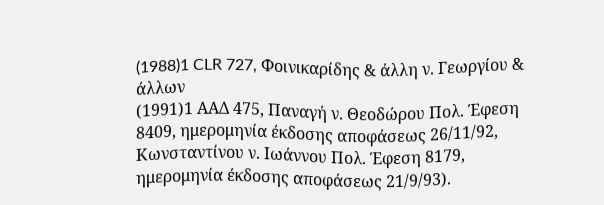(1988)1 CLR 727, Φοινικαρίδης & άλλη ν. Γεωργίου & άλλων
(1991)1 ΑΑΔ 475, Παναγή ν. Θεοδώρου Πολ. Έφεση 8409, ημερομηνία έκδοσης αποφάσεως 26/11/92, Κωνσταντίνου ν. Ιωάννου Πολ. Έφεση 8179, ημερομηνία έκδοσης αποφάσεως 21/9/93).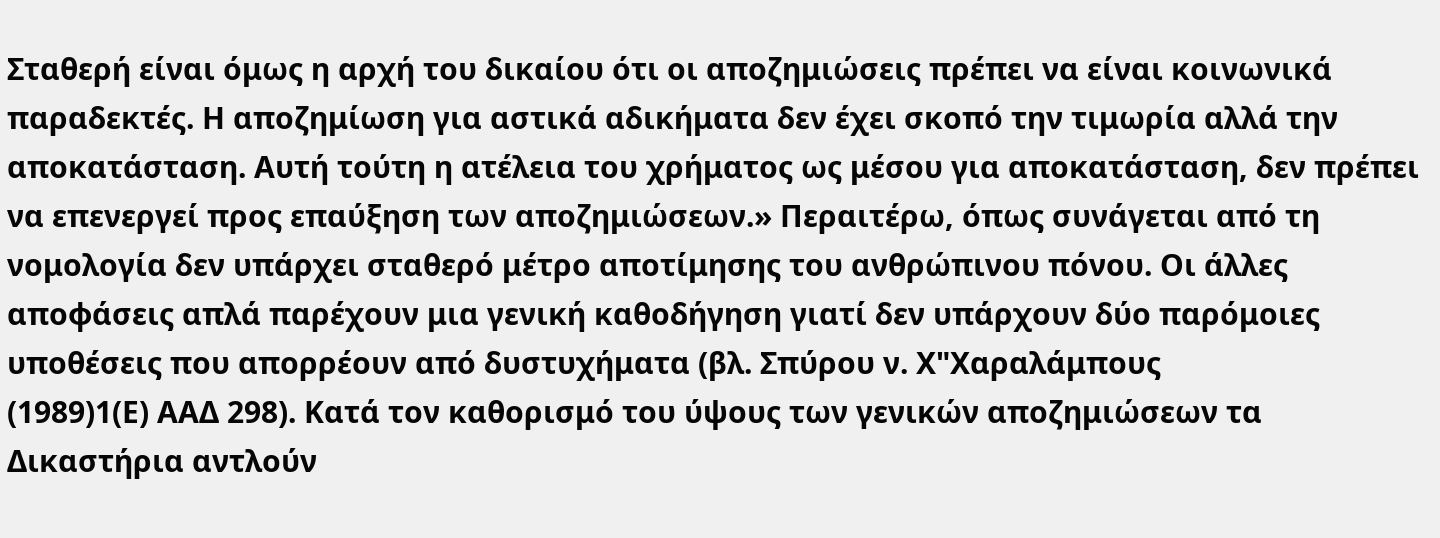Σταθερή είναι όμως η αρχή του δικαίου ότι οι αποζημιώσεις πρέπει να είναι κοινωνικά παραδεκτές. Η αποζημίωση για αστικά αδικήματα δεν έχει σκοπό την τιμωρία αλλά την αποκατάσταση. Αυτή τούτη η ατέλεια του χρήματος ως μέσου για αποκατάσταση, δεν πρέπει να επενεργεί προς επαύξηση των αποζημιώσεων.» Περαιτέρω, όπως συνάγεται από τη νομολογία δεν υπάρχει σταθερό μέτρο αποτίμησης του ανθρώπινου πόνου. Οι άλλες αποφάσεις απλά παρέχουν μια γενική καθοδήγηση γιατί δεν υπάρχουν δύο παρόμοιες υποθέσεις που απορρέουν από δυστυχήματα (βλ. Σπύρου ν. Χ"Χαραλάμπους
(1989)1(Ε) ΑΑΔ 298). Κατά τον καθορισμό του ύψους των γενικών αποζημιώσεων τα Δικαστήρια αντλούν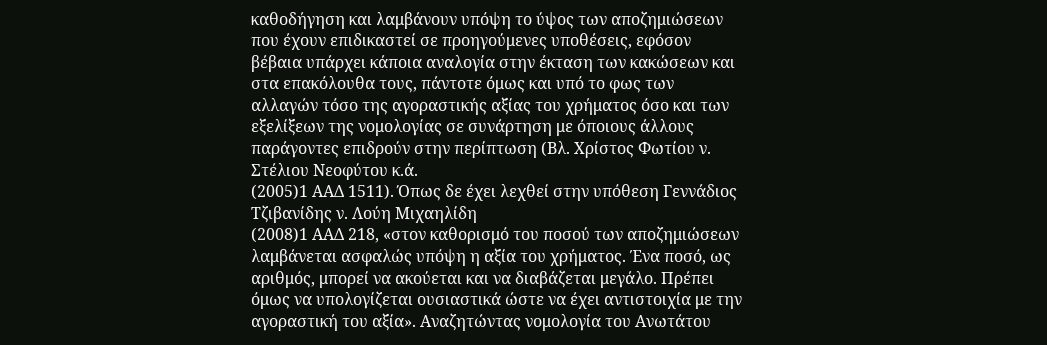καθοδήγηση και λαμβάνουν υπόψη το ύψος των αποζημιώσεων που έχουν επιδικαστεί σε προηγούμενες υποθέσεις, εφόσον βέβαια υπάρχει κάποια αναλογία στην έκταση των κακώσεων και στα επακόλουθα τους, πάντοτε όμως και υπό το φως των αλλαγών τόσο της αγοραστικής αξίας του χρήματος όσο και των εξελίξεων της νομολογίας σε συνάρτηση με όποιους άλλους παράγοντες επιδρούν στην περίπτωση (Βλ. Χρίστος Φωτίου ν. Στέλιου Νεοφύτου κ.ά.
(2005)1 ΑΑΔ 1511). Όπως δε έχει λεχθεί στην υπόθεση Γεννάδιος Τζιβανίδης ν. Λούη Μιχαηλίδη
(2008)1 ΑΑΔ 218, «στον καθορισμό του ποσού των αποζημιώσεων λαμβάνεται ασφαλώς υπόψη η αξία του χρήματος. Ένα ποσό, ως αριθμός, μπορεί να ακούεται και να διαβάζεται μεγάλο. Πρέπει όμως να υπολογίζεται ουσιαστικά ώστε να έχει αντιστοιχία με την αγοραστική του αξία». Αναζητώντας νομολογία του Ανωτάτου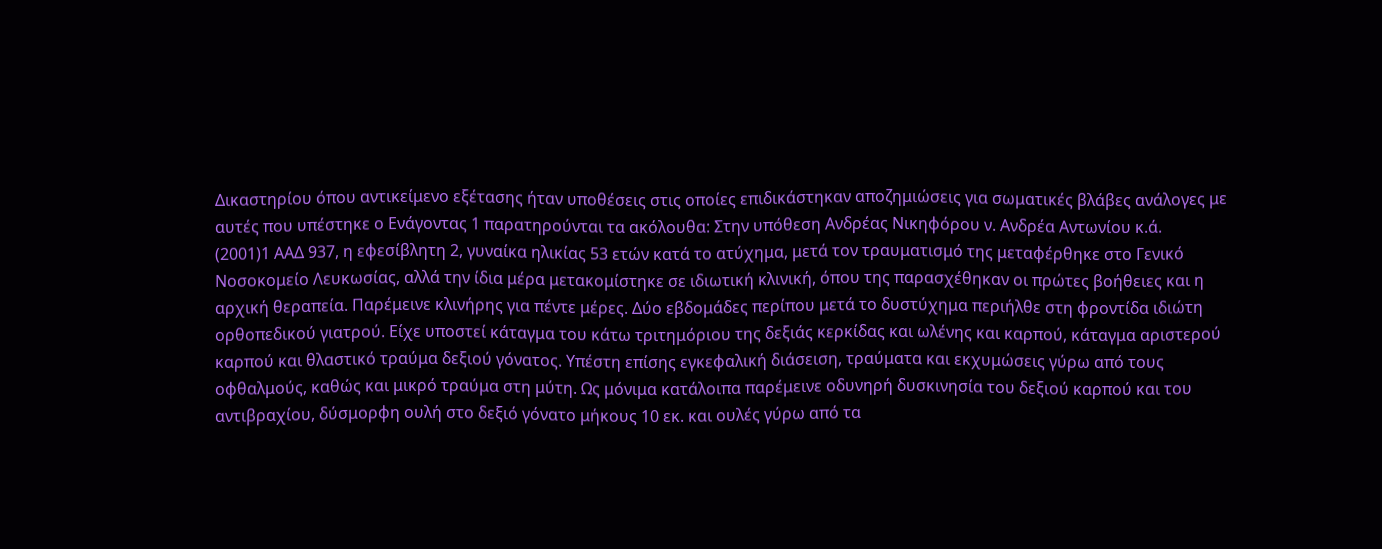Δικαστηρίου όπου αντικείμενο εξέτασης ήταν υποθέσεις στις οποίες επιδικάστηκαν αποζημιώσεις για σωματικές βλάβες ανάλογες με αυτές που υπέστηκε ο Ενάγοντας 1 παρατηρούνται τα ακόλουθα: Στην υπόθεση Ανδρέας Νικηφόρου ν. Ανδρέα Αντωνίου κ.ά.
(2001)1 ΑΑΔ 937, η εφεσίβλητη 2, γυναίκα ηλικίας 53 ετών κατά το ατύχημα, μετά τον τραυματισμό της μεταφέρθηκε στο Γενικό Νοσοκομείο Λευκωσίας, αλλά την ίδια μέρα μετακομίστηκε σε ιδιωτική κλινική, όπου της παρασχέθηκαν οι πρώτες βοήθειες και η αρχική θεραπεία. Παρέμεινε κλινήρης για πέντε μέρες. Δύο εβδομάδες περίπου μετά το δυστύχημα περιήλθε στη φροντίδα ιδιώτη ορθοπεδικού γιατρού. Είχε υποστεί κάταγμα του κάτω τριτημόριου της δεξιάς κερκίδας και ωλένης και καρπού, κάταγμα αριστερού καρπού και θλαστικό τραύμα δεξιού γόνατος. Υπέστη επίσης εγκεφαλική διάσειση, τραύματα και εκχυμώσεις γύρω από τους οφθαλμούς, καθώς και μικρό τραύμα στη μύτη. Ως μόνιμα κατάλοιπα παρέμεινε οδυνηρή δυσκινησία του δεξιού καρπού και του αντιβραχίου, δύσμορφη ουλή στο δεξιό γόνατο μήκους 10 εκ. και ουλές γύρω από τα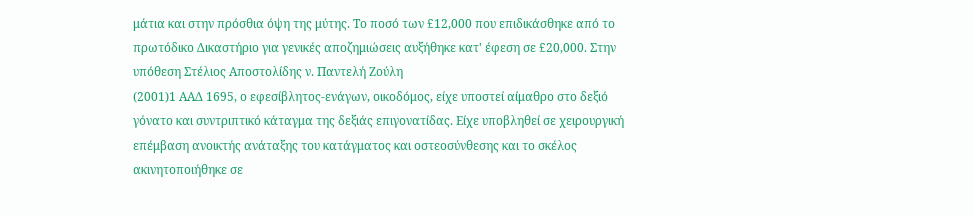μάτια και στην πρόσθια όψη της μύτης. Το ποσό των £12,000 που επιδικάσθηκε από το πρωτόδικο Δικαστήριο για γενικές αποζημιώσεις αυξήθηκε κατ' έφεση σε £20,000. Στην υπόθεση Στέλιος Αποστολίδης ν. Παντελή Ζούλη
(2001)1 ΑΑΔ 1695, ο εφεσίβλητος-ενάγων, οικοδόμος, είχε υποστεί αίμαθρο στο δεξιό γόνατο και συντριπτικό κάταγμα της δεξιάς επιγονατίδας. Είχε υποβληθεί σε χειρουργική επέμβαση ανοικτής ανάταξης του κατάγματος και οστεοσύνθεσης και το σκέλος ακινητοποιήθηκε σε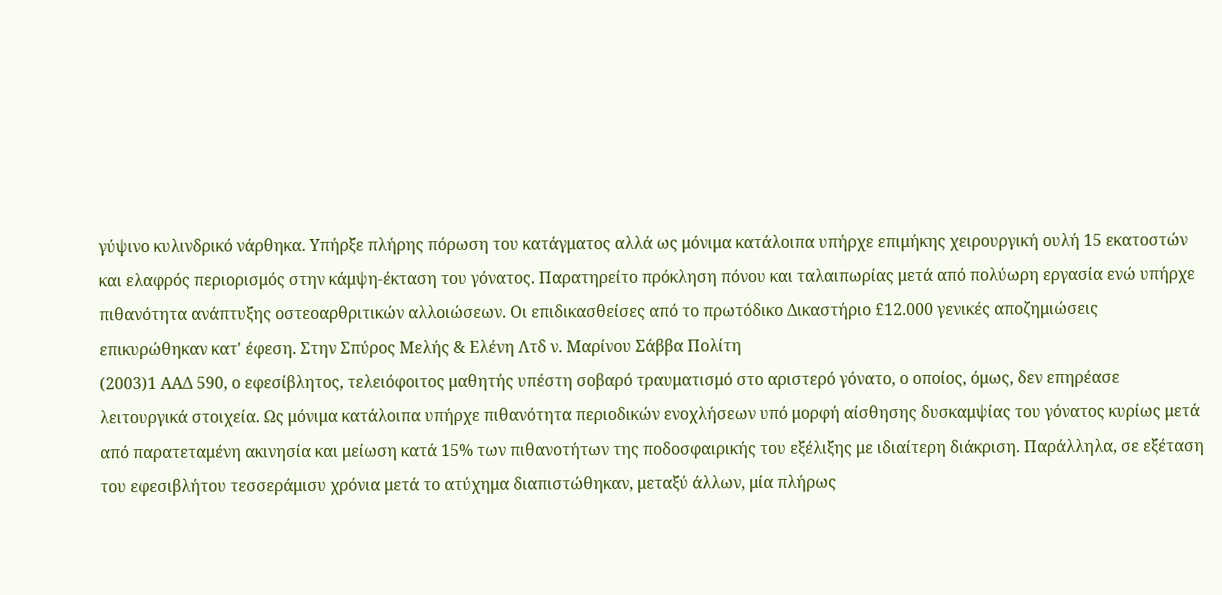γύψινο κυλινδρικό νάρθηκα. Υπήρξε πλήρης πόρωση του κατάγματος αλλά ως μόνιμα κατάλοιπα υπήρχε επιμήκης χειρουργική ουλή 15 εκατοστών και ελαφρός περιορισμός στην κάμψη-έκταση του γόνατος. Παρατηρείτο πρόκληση πόνου και ταλαιπωρίας μετά από πολύωρη εργασία ενώ υπήρχε πιθανότητα ανάπτυξης οστεοαρθριτικών αλλοιώσεων. Οι επιδικασθείσες από το πρωτόδικο Δικαστήριο £12.000 γενικές αποζημιώσεις επικυρώθηκαν κατ' έφεση. Στην Σπύρος Μελής & Ελένη Λτδ ν. Μαρίνου Σάββα Πολίτη
(2003)1 ΑΑΔ 590, ο εφεσίβλητος, τελειόφοιτος μαθητής υπέστη σοβαρό τραυματισμό στο αριστερό γόνατο, ο οποίος, όμως, δεν επηρέασε λειτουργικά στοιχεία. Ως μόνιμα κατάλοιπα υπήρχε πιθανότητα περιοδικών ενοχλήσεων υπό μορφή αίσθησης δυσκαμψίας του γόνατος κυρίως μετά από παρατεταμένη ακινησία και μείωση κατά 15% των πιθανοτήτων της ποδοσφαιρικής του εξέλιξης με ιδιαίτερη διάκριση. Παράλληλα, σε εξέταση του εφεσιβλήτου τεσσεράμισυ χρόνια μετά το ατύχημα διαπιστώθηκαν, μεταξύ άλλων, μία πλήρως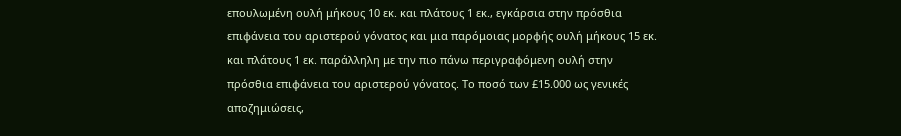επουλωμένη ουλή μήκους 10 εκ. και πλάτους 1 εκ., εγκάρσια στην πρόσθια επιφάνεια του αριστερού γόνατος και μια παρόμοιας μορφής ουλή μήκους 15 εκ. και πλάτους 1 εκ. παράλληλη με την πιο πάνω περιγραφόμενη ουλή στην πρόσθια επιφάνεια του αριστερού γόνατος. Το ποσό των £15.000 ως γενικές αποζημιώσεις,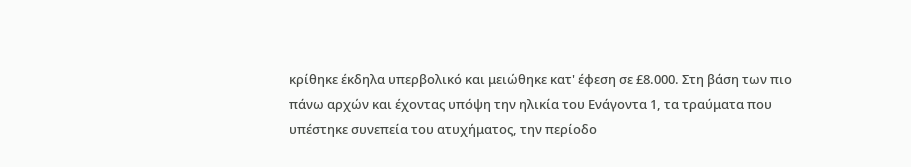κρίθηκε έκδηλα υπερβολικό και μειώθηκε κατ' έφεση σε £8.000. Στη βάση των πιο πάνω αρχών και έχοντας υπόψη την ηλικία του Ενάγοντα 1, τα τραύματα που υπέστηκε συνεπεία του ατυχήματος, την περίοδο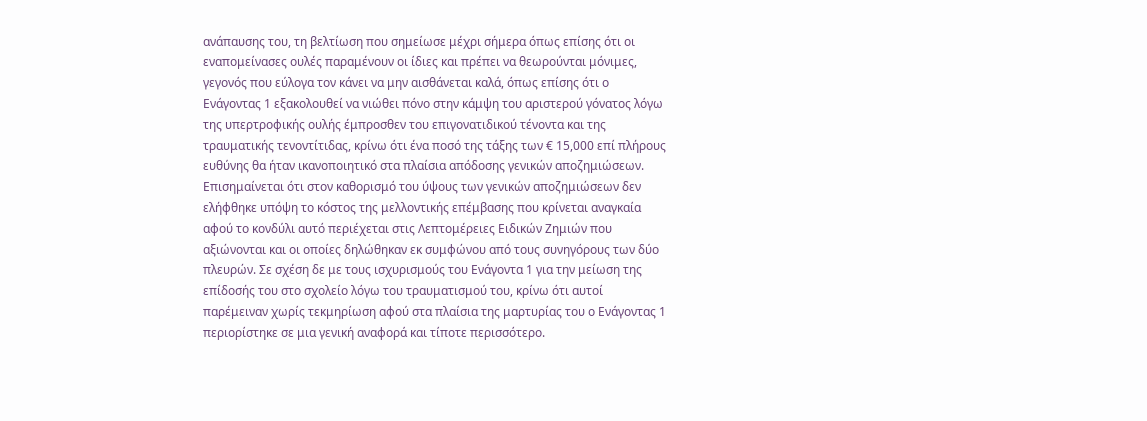ανάπαυσης του, τη βελτίωση που σημείωσε μέχρι σήμερα όπως επίσης ότι οι εναπομείνασες ουλές παραμένουν οι ίδιες και πρέπει να θεωρούνται μόνιμες, γεγονός που εύλογα τον κάνει να μην αισθάνεται καλά, όπως επίσης ότι ο Ενάγοντας 1 εξακολουθεί να νιώθει πόνο στην κάμψη του αριστερού γόνατος λόγω της υπερτροφικής ουλής έμπροσθεν του επιγονατιδικού τένοντα και της τραυματικής τενοντίτιδας, κρίνω ότι ένα ποσό της τάξης των € 15,000 επί πλήρους ευθύνης θα ήταν ικανοποιητικό στα πλαίσια απόδοσης γενικών αποζημιώσεων. Επισημαίνεται ότι στον καθορισμό του ύψους των γενικών αποζημιώσεων δεν ελήφθηκε υπόψη το κόστος της μελλοντικής επέμβασης που κρίνεται αναγκαία αφού το κονδύλι αυτό περιέχεται στις Λεπτομέρειες Ειδικών Ζημιών που αξιώνονται και οι οποίες δηλώθηκαν εκ συμφώνου από τους συνηγόρους των δύο πλευρών. Σε σχέση δε με τους ισχυρισμούς του Ενάγοντα 1 για την μείωση της επίδοσής του στο σχολείο λόγω του τραυματισμού του, κρίνω ότι αυτοί παρέμειναν χωρίς τεκμηρίωση αφού στα πλαίσια της μαρτυρίας του ο Ενάγοντας 1 περιορίστηκε σε μια γενική αναφορά και τίποτε περισσότερο.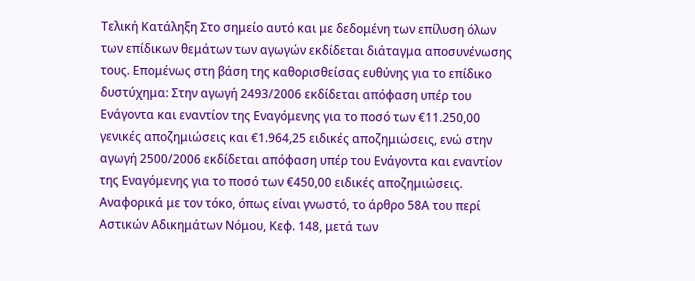Τελική Κατάληξη Στο σημείο αυτό και με δεδομένη των επίλυση όλων των επίδικων θεμάτων των αγωγών εκδίδεται διάταγμα αποσυνένωσης τους. Επομένως στη βάση της καθορισθείσας ευθύνης για το επίδικο δυστύχημα: Στην αγωγή 2493/2006 εκδίδεται απόφαση υπέρ του Ενάγοντα και εναντίον της Εναγόμενης για το ποσό των €11.250,00 γενικές αποζημιώσεις και €1.964,25 ειδικές αποζημιώσεις, ενώ στην αγωγή 2500/2006 εκδίδεται απόφαση υπέρ του Ενάγοντα και εναντίον της Εναγόμενης για το ποσό των €450,00 ειδικές αποζημιώσεις. Αναφορικά με τον τόκο, όπως είναι γνωστό, το άρθρο 58Α του περί Αστικών Αδικημάτων Νόμου, Κεφ. 148, μετά των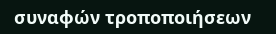συναφών τροποποιήσεων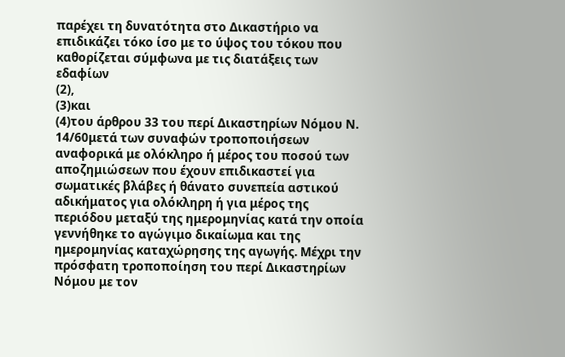παρέχει τη δυνατότητα στο Δικαστήριο να επιδικάζει τόκο ίσο με το ύψος του τόκου που καθορίζεται σύμφωνα με τις διατάξεις των εδαφίων
(2),
(3)και
(4)του άρθρου 33 του περί Δικαστηρίων Νόμου Ν. 14/60μετά των συναφών τροποποιήσεων αναφορικά με ολόκληρο ή μέρος του ποσού των αποζημιώσεων που έχουν επιδικαστεί για σωματικές βλάβες ή θάνατο συνεπεία αστικού αδικήματος για ολόκληρη ή για μέρος της περιόδου μεταξύ της ημερομηνίας κατά την οποία γεννήθηκε το αγώγιμο δικαίωμα και της ημερομηνίας καταχώρησης της αγωγής. Μέχρι την πρόσφατη τροποποίηση του περί Δικαστηρίων Νόμου με τον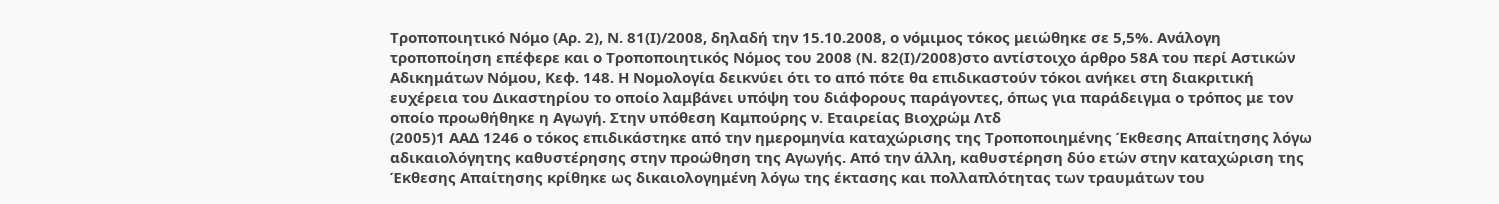Τροποποιητικό Νόμο (Αρ. 2), Ν. 81(Ι)/2008, δηλαδή την 15.10.2008, ο νόμιμος τόκος μειώθηκε σε 5,5%. Ανάλογη τροποποίηση επέφερε και ο Τροποποιητικός Νόμος του 2008 (Ν. 82(Ι)/2008)στο αντίστοιχο άρθρο 58Α του περί Αστικών Αδικημάτων Νόμου, Κεφ. 148. Η Νομολογία δεικνύει ότι το από πότε θα επιδικαστούν τόκοι ανήκει στη διακριτική ευχέρεια του Δικαστηρίου το οποίο λαμβάνει υπόψη του διάφορους παράγοντες, όπως για παράδειγμα ο τρόπος με τον οποίο προωθήθηκε η Αγωγή. Στην υπόθεση Καμπούρης ν. Εταιρείας Βιοχρώμ Λτδ
(2005)1 ΑΑΔ 1246 ο τόκος επιδικάστηκε από την ημερομηνία καταχώρισης της Τροποποιημένης Έκθεσης Απαίτησης λόγω αδικαιολόγητης καθυστέρησης στην προώθηση της Αγωγής. Από την άλλη, καθυστέρηση δύο ετών στην καταχώριση της Έκθεσης Απαίτησης κρίθηκε ως δικαιολογημένη λόγω της έκτασης και πολλαπλότητας των τραυμάτων του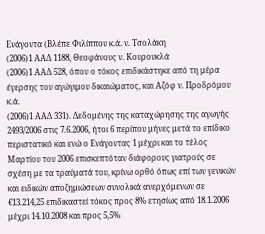Ενάγοντα (Βλέπε Φιλίππου κ.ά. ν. Τσολάκη
(2006)1 ΑΑΔ 1188, Θεοφάνους ν. Κουρουκλά
(2006)1 ΑΑΔ 528, όπου ο τόκος επιδικάστηκε από τη μέρα έγερσης του αγώγιμου δικαιώματος, και Αζόφ ν. Προδρόμου κ.ά.
(2006)1 ΑΑΔ 331). Δεδομένης της καταχώρησης της αγωγής 2493/2006 στις 7.6.2006, ήτοι 6 περίπου μήνες μετά το επίδικο περιστατικό και ενώ ο Ενάγοντας 1 μέχρι και το τέλος Μαρτίου του 2006 επισκεπτόταν διάφορους γιατρούς σε σχέση με τα τραύματά του, κρίνω ορθό όπως επί των γενικών και ειδικών αποζημιώσεων συνολικά ανερχόμενων σε €13.214,25 επιδικαστεί τόκος προς 8% ετησίως από 18.1.2006 μέχρι 14.10.2008 και προς 5,5%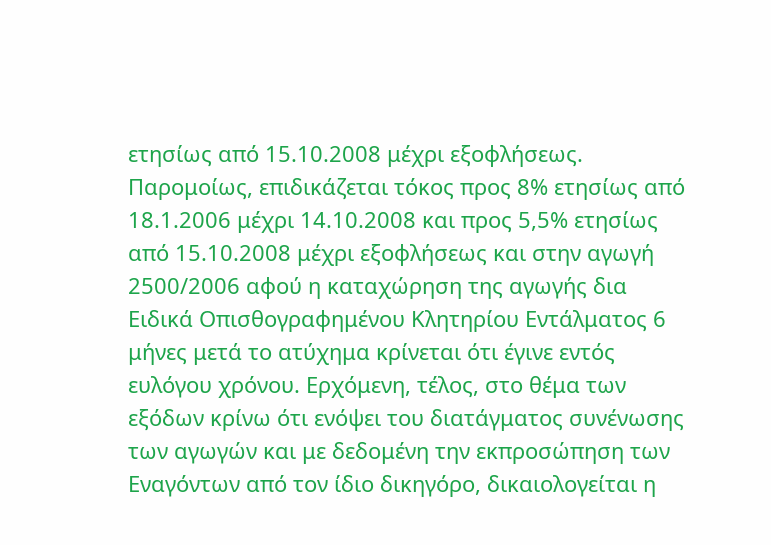ετησίως από 15.10.2008 μέχρι εξοφλήσεως. Παρομοίως, επιδικάζεται τόκος προς 8% ετησίως από 18.1.2006 μέχρι 14.10.2008 και προς 5,5% ετησίως από 15.10.2008 μέχρι εξοφλήσεως και στην αγωγή 2500/2006 αφού η καταχώρηση της αγωγής δια Ειδικά Οπισθογραφημένου Κλητηρίου Εντάλματος 6 μήνες μετά το ατύχημα κρίνεται ότι έγινε εντός ευλόγου χρόνου. Ερχόμενη, τέλος, στο θέμα των εξόδων κρίνω ότι ενόψει του διατάγματος συνένωσης των αγωγών και με δεδομένη την εκπροσώπηση των Εναγόντων από τον ίδιο δικηγόρο, δικαιολογείται η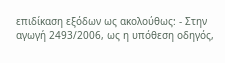επιδίκαση εξόδων ως ακολούθως: - Στην αγωγή 2493/2006, ως η υπόθεση οδηγός,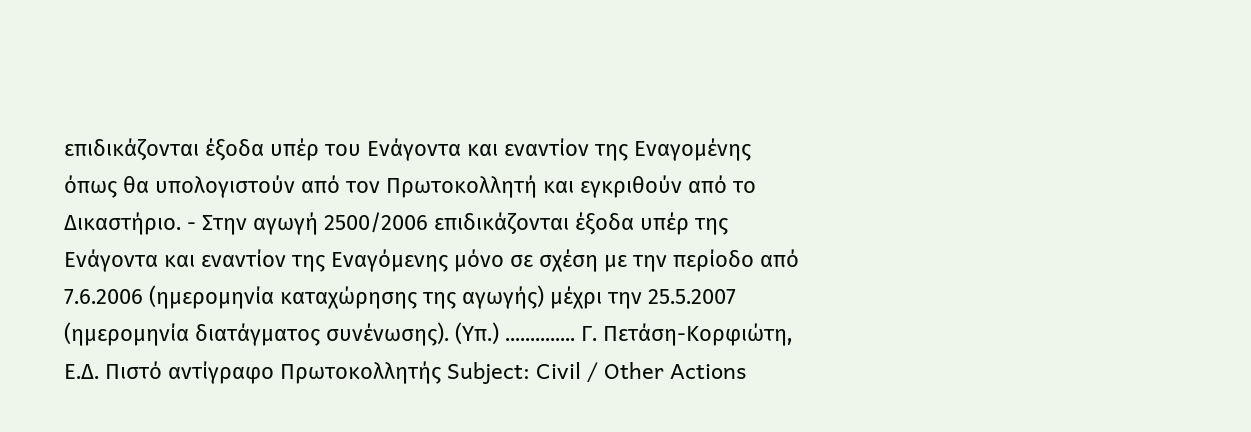επιδικάζονται έξοδα υπέρ του Ενάγοντα και εναντίον της Εναγομένης όπως θα υπολογιστούν από τον Πρωτοκολλητή και εγκριθούν από το Δικαστήριο. - Στην αγωγή 2500/2006 επιδικάζονται έξοδα υπέρ της Ενάγοντα και εναντίον της Εναγόμενης μόνο σε σχέση με την περίοδο από 7.6.2006 (ημερομηνία καταχώρησης της αγωγής) μέχρι την 25.5.2007 (ημερομηνία διατάγματος συνένωσης). (Υπ.) .............. Γ. Πετάση-Κορφιώτη, Ε.Δ. Πιστό αντίγραφο Πρωτοκολλητής Subject: Civil / Other Actions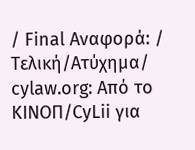/ Final Αναφορά: / Τελική/Ατύχημα/ cylaw.org: Από το ΚΙΝOΠ/CyLii για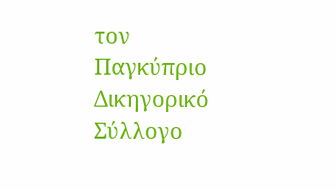τον Παγκύπριο Δικηγορικό Σύλλογο